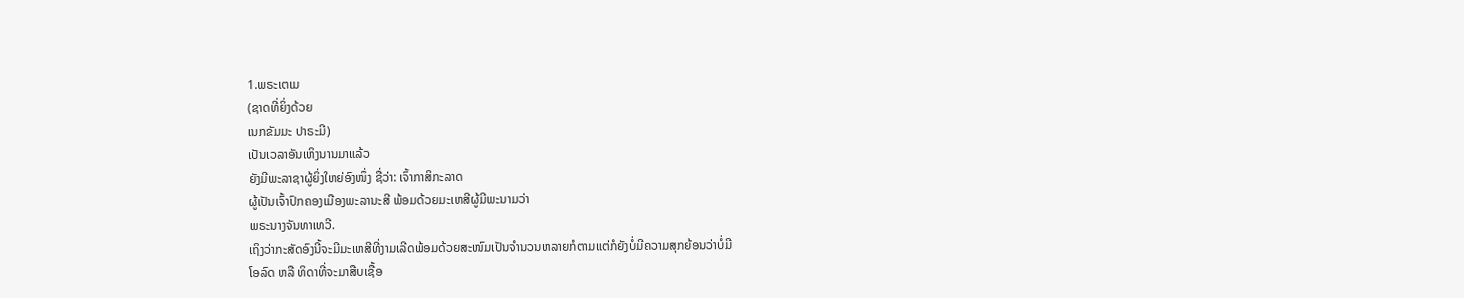1.ພຣະເຕເມ
(ຊາດທີ່ຍິ່ງດ້ວຍ
ເນກຂັມມະ ປາຣະມີ)
ເປັນເວລາອັນເຫິງນານມາແລ້ວ
ຍັງມີພະລາຊາຜູ້ຍິ່ງໃຫຍ່ອົງໜຶ່ງ ຊື່ວ່າ: ເຈົ້າກາສິກະລາດ
ຜູ້ເປັນເຈົ້າປົກຄອງເມືອງພະລານະສີ ພ້ອມດ້ວຍມະເຫສີຜູ້ມີພະນາມວ່າ
ພຣະນາງຈັນທາເທວີ.
ເຖິງວ່າກະສັດອົງນີ້ຈະມີມະເຫສີທີ່ງາມເລີດພ້ອມດ້ວຍສະໜົມເປັນຈຳນວນຫລາຍກໍຕາມແຕ່ກໍຍັງບໍ່ມີຄວາມສຸກຍ້ອນວ່າບໍ່ມີ
ໂອລົດ ຫລື ທິດາທີ່ຈະມາສືບເຊື້ອ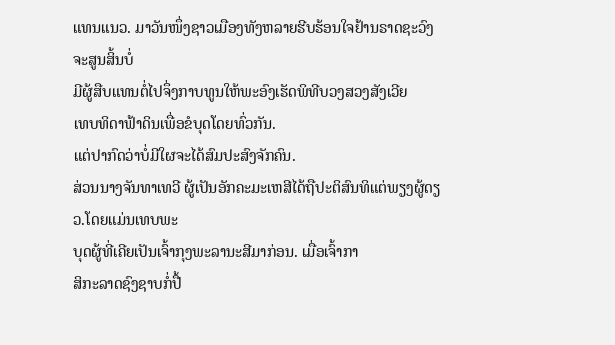ແທນແນວ. ມາວັນໜຶ່ງຊາວເມືອງທັງຫລາຍຮີບຮ້ອນໃຈຢ້ານຣາດຊະວົງຈະສູນສິ້ນບໍ່
ມີຜູ້ສືບແທນຕໍ່ໄປຈຶ່ງກາບທູນໃຫ້ພະອົງເຮັດພິທີບວງສວງສັງເວີຍ
ເທບທິດາຟ້າດິນເພື່ອຂໍບຸດໂດຍທົ່ວກັນ.
ແຕ່ປາກົດວ່າບໍ່ມີໃຜຈະໄດ້ສົມປະສົງຈັກຄົນ.
ສ່ວນນາງຈັນທາເທວີ ຜູ້ເປັນອັກຄະມະເຫສີໄດ້ຖືປະຕິສົນທິແຕ່ພຽງຜູ້ດຽວ.ໂດຍແມ່ນເທບພະ
ບຸດຜູ້ທີ່ເຄີຍເປັນເຈົ້າກຸງພະລານະສີມາກ່ອນ. ເມື່ອເຈົ້າກາ
ສິກະລາດຊົງຊາບກໍ່ປື້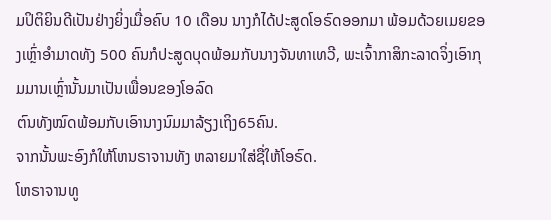ມປິຕິຍິນດີເປັນຢ່າງຍິ່ງເມື່ອຄົບ 10 ເດືອນ ນາງກໍໄດ້ປະສູດໂອຣົດອອກມາ ພ້ອມດ້ວຍເມຍຂອງເຫຼົ່າອຳມາດທັງ 500 ຄົນກໍປະສູດບຸດພ້ອມກັບນາງຈັນທາເທວີ, ພະເຈົ້າກາສິກະລາດຈິ່ງເອົາກຸມມານເຫຼົ່ານັ້ນມາເປັນເພື່ອນຂອງໂອລົດ
ຕົນທັງໝົດພ້ອມກັບເອົານາງນົມມາລ້ຽງເຖິງ65ຄົນ.
ຈາກນັ້ນພະອົງກໍໃຫ້ໂຫນຣາຈານທັງ ຫລາຍມາໃສ່ຊື່ໃຫ້ໂອຣົດ.
ໂຫຣາຈານທູ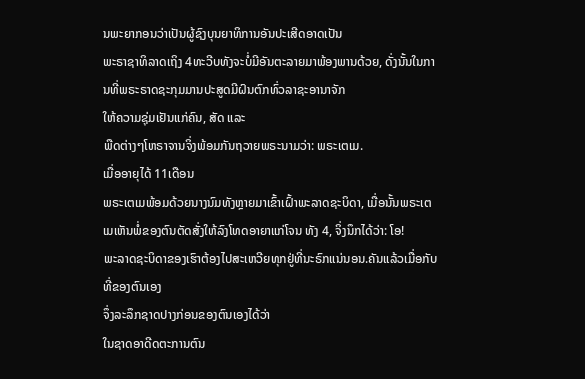ນພະຍາກອນວ່າເປັນຜູ້ຊົງບຸນຍາທິການອັນປະເສີດອາດເປັນ
ພະຣາຊາທິລາດເຖິງ 4ທະວີບທັງຈະບໍ່ມີອັນຕະລາຍມາພ້ອງພານດ້ວຍ, ດັ່ງນັ້ນໃນການທີ່ພຣະຣາດຊະກຸມມານປະສູດມີຝົນຕົກທົ່ວລາຊະອານາຈັກ
ໃຫ້ຄວາມຊຸ່ມເຢັນແກ່ຄົນ, ສັດ ແລະ
ພືດຕ່າງໆໂຫຣາຈານຈິ່ງພ້ອມກັນຖວາຍພຣະນາມວ່າ: ພຣະເຕເມ.
ເມື່ອອາຍຸໄດ້ 11ເດືອນ
ພຣະເຕເມພ້ອມດ້ວຍນາງນົມທັງຫຼາຍມາເຂົ້າເຝົ້າພະລາດຊະບິດາ, ເມື່ອນັ້ນພຣະເຕເມເຫັນພໍ່ຂອງຕົນຕັດສັ່ງໃຫ້ລົງໂທດອາຍາແກ່ໂຈນ ທັງ 4, ຈິ່ງນຶກໄດ້ວ່າ: ໂອ!
ພະລາດຊະບິດາຂອງເຮົາຕ້ອງໄປສະເຫວີຍທຸກຢູ່ທີ່ນະຣົກແນ່ນອນ.ຄັນແລ້ວເມື່ອກັບທີ່ຂອງຕົນເອງ
ຈຶ່ງລະລຶກຊາດປາງກ່ອນຂອງຕົນເອງໄດ້ວ່າ
ໃນຊາດອາດີດຕະການຕົນ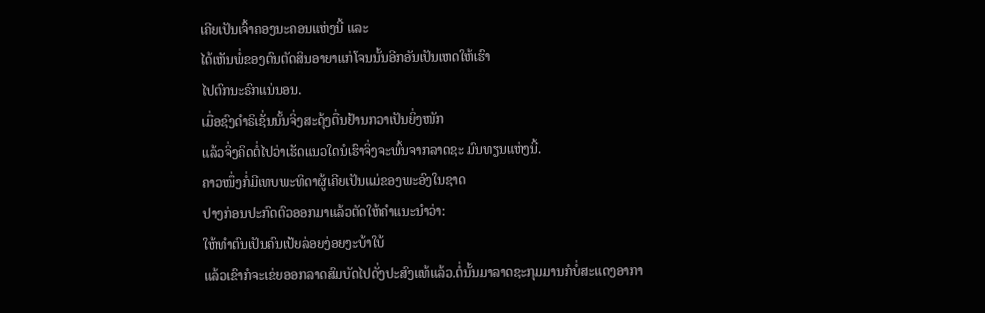ເຄີຍເປັນເຈົ້າຄອງນະຄອນແຫ່ງນີ້ ແລະ
ໄດ້ເຫັນພໍ່ຂອງຕົນຕັດສິນອາຍາແກ່ໂຈນນັ້ນອີກອັນເປັນເຫດໃຫ້ເຮົາ
ໄປຕົກນະຣົກແນ່ນອນ.
ເມື່ອຊົງດຳຣິເຊັ່ນນັ້ນຈິ່ງສະດຸ້ງຕື່ນຢ້ານກວາເປັນຍິ່ງໜັກ
ແລ້ວຈິ່ງຄິດຕໍ່ໄປວ່າເຮັດແນວໃດນໍເຮົາຈິ່ງຈະພົ້ນຈາກລາດຊະ ມົນທຽນແຫ່ງນີ້.
ຄາວໜຶ່ງກໍ່ມີເທບພະທິດາຜູ້ເຄີຍເປັນແມ່ຂອງພະອົງໃນຊາດ
ປາງກ່ອນປະກົດຕົວອອກມາແລ້ວຕັດໃຫ້ຄຳແນະນຳວ່າ:
ໃຫ້ທຳຕົນເປັນຄົນເປ້ຍລ່ອຍງ່ອຍງະບ້າໃບ້
ແລ້ວເຂົາກໍຈະເຂ່ຍອອກລາດສົມບັດໄປດັ່ງປະສົງແທ້ແລ້ວ.ຕໍ່ນັ້ນມາລາດຊະກຸມມານກໍບໍ່ສະແດງອາກາ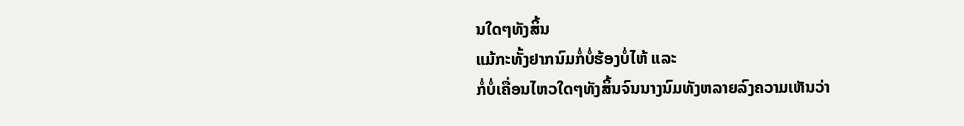ນໃດໆທັງສິ້ນ
ແມ້ກະທັ້ງຢາກນົມກໍ່ບໍ່ຮ້ອງບໍ່ໄຫ້ ແລະ
ກໍ່ບໍ່ເຄື່ອນໄຫວໃດໆທັງສິ້ນຈົນນາງນົມທັງຫລາຍລົງຄວາມເຫັນວ່າ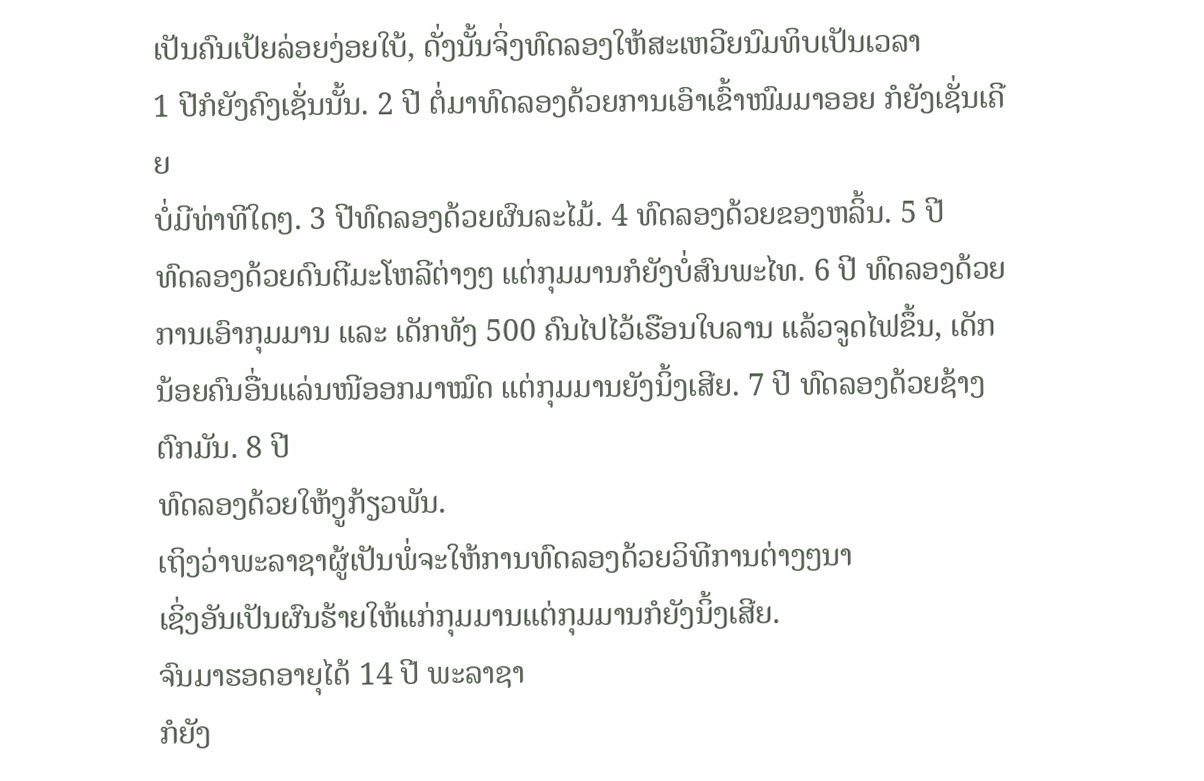ເປັນຄົນເປ້ຍລ່ອຍງ່ອຍໃບ້, ດັ່ງນັ້ນຈິ່ງທົດລອງໃຫ້ສະເຫວີຍນົມທິບເປັນເວລາ
1 ປີກໍຍັງຄົງເຊັ່ນນັ້ນ. 2 ປີ ຕໍ່ມາທົດລອງດ້ວຍການເອົາເຂົ້າໜົມມາອອຍ ກໍຍັງເຊັ່ນເຄີຍ
ບໍ່ມີທ່າທີໃດໆ. 3 ປີທົດລອງດ້ວຍຜົນລະໄມ້. 4 ທົດລອງດ້ວຍຂອງຫລິ້ນ. 5 ປີ
ທົດລອງດ້ວຍດົນຕີມະໂຫລີຕ່າງໆ ແຕ່ກຸມມານກໍຍັງບໍ່ສົນພະໄທ. 6 ປີ ທົດລອງດ້ວຍການເອົາກຸມມານ ແລະ ເດັກທັງ 500 ຄົນໄປໄວ້ເຮືອນໃບລານ ແລ້ວຈູດໄຟຂຶ້ນ, ເດັກນ້ອຍຄົນອື່ນແລ່ນໜີອອກມາໝົດ ແຕ່ກຸມມານຍັງນິ້ງເສີຍ. 7 ປີ ທົດລອງດ້ວຍຊ້າງຕົກມັນ. 8 ປີ
ທົດລອງດ້ວຍໃຫ້ງູກ້ຽວພັນ.
ເຖິງວ່າພະລາຊາຜູ້ເປັນພໍ່ຈະໃຫ້ການທົດລອງດ້ວຍວິທີການຕ່າງໆນາ
ເຊິ່ງອັນເປັນຜົນຮ້າຍໃຫ້ແກ່ກຸມມານແຕ່ກຸມມານກໍຍັງນິ້ງເສີຍ.
ຈົນມາຮອດອາຍຸໄດ້ 14 ປີ ພະລາຊາ
ກໍຍັງ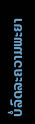ບໍ່ລົດລະຄວາມພະຍາ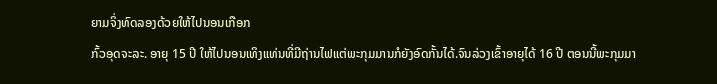ຍາມຈິ່ງທົດລອງດ້ວຍໃຫ້ໄປນອນເກືອກ
ກົ້ວອຸດຈະລະ. ອາຍຸ 15 ປີ ໃຫ້ໄປນອນເທິງແທ່ນທີ່ມີຖ່ານໄຟແຕ່ພະກຸມມານກໍຍັງອົດກັ້ນໄດ້.ຈົນລ່ວງເຂົ້າອາຍຸໄດ້ 16 ປີ ຕອນນີ້ພະກຸມມາ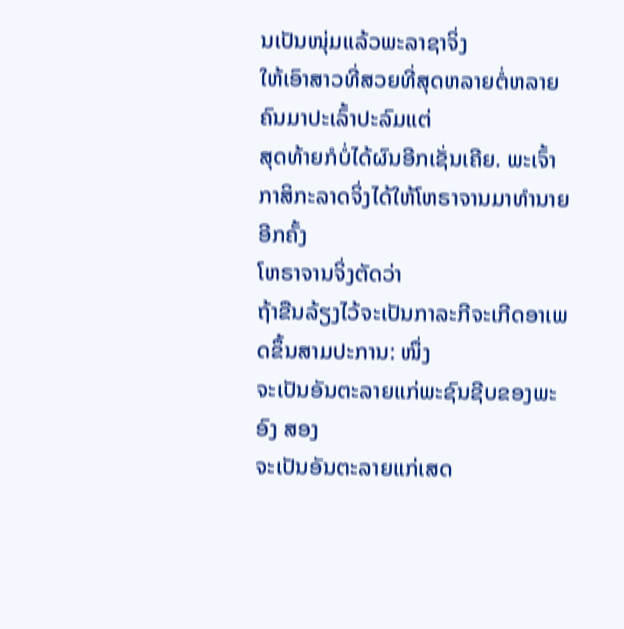ນເປັນໜຸ່ມແລ້ວພະລາຊາຈິ່ງ
ໃຫ້ເອົາສາວທີ່ສວຍທີ່ສຸດຫລາຍຕໍ່ຫລາຍຄົນມາປະເລົ້າປະລົມແຕ່
ສຸດທ້າຍກໍບໍ່ໄດ້ຜົນອີກເຊັ່ນເຄີຍ. ພະເຈົ້າກາສິກະລາດຈິ່ງໄດ້ໃຫ້ໂຫຣາຈານມາທຳນາຍອີກຄັ້ງ
ໂຫຣາຈານຈິ່ງຕັດວ່າ
ຖ້າຂືນລ້ຽງໄວ້ຈະເປັນກາລະກີຈະເກີດອາເພດຂຶ້ນສາມປະການ: ໜຶ່ງ
ຈະເປັນອັນຕະລາຍແກ່ພະຊົນຊີບຂອງພະອົງ ສອງ
ຈະເປັນອັນຕະລາຍແກ່ເສດ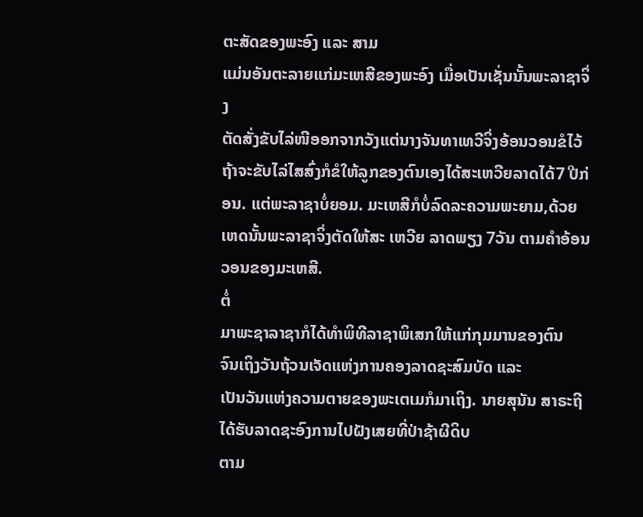ຕະສັດຂອງພະອົງ ແລະ ສາມ
ແມ່ນອັນຕະລາຍແກ່ມະເຫສີຂອງພະອົງ ເມື່ອເປັນເຊັ່ນນັ້ນພະລາຊາຈິ່ງ
ຕັດສັ່ງຂັບໄລ່ໜີອອກຈາກວັງແຕ່ນາງຈັນທາເທວີຈິ່ງອ້ອນວອນຂໍໄວ້
ຖ້າຈະຂັບໄລ່ໄສສົ່ງກໍຂໍໃຫ້ລູກຂອງຕົນເອງໄດ້ສະເຫວີຍລາດໄດ້7 ປີກ່ອນ. ແຕ່ພະລາຊາບໍ່ຍອມ. ມະເຫສີກໍບໍ່ລົດລະຄວາມພະຍາມ,ດ້ວຍເຫດນັ້ນພະລາຊາຈິ່ງຕັດໃຫ້ສະ ເຫວີຍ ລາດພຽງ 7ວັນ ຕາມຄຳອ້ອນວອນຂອງມະເຫສີ.
ຕໍ່
ມາພະຊາລາຊາກໍໄດ້ທຳພິທີລາຊາພິເສກໃຫ້ແກ່ກຸມມານຂອງຕົນ
ຈົນເຖິງວັນຖ້ວນເຈັດແຫ່ງການຄອງລາດຊະສົມບັດ ແລະ
ເປັນວັນແຫ່ງຄວາມຕາຍຂອງພະເຕເມກໍມາເຖິງ. ນາຍສຸນັນ ສາຣະຖີ
ໄດ້ຮັບລາດຊະອົງການໄປຝັງເສຍທີ່ປ່າຊ້າຜີດິບ
ຕາມ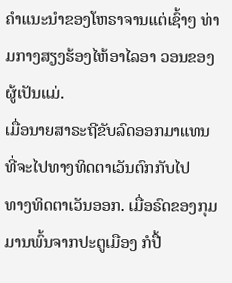ຄຳແນະນຳຂອງໂຫຣາຈານແຕ່ເຊົ້າໆ ທ່າມກາງສຽງຮ້ອງໄຫ້ອາໄລອາ ວອນຂອງຜູ້ເປັນແມ່.
ເມື່ອນາຍສາຣະຖີຂັບລົດອອກມາແທນທີ່ຈະໄປທາງທິດຕາເວັນຕົກກັບໄປ
ທາງທິດຕາເວັນອອກ. ເມື່ອຣົດຂອງກຸມມານພົ້ນຈາກປະຕູເມືອງ ກໍປື້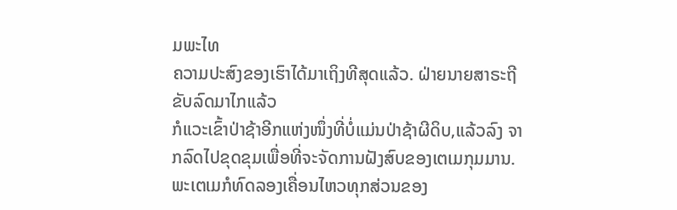ມພະໄທ
ຄວາມປະສົງຂອງເຮົາໄດ້ມາເຖິງທີສຸດແລ້ວ. ຝ່າຍນາຍສາຣະຖີຂັບລົດມາໄກແລ້ວ
ກໍແວະເຂົ້າປ່າຊ້າອີກແຫ່ງໜຶ່ງທີ່ບໍ່ແມ່ນປ່າຊ້າຜີດິບ,ແລ້ວລົງ ຈາກລົດໄປຂຸດຂຸມເພື່ອທີ່ຈະຈັດການຝັງສົບຂອງເຕເມກຸມມານ.
ພະເຕເມກໍທົດລອງເຄື່ອນໄຫວທຸກສ່ວນຂອງ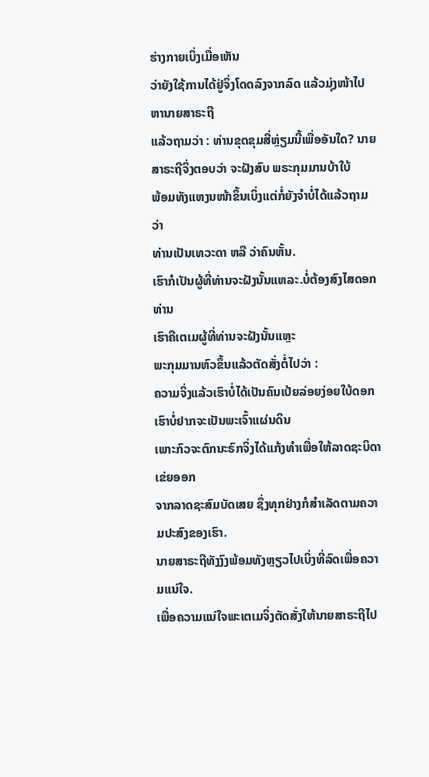ຮ່າງກາຍເບິ່ງເມື່ອເຫັນ
ວ່າຍັງໃຊ້ການໄດ້ຢູ່ຈິ່ງໂດດລົງຈາກລົດ ແລ້ວມຸ່ງໜ້າໄປຫານາຍສາຣະຖີ
ແລ້ວຖາມວ່າ : ທ່ານຂຸດຂຸມສີ່ຫຼ່ຽມນີ້ເພື່ອອັນໃດ? ນາຍສາຣະຖີຈິ່ງຕອບວ່າ ຈະຝັງສົບ ພຣະກຸມມານບ້າໃບ້
ພ້ອມທັງແຫງນໜ້າຂຶ້ນເບິ່ງແຕ່ກໍ່ຍັງຈຳບໍ່ໄດ້ແລ້ວຖາມວ່າ
ທ່ານເປັນເທວະດາ ຫລື ວ່າຄົນຫັ້ນ.
ເຮົາກໍເປັນຜູ້ທີ່ທ່ານຈະຝັງນັ້ນແຫລະ.ບໍ່ຕ້ອງສົງໄສດອກທ່ານ
ເຮົາຄືເຕເມຜູ້ທີ່ທ່ານຈະຝັງນັ້ນແຫຼະ
ພະກຸມມານຫົວຂຶ້ນແລ້ວຕັດສັ່ງຕໍ່ໄປວ່າ :
ຄວາມຈິ່ງແລ້ວເຮົາບໍ່ໄດ້ເປັນຄົນເປ້ຍລ່ອຍງ່ອຍໃບ້ດອກ
ເຮົາບໍ່ຢາກຈະເປັນພະເຈົ້າແຜ່ນດິນ
ເພາະກົວຈະຕົກນະຣົກຈິ່ງໄດ້ແກ້ງທຳເພື່ອໃຫ້ລາດຊະບິດາເຂ່ຍອອກ
ຈາກລາດຊະສົມບັດເສຍ ຊຶ່ງທຸກຢ່າງກໍສຳເລັດຕາມຄວາມປະສົງຂອງເຮົາ.
ນາຍສາຣະຖີທັງງົງພ້ອມທັງຫຼຽວໄປເບິ່ງທີ່ລົດເພື່ອຄວາມແນ່ໃຈ.
ເພື່ອຄວາມແນ່ໃຈພະເຕເມຈິ່ງຕັດສັ່ງໃຫ້ນາຍສາຣະຖີໄປ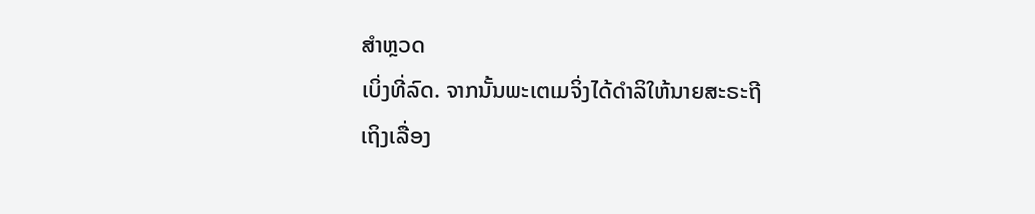ສຳຫຼວດ
ເບິ່ງທີ່ລົດ. ຈາກນັ້ນພະເຕເມຈິ່ງໄດ້ດຳລິໃຫ້ນາຍສະຣະຖີ
ເຖິງເລື່ອງ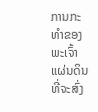ການກະທຳຂອງພະເຈົ້າແຜ່ນດິນທີ່ຈະສົ່ງ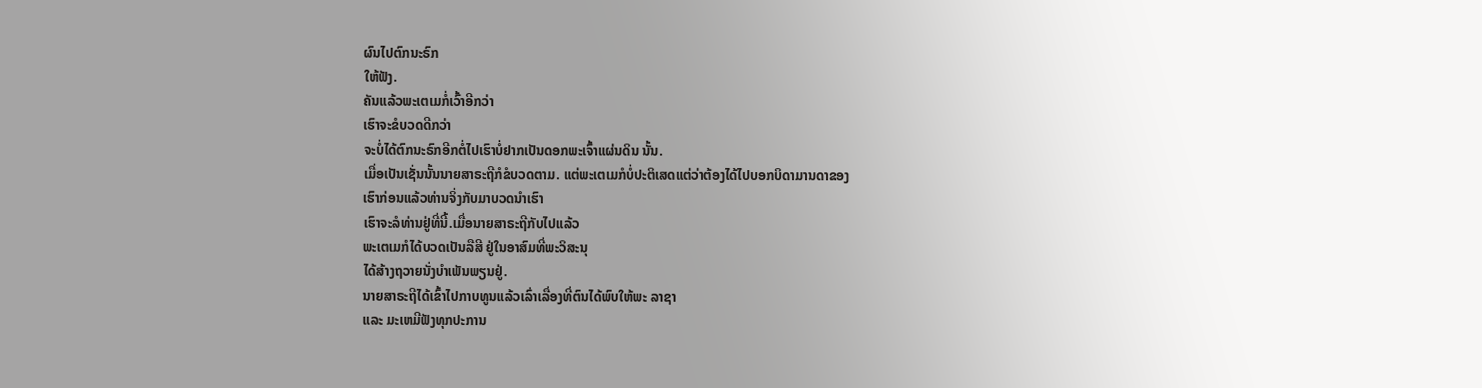ຜົນໄປຕົກນະຣົກ
ໃຫ້ຟັງ.
ຄັນແລ້ວພະເຕເມກໍ່ເວົ້າອີກວ່າ
ເຮົາຈະຂໍບວດດີກວ່າ
ຈະບໍ່ໄດ້ຕົກນະຣົກອີກຕໍ່ໄປເຮົາບໍ່ຢາກເປັນດອກພະເຈົ້າແຜ່ນດິນ ນັ້ນ.
ເມື່ອເປັນເຊັ່ນນັ້ນນາຍສາຣະຖີກໍຂໍບວດຕາມ. ແຕ່ພະເຕເມກໍບໍ່ປະຕິເສດແຕ່ວ່າຕ້ອງໄດ້ໄປບອກບິດາມານດາຂອງ
ເຮົາກ່ອນແລ້ວທ່ານຈິ່ງກັບມາບວດນຳເຮົາ
ເຮົາຈະລໍທ່ານຢູ່ທີ່ນີ້.ເມື່ອນາຍສາຣະຖີກັບໄປແລ້ວ
ພະເຕເມກໍໄດ້ບວດເປັນລືສີ ຢູ່ໃນອາສົມທີ່ພະວິສະນຸ
ໄດ້ສ້າງຖວາຍນັ່ງບຳເພັນພຽນຢູ່.
ນາຍສາຣະຖີໄດ້ເຂົ້າໄປກາບທູນແລ້ວເລົ່າເລື່ອງທີ່ຕົນໄດ້ພົບໃຫ້ພະ ລາຊາ
ແລະ ມະເຫມີຟັງທຸກປະການ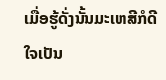ເມື່ອຮູ້ດັ່ງນັ້ນມະເຫສີກໍດີໃຈເປັນ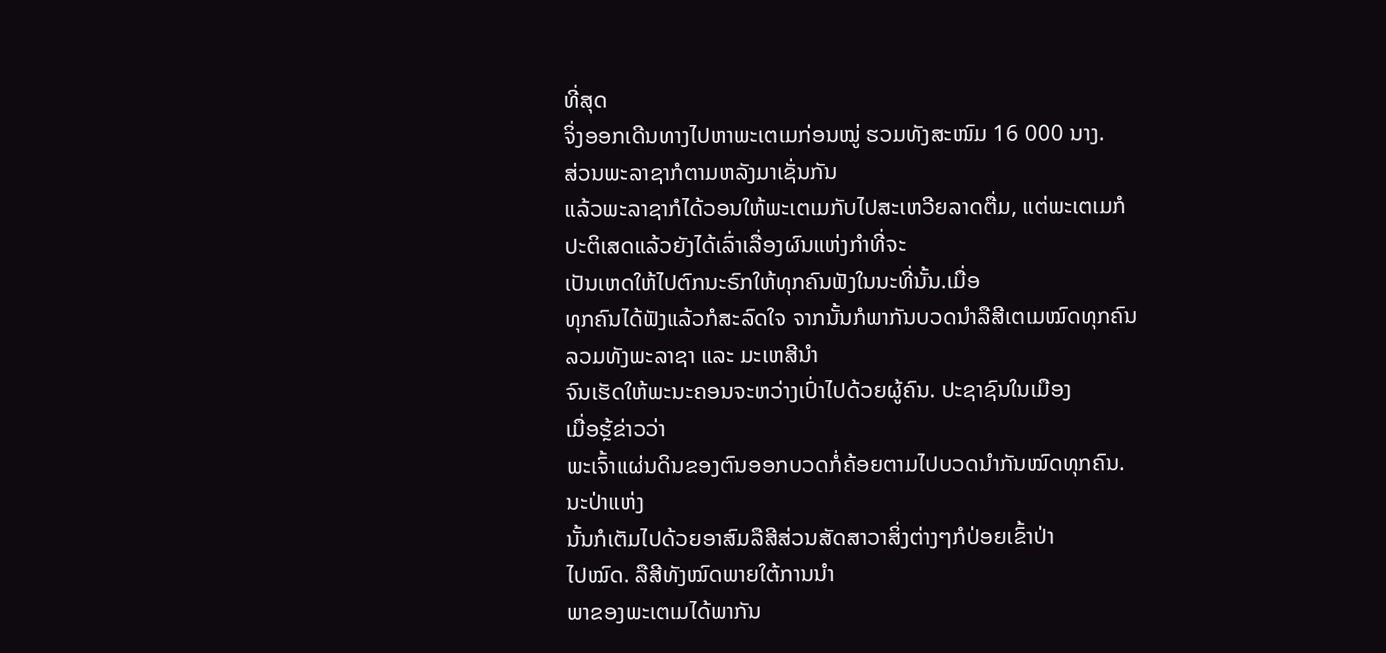ທີ່ສຸດ
ຈິ່ງອອກເດີນທາງໄປຫາພະເຕເມກ່ອນໝູ່ ຮວມທັງສະໜົມ 16 000 ນາງ.
ສ່ວນພະລາຊາກໍຕາມຫລັງມາເຊັ່ນກັນ
ແລ້ວພະລາຊາກໍໄດ້ວອນໃຫ້ພະເຕເມກັບໄປສະເຫວີຍລາດຕື່ມ, ແຕ່ພະເຕເມກໍປະຕິເສດແລ້ວຍັງໄດ້ເລົ່າເລື່ອງຜົນແຫ່ງກຳທີ່ຈະ
ເປັນເຫດໃຫ້ໄປຕົກນະຣົກໃຫ້ທຸກຄົນຟັງໃນນະທີ່ນັ້ນ.ເມື່ອ
ທຸກຄົນໄດ້ຟັງແລ້ວກໍສະລົດໃຈ ຈາກນັ້ນກໍພາກັນບວດນຳລືສີເຕເມໝົດທຸກຄົນ
ລວມທັງພະລາຊາ ແລະ ມະເຫສີນຳ
ຈົນເຮັດໃຫ້ພະນະຄອນຈະຫວ່າງເປົ່າໄປດ້ວຍຜູ້ຄົນ. ປະຊາຊົນໃນເມືອງ
ເມື່ອຮຼ້ຂ່າວວ່າ
ພະເຈົ້າແຜ່ນດິນຂອງຕົນອອກບວດກໍ່ຄ້ອຍຕາມໄປບວດນຳກັນໝົດທຸກຄົນ. ນະປ່າແຫ່ງ
ນັ້ນກໍເຕັມໄປດ້ວຍອາສົມລືສີສ່ວນສັດສາວາສິ່ງຕ່າງໆກໍປ່ອຍເຂົ້າປ່າ
ໄປໝົດ. ລືສີທັງໝົດພາຍໃຕ້ການນຳ
ພາຂອງພະເຕເມໄດ້ພາກັນ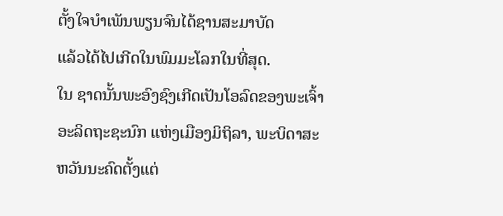ຕັ້ງໃຈບຳເພັນພຽນຈົນໄດ້ຊານສະມາບັດ
ແລ້ວໄດ້ໄປເກີດໃນພົມມະໂລກໃນທີ່ສຸດ.
ໃນ ຊາດນັ້ນພະອົງຊົງເກີດເປັນໂອລົດຂອງພະເຈົ້າ
ອະລິດຖະຊະນົກ ແຫ່ງເມືອງມິຖິລາ, ພະບິດາສະ ຫວັນນະຄົດຕັ້ງແຕ່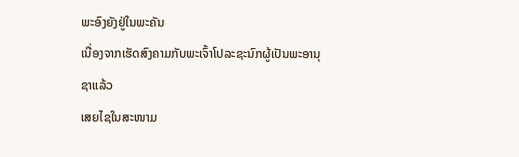ພະອົງຍັງຢູ່ໃນພະຄັນ
ເນື່ອງຈາກເຮັດສົງຄາມກັບພະເຈົ້າໂປລະຊະນົກຜູ້ເປັນພະອານຸຊາແລ້ວ
ເສຍໄຊໃນສະໜາມ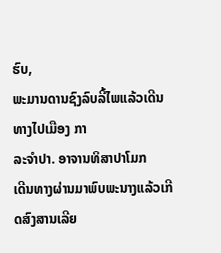ຮົບ,
ພະມານດານຊົງລົບລີ້ໄພແລ້ວເດີນທາງໄປເມືອງ ກາ
ລະຈໍາປາ. ອາຈານທິສາປາໂມກ
ເດີນທາງຜ່ານມາພົບພະນາງແລ້ວເກີດສົງສານເລີຍ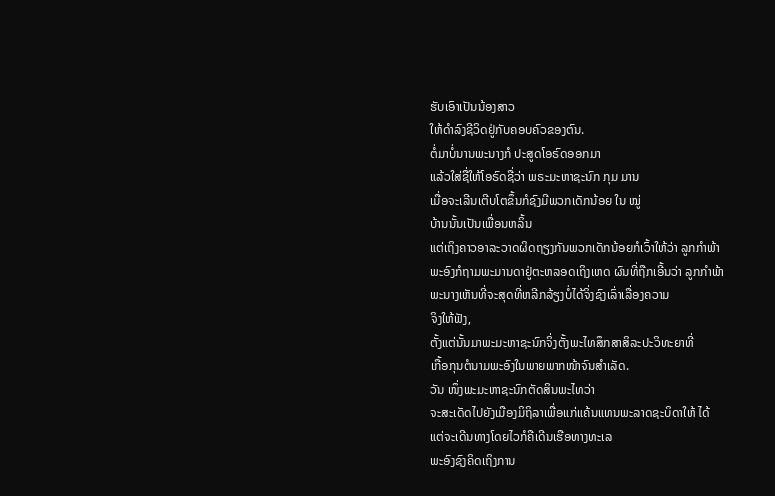ຮັບເອົາເປັນນ້ອງສາວ
ໃຫ້ດຳລົງຊີວິດຢູ່ກັບຄອບຄົວຂອງຕົນ.
ຕໍ່ມາບໍ່ນານພະນາງກໍ ປະສູດໂອຣົດອອກມາ
ແລ້ວໃສ່ຊື່ໃຫ້ໂອຣົດຊື່ວ່າ ພຣະມະຫາຊະນົກ ກຸມ ມານ
ເມື່ອຈະເລີນເຕີບໂຕຂຶ້ນກໍຊົງມີພວກເດັກນ້ອຍ ໃນ ໝູ່
ບ້ານນັ້ນເປັນເພື່ອນຫລິ້ນ
ແຕ່ເຖິງຄາວອາລະວາດຜິດຖຽງກັນພວກເດັກນ້ອຍກໍເວົ້າໃຫ້ວ່າ ລູກກໍາພ້າ
ພະອົງກໍຖາມພະມານດາຢູ່ຕະຫລອດເຖິງເຫດ ຜົນທີ່ຖືກເອີ້ນວ່າ ລູກກໍາພ້າ
ພະນາງເຫັນທີ່ຈະສຸດທີ່ຫລີກລ້ຽງບໍ່ໄດ້ຈິ່ງຊົງເລົ່າເລື່ອງຄວາມ
ຈິງໃຫ້ຟັງ,
ຕັ້ງແຕ່ນັ້ນມາພະມະຫາຊະນົກຈິ່ງຕັ້ງພະໄທສຶກສາສິລະປະວິທະຍາທີ່
ເກື້ອກຸນຕໍນາມພະອົງໃນພາຍພາກໜ້າຈົນສຳເລັດ.
ວັນ ໜຶ່ງພະມະຫາຊະນົກຕັດສິນພະໄທວ່າ
ຈະສະເດັດໄປຍັງເມືອງມິຖິລາເພື່ອແກ່ແຄ້ນແທນພະລາດຊະບິດາໃຫ້ ໄດ້
ແຕ່ຈະເດີນທາງໂດຍໄວກໍຄືເດີນເຮືອທາງທະເລ
ພະອົງຊົງຄິດເຖິງການ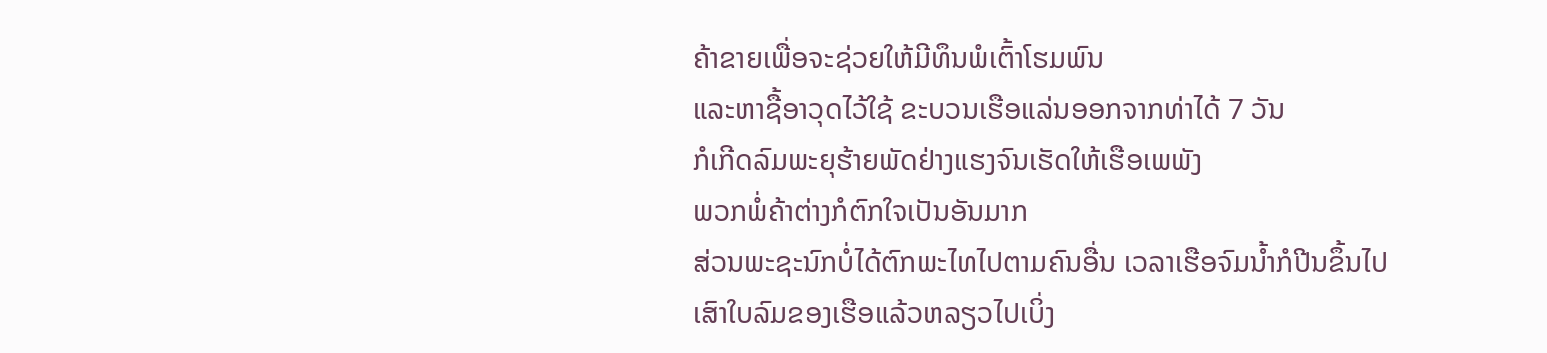ຄ້າຂາຍເພື່ອຈະຊ່ວຍໃຫ້ມີທຶນພໍເຕົ້າໂຮມພົນ
ແລະຫາຊື້ອາວຸດໄວ້ໃຊ້ ຂະບວນເຮືອແລ່ນອອກຈາກທ່າໄດ້ 7 ວັນ
ກໍເກີດລົມພະຍຸຮ້າຍພັດຢ່າງແຮງຈົນເຮັດໃຫ້ເຮືອເພພັງ
ພວກພໍ່ຄ້າຕ່າງກໍຕົກໃຈເປັນອັນມາກ
ສ່ວນພະຊະນົກບໍ່ໄດ້ຕົກພະໄທໄປຕາມຄົນອື່ນ ເວລາເຮືອຈົມນ້ຳກໍປີນຂຶ້ນໄປເສົາໃບລົມຂອງເຮືອແລ້ວຫລຽວໄປເບິ່ງ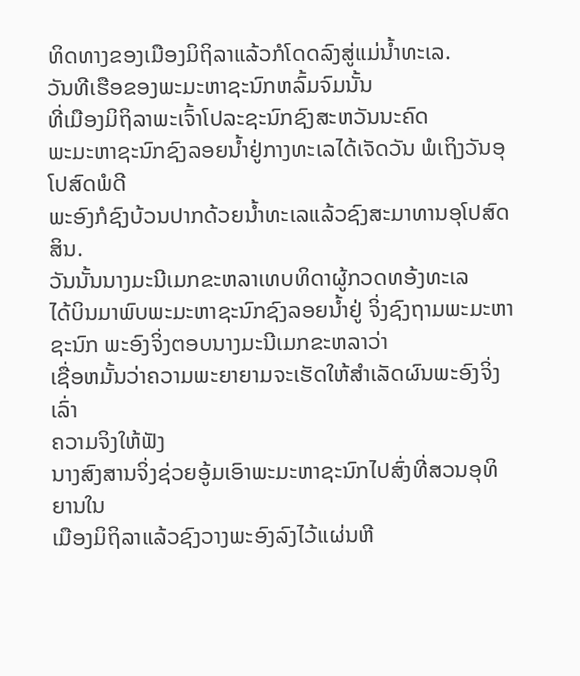ທິດທາງຂອງເມືອງມິຖິລາແລ້ວກໍໂດດລົງສູ່ແມ່ນ້ຳທະເລ.
ວັນທີເຮືອຂອງພະມະຫາຊະນົກຫລົ້ມຈົມນັ້ນ
ທີ່ເມືອງມິຖິລາພະເຈົ້າໂປລະຊະນົກຊົງສະຫວັນນະຄົດ
ພະມະຫາຊະນົກຊົງລອຍນໍ້າຢູ່ກາງທະເລໄດ້ເຈັດວັນ ພໍເຖິງວັນອຸໂປສົດພໍດີ
ພະອົງກໍຊົງບ້ວນປາກດ້ວຍນ້ຳທະເລແລ້ວຊົງສະມາທານອຸໂປສົດສິນ.
ວັນນັ້ນນາງມະນີເມກຂະຫລາເທບທິດາຜູ້ກວດທອ້ງທະເລ
ໄດ້ບິນມາພົບພະມະຫາຊະນົກຊົງລອຍນ້ຳຢູ່ ຈິ່ງຊົງຖາມພະມະຫາຊະນົກ ພະອົງຈິ່ງຕອບນາງມະນີເມກຂະຫລາວ່າ
ເຊື່ອຫມັ້ນວ່າຄວາມພະຍາຍາມຈະເຮັດໃຫ້ສຳເລັດຜົນພະອົງຈິ່ງເລົ່າ
ຄວາມຈິງໃຫ້ຟັງ
ນາງສົງສານຈິ່ງຊ່ວຍອູ້ມເອົາພະມະຫາຊະນົກໄປສົ່ງທີ່ສວນອຸທິຍານໃນ
ເມືອງມິຖິລາແລ້ວຊົງວາງພະອົງລົງໄວ້ແຜ່ນຫີ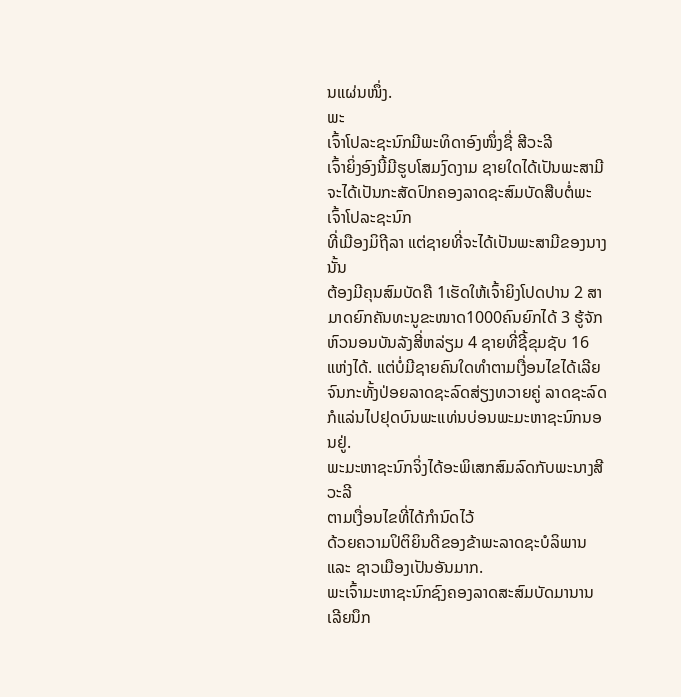ນແຜ່ນໜຶ່ງ.
ພະ
ເຈົ້າໂປລະຊະນົກມີພະທິດາອົງໜຶ່ງຊື່ ສີວະລີ
ເຈົ້າຍິ່ງອົງນີ້ມີຮູບໂສມງົດງາມ ຊາຍໃດໄດ້ເປັນພະສາມີ
ຈະໄດ້ເປັນກະສັດປົກຄອງລາດຊະສົມບັດສືບຕໍ່ພະເຈົ້າໂປລະຊະນົກ
ທີ່ເມືອງມິຖີລາ ແຕ່ຊາຍທີ່ຈະໄດ້ເປັນພະສາມີຂອງນາງນັ້ນ
ຕ້ອງມີຄຸນສົມບັດຄື 1ເຮັດໃຫ້ເຈົ້າຍິງໂປດປານ 2 ສາມາດຍົກຄັນທະນູຂະໜາດ1000ຄົນຍົກໄດ້ 3 ຮູ້ຈັກຫົວນອນບັນລັງສີ່ຫລ່ຽມ 4 ຊາຍທີ່ຊີ້ຂຸມຊັບ 16ແຫ່ງໄດ້. ແຕ່ບໍ່ມີຊາຍຄົນໃດທຳຕາມເງື່ອນໄຂໄດ້ເລີຍ
ຈົນກະທັ້ງປ່ອຍລາດຊະລົດສ່ຽງທວາຍຄູ່ ລາດຊະລົດກໍແລ່ນໄປຢຸດບົນພະແທ່ນບ່ອນພະມະຫາຊະນົກນອນຢູ່.
ພະມະຫາຊະນົກຈິ່ງໄດ້ອະພິເສກສົມລົດກັບພະນາງສີວະລີ
ຕາມເງື່ອນໄຂທີ່ໄດ້ກຳນົດໄວ້
ດ້ວຍຄວາມປິຕິຍິນດີຂອງຂ້າພະລາດຊະບໍລິພານ ແລະ ຊາວເມືອງເປັນອັນມາກ.
ພະເຈົ້າມະຫາຊະນົກຊົງຄອງລາດສະສົມບັດມານານ
ເລີຍນຶກ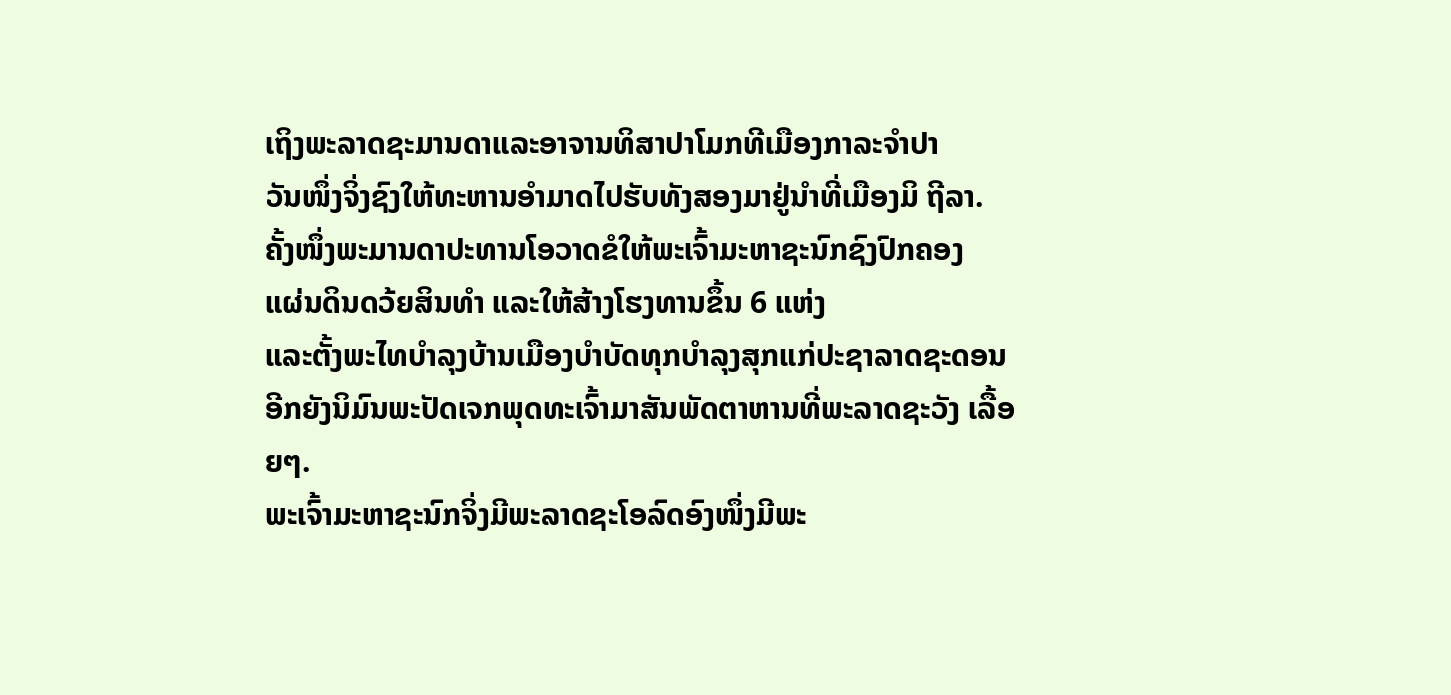ເຖິງພະລາດຊະມານດາແລະອາຈານທິສາປາໂມກທີເມືອງກາລະຈຳປາ
ວັນໜຶ່ງຈິ່ງຊົງໃຫ້ທະຫານອຳມາດໄປຮັບທັງສອງມາຢູ່ນຳທີ່ເມືອງມິ ຖີລາ.
ຄັ້ງໜຶ່ງພະມານດາປະທານໂອວາດຂໍໃຫ້ພະເຈົ້າມະຫາຊະນົກຊົງປົກຄອງ
ແຜ່ນດິນດວ້ຍສິນທຳ ແລະໃຫ້ສ້າງໂຮງທານຂຶ້ນ 6 ແຫ່ງ
ແລະຕັ້ງພະໄທບຳລຸງບ້ານເມືອງບຳບັດທຸກບຳລຸງສຸກແກ່ປະຊາລາດຊະດອນ
ອີກຍັງນິມົນພະປັດເຈກພຸດທະເຈົ້າມາສັນພັດຕາຫານທີ່ພະລາດຊະວັງ ເລື້ອຍໆ.
ພະເຈົ້າມະຫາຊະນົກຈິ່ງມີພະລາດຊະໂອລົດອົງໜຶ່ງມີພະ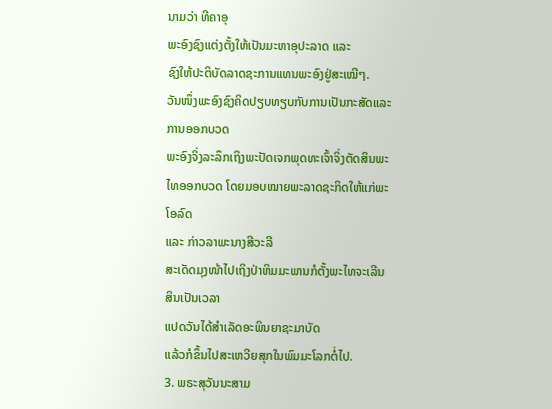ນາມວ່າ ທີຄາອຸ
ພະອົງຊົງແຕ່ງຕັ້ງໃຫ້ເປັນມະຫາອຸປະລາດ ແລະ
ຊົງໃຫ້ປະຕິບັດລາດຊະການແທນພະອົງຢູ່ສະເໝີໆ.
ວັນໜຶ່ງພະອົງຊົງຄິດປຽບທຽບກັບການເປັນກະສັດແລະການອອກບວດ
ພະອົງຈິ່ງລະລຶກເຖິງພະປັດເຈກພຸດທະເຈົ້າຈິ່ງຕັດສິນພະໄທອອກບວດ ໂດຍມອບໝາຍພະລາດຊະກິດໃຫ້ແກ່ພະໂອລົດ
ແລະ ກ່າວລາພະນາງສີວະລີ
ສະເດັດມຸງໜ້າໄປເຖິງປ່າຫິມມະພານກໍຕັ້ງພະໄທຈະເລີນສິນເປັນເວລາ
ແປດວັນໄດ້ສຳເລັດອະພິນຍາຊະມາບັດ
ແລ້ວກໍຂຶ້ນໄປສະເຫວີຍສຸກໃນພົມມະໂລກຕໍ່ໄປ.
3. ພຣະສຸວັນນະສາມ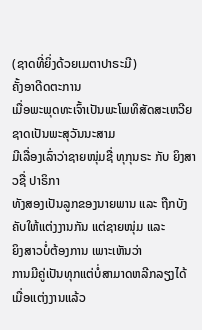(ຊາດທີ່ຍິ່ງດ້ວຍເມຕາປາຣະມີ)
ຄັ້ງອາດີດຕະການ
ເມື່ອພະພຸດທະເຈົ້າເປັນພະໂພທິສັດສະເຫວີຍຊາດເປັນພະສຸວັນນະສາມ
ມີເລື່ອງເລົ່າວ່າຊາຍໜຸ່ມຊື່ ທຸກຸນຣະ ກັບ ຍິງສາວຊື່ ປາຣິກາ
ທັງສອງເປັນລູກຂອງນາຍພານ ແລະ ຖືກບັງຄັບໃຫ້ແຕ່ງງານກັນ ແຕ່ຊາຍໜຸ່ມ ແລະ
ຍິງສາວບໍ່ຕ້ອງການ ເພາະເຫັນວ່າ
ການມີຄູ່ເປັນທຸກແຕ່ບໍ່ສາມາດຫລີກລຽງໄດ້ ເມື່ອແຕ່ງງານແລ້ວ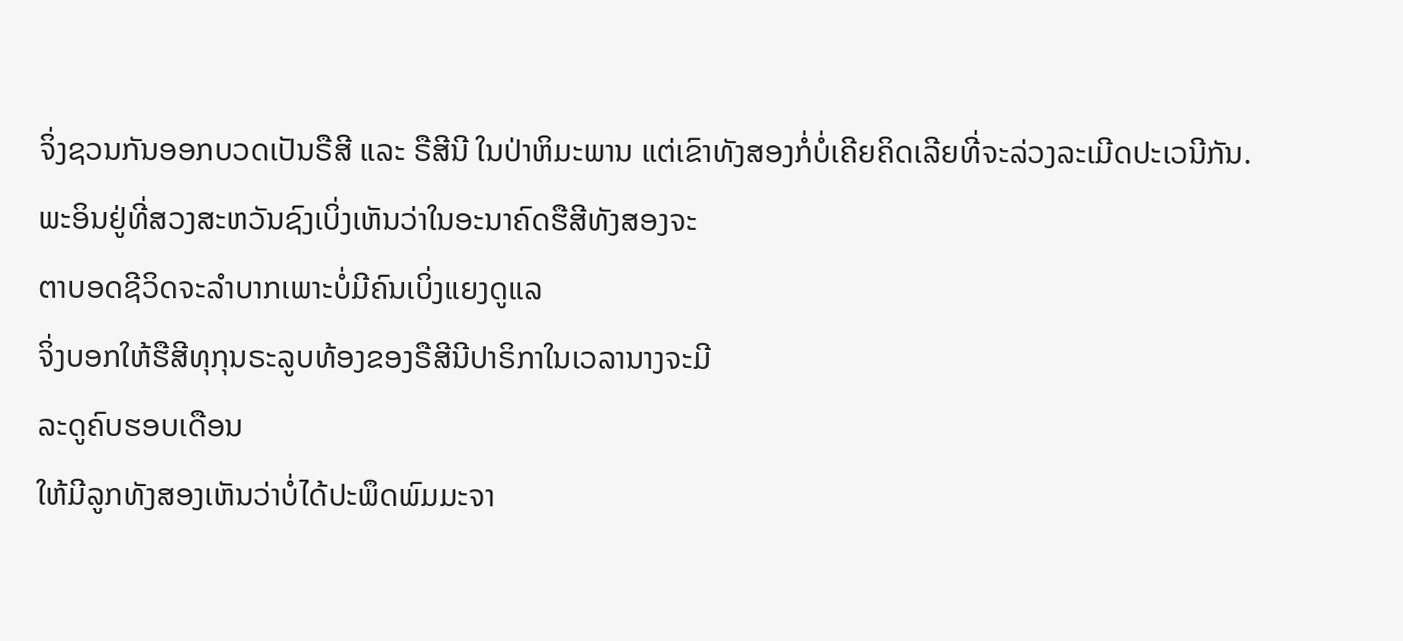ຈິ່ງຊວນກັນອອກບວດເປັນຣືສີ ແລະ ຣືສີນີ ໃນປ່າຫິມະພານ ແຕ່ເຂົາທັງສອງກໍ່ບໍ່ເຄີຍຄິດເລີຍທີ່ຈະລ່ວງລະເມີດປະເວນີກັນ.
ພະອິນຢູ່ທີ່ສວງສະຫວັນຊົງເບິ່ງເຫັນວ່າໃນອະນາຄົດຮືສີທັງສອງຈະ
ຕາບອດຊີວິດຈະລຳບາກເພາະບໍ່ມີຄົນເບິ່ງແຍງດູແລ
ຈິ່ງບອກໃຫ້ຮືສີທຸກຸນຣະລູບທ້ອງຂອງຣືສີນີປາຣິກາໃນເວລານາງຈະມີ
ລະດູຄົບຮອບເດືອນ
ໃຫ້ມີລູກທັງສອງເຫັນວ່າບໍ່ໄດ້ປະພຶດພົມມະຈາ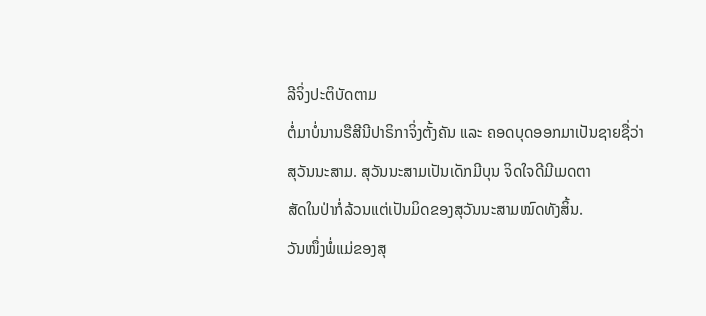ລີຈິ່ງປະຕິບັດຕາມ
ຕໍ່ມາບໍ່ນານຣືສີນີປາຣິກາຈິ່ງຕັ້ງຄັນ ແລະ ຄອດບຸດອອກມາເປັນຊາຍຊື່ວ່າ
ສຸວັນນະສາມ. ສຸວັນນະສາມເປັນເດັກມີບຸນ ຈິດໃຈດີມີເມດຕາ
ສັດໃນປ່າກໍ່ລ້ວນແຕ່ເປັນມິດຂອງສຸວັນນະສາມໝົດທັງສິ້ນ.
ວັນໜຶ່ງພໍ່ແມ່ຂອງສຸ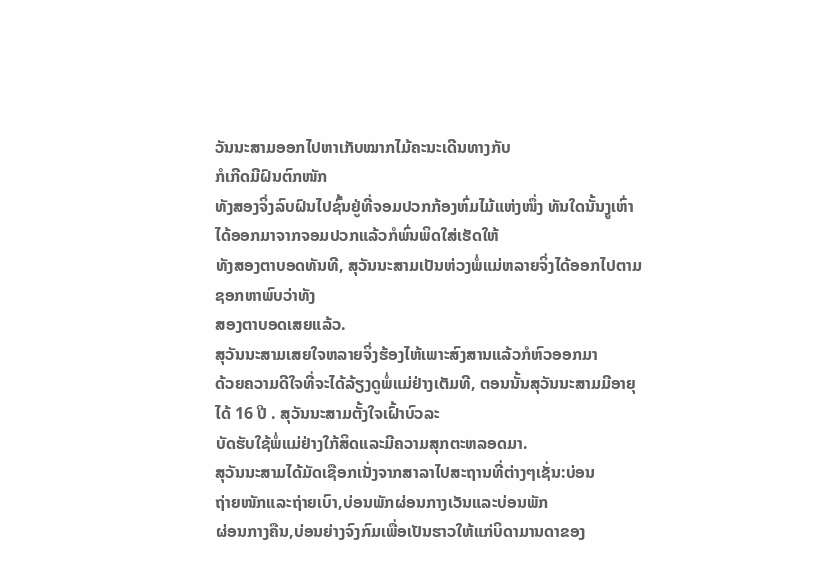ວັນນະສາມອອກໄປຫາເກັບໝາກໄມ້ຄະນະເດີນທາງກັບ
ກໍເກີດມີຝົນຕົກໜັກ
ທັງສອງຈິ່ງລົບຝົນໄປຊົ້ນຢູ່ທີ່ຈອມປວກກ້ອງຫົ່ມໄມ້ແຫ່ງໜຶ່ງ ທັນໃດນັ້ນງູເຫົ່າໄດ້ອອກມາຈາກຈອມປວກແລ້ວກໍພົ່ນພິດໃສ່ເຮັດໃຫ້
ທັງສອງຕາບອດທັນທີ, ສຸວັນນະສາມເປັນຫ່ວງພໍ່ແມ່ຫລາຍຈິ່ງໄດ້ອອກໄປຕາມຊອກຫາພົບວ່າທັງ
ສອງຕາບອດເສຍແລ້ວ.
ສຸວັນນະສາມເສຍໃຈຫລາຍຈິ່ງຮ້ອງໄຫ້ເພາະສົງສານແລ້ວກໍຫົວອອກມາ
ດ້ວຍຄວາມດີໃຈທີ່ຈະໄດ້ລ້ຽງດູພໍ່ແມ່ຢ່າງເຕັມທີ, ຕອນນັ້ນສຸວັນນະສາມມີອາຍຸໄດ້ 16 ປີ . ສຸວັນນະສາມຕັ້ງໃຈເຝົ້າບົວລະ
ບັດຮັບໃຊ້ພໍ່ແມ່ຢ່າງໃກ້ສິດແລະມີຄວາມສຸກຕະຫລອດມາ.
ສຸວັນນະສາມໄດ້ມັດເຊືອກເນັ່ງຈາກສາລາໄປສະຖານທີ່ຕ່າງໆເຊັ່ນ:ບ່ອນ
ຖ່າຍໜັກແລະຖ່າຍເບົາ,ບ່ອນພັກຜ່ອນກາງເວັນແລະບ່ອນພັກ
ຜ່ອນກາງຄືນ,ບ່ອນຍ່າງຈົງກົມເພື່ອເປັນຮາວໃຫ້ແກ່ບິດາມານດາຂອງ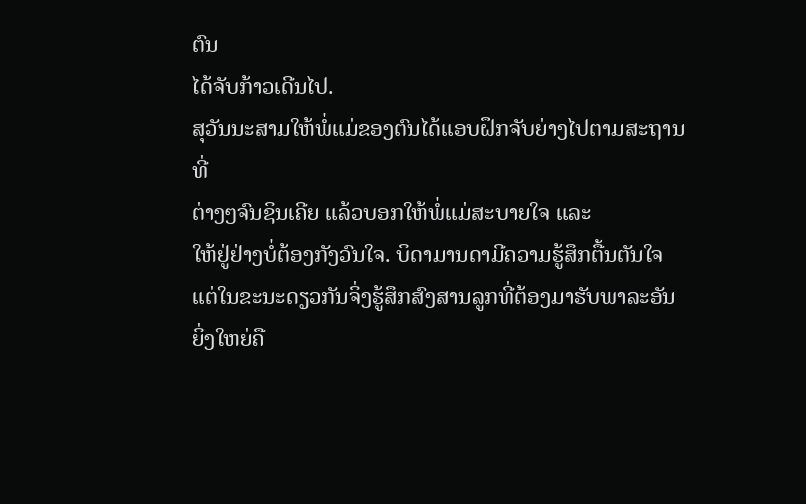ຕົນ
ໄດ້ຈັບກ້າວເດີນໄປ.
ສຸວັນນະສາມໃຫ້ພໍ່ແມ່ຂອງຕົນໄດ້ແອບຝຶກຈັບຍ່າງໄປຕາມສະຖານທີ່
ຕ່າງໆຈົນຊິນເຄີຍ ແລ້ວບອກໃຫ້ພໍ່ແມ່ສະບາຍໃຈ ແລະ
ໃຫ້ຢູ່ຢ່າງບໍ່ຕ້ອງກັງວົນໃຈ. ບິດາມານດາມີຄວາມຮູ້ສຶກຕື້ນຕັນໃຈ
ແຕ່ໃນຂະນະດຽວກັນຈິ່ງຮູ້ສຶກສົງສານລູກທີ່ຕ້ອງມາຮັບພາລະອັນ
ຍິ່ງໃຫຍ່ຄື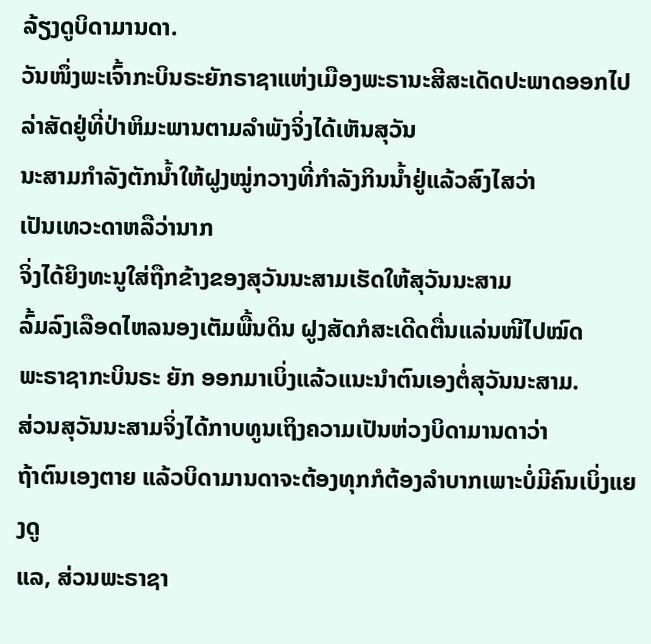ລ້ຽງດູບິດາມານດາ.
ວັນໜຶ່ງພະເຈົ້າກະບິນຣະຍັກຣາຊາແຫ່ງເມືອງພະຣານະສີສະເດັດປະພາດອອກໄປ
ລ່າສັດຢູ່ທີ່ປ່າຫິມະພານຕາມລຳພັງຈິ່ງໄດ້ເຫັນສຸວັນ
ນະສາມກຳລັງຕັກນ້ຳໃຫ້ຝູງໝູ່ກວາງທີ່ກຳລັງກິນນ້ຳຢູ່ແລ້ວສົງໄສວ່າ
ເປັນເທວະດາຫລືວ່ານາກ
ຈິ່ງໄດ້ຍິງທະນູໃສ່ຖືກຂ້າງຂອງສຸວັນນະສາມເຮັດໃຫ້ສຸວັນນະສາມ
ລົ້ມລົງເລືອດໄຫລນອງເຕັມພື້ນດິນ ຝູງສັດກໍສະເດີດຕື່ນແລ່ນໜີໄປໝົດ
ພະຣາຊາກະບິນຣະ ຍັກ ອອກມາເບິ່ງແລ້ວແນະນຳຕົນເອງຕໍ່ສຸວັນນະສາມ.
ສ່ວນສຸວັນນະສາມຈິ່ງໄດ້ກາບທູນເຖິງຄວາມເປັນຫ່ວງບິດາມານດາວ່າ
ຖ້າຕົນເອງຕາຍ ແລ້ວບິດາມານດາຈະຕ້ອງທຸກກໍຕ້ອງລຳບາກເພາະບໍ່ມີຄົນເບິ່ງແຍງດູ
ແລ, ສ່ວນພະຣາຊາ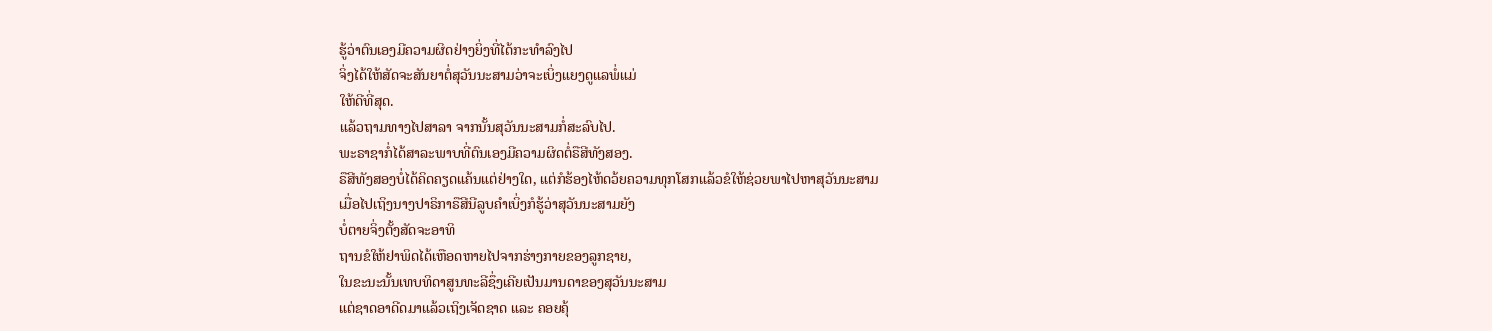ຮູ້ວ່າຕົນເອງມີຄວາມຜິດຢ່າງຍິ່ງທີ່ໄດ້ກະທຳລົງໄປ
ຈິ່ງໄດ້ໃຫ້ສັດຈະສັນຍາຕໍ່ສຸວັນນະສາມວ່າຈະເບິ່ງແຍງດູແລພໍ່ແມ່
ໃຫ້ດີທີ່ສຸດ.
ແລ້ວຖາມທາງໄປສາລາ ຈາກນັ້ນສຸວັນນະສາມກໍ່ສະລົບໄປ.
ພະຣາຊາກໍ່ໄດ້ສາລະພາບທີ່ຕົນເອງມີຄວາມຜິດຕໍ່ຣືສີທັງສອງ.
ຣືສີທັງສອງບໍ່ໄດ້ຄິດຄຽດແຄ້ນແຕ່ຢ່າງໃດ, ແຕ່ກໍຮ້ອງໄຫ້ດວ້ຍຄວາມທຸກໂສກແລ້ວຂໍໃຫ້ຊ່ວຍພາໄປຫາສຸວັນນະສາມ
ເມື່ອໄປເຖິງນາງປາຣິກາຣືສີນີລູບຄຳເບິ່ງກໍຮູ້ວ່າສຸວັນນະສາມຍັງ
ບໍ່ຕາຍຈິ່ງຕັ້ງສັດຈະອາທິ
ຖານຂໍໃຫ້ຢາພິດໄດ້ເຫືອດຫາຍໄປຈາກຮ່າງກາຍຂອງລູກຊາຍ,
ໃນຂະນະນັ້ນເທບທິດາສູນທະລີຊຶ່ງເຄີຍເປັນມານດາຂອງສຸວັນນະສາມ
ແຕ່ຊາດອາດີດມາແລ້ວເຖິງເຈັດຊາດ ແລະ ຄອຍຄຸ້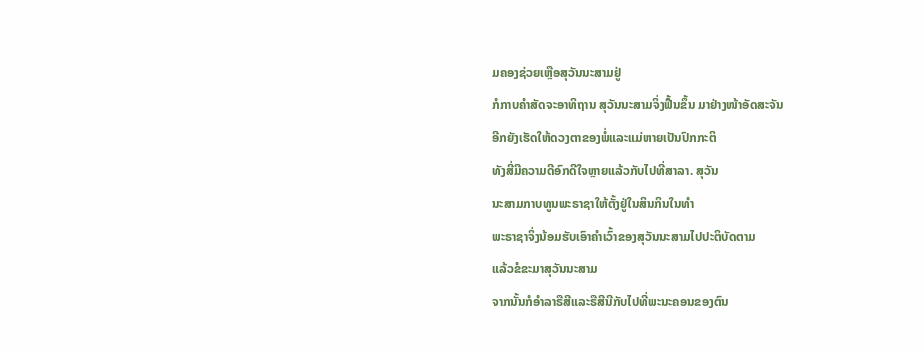ມຄອງຊ່ວຍເຫຼືອສຸວັນນະສາມຢູ່
ກໍກາບຄຳສັດຈະອາທິຖານ ສຸວັນນະສາມຈິ່ງຟື້ນຂຶ້ນ ມາຢ່າງໜ້າອັດສະຈັນ
ອີກຍັງເຮັດໃຫ້ດວງຕາຂອງພໍ່ແລະແມ່ຫາຍເປັນປົກກະຕິ
ທັງສີ່ມີຄວາມດີອົກດີໃຈຫຼາຍແລ້ວກັບໄປທີ່ສາລາ. ສຸວັນ
ນະສາມກາບທູນພະຣາຊາໃຫ້ຕັ້ງຢູ່ໃນສິນກິນໃນທຳ
ພະຣາຊາຈິ່ງນ້ອມຮັບເອົາຄຳເວົ້າຂອງສຸວັນນະສາມໄປປະຕິບັດຕາມ
ແລ້ວຂໍຂະມາສຸວັນນະສາມ
ຈາກນັ້ນກໍອຳລາຣືສີແລະຣືສີນີກັບໄປທີ່ພະນະຄອນຂອງຕົນ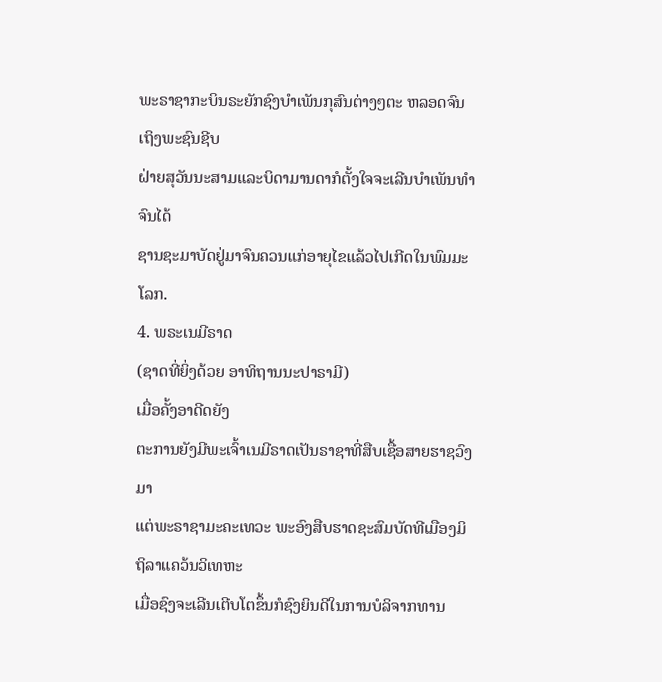ພະຣາຊາກະບິນຣະຍັກຊົງບຳເພັນກຸສົນຕ່າງໆຕະ ຫລອດຈົນເຖິງພະຊົນຊີບ
ຝ່າຍສຸວັນນະສາມແລະບິດາມານດາກໍຕັ້ງໃຈຈະເລີນບຳເພັນທຳຈົນໄດ້
ຊານຊະມາບັດຢູ່ມາຈົນຄວນແກ່ອາຍຸໄຂແລ້ວໄປເກີດໃນພົມມະໂລກ.
4. ພຣະເນມີຣາດ
(ຊາດທີ່ຍິ່ງດ້ວຍ ອາທິຖານນະປາຣາມີ)
ເມື່ອຄັ້ງອາດີດຍັງ
ຕະການຍັງມີພະເຈົ້າເນມີຣາດເປັນຣາຊາທີ່ສືບເຊື້ອສາຍຮາຊວົງມາ
ແຕ່ພະຣາຊາມະຄະເທວະ ພະອົງສືບຮາດຊະສົມບັດທີເມືອງມິຖິລາແຄວ້ນວິເທຫະ
ເມື່ອຊົງຈະເລີນເຕີບໂຕຂຶ້ນກໍຊົງຍິນດີໃນການບໍລິຈາກທານ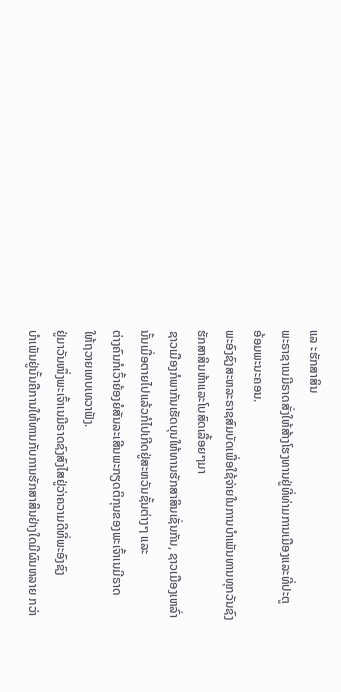ແລ ະຮັກສາສິນ
ພະຣາຊາເນມີຣາດສັ່ງໃຫ້ສ້າງໂຮງທານຢູ່ທີ່ທ່າມການເມືອງແລະທີ່ປະຕູ
ອ້ອມພະນະຄອນ.
ພະອົງຊົງສະຫລະຣາຊສົມບັດເພື່ອໃຊ້ຈ່າຍໃນການບຳເພັນທານທຸກວັນຊົງ
ຮັກສາສິນຫ້າແລະໂບສົດເລື້ອຍໆມາ
ຊາວເມືອງກໍພາກັນເຮັດບຸນໃຫ້ທານຮັກສາສິນເຊັ່ນກັນ, ຊາວເມືອງເຫລົ່າ
ນັ້ນເມື່ອຕາຍໄປແລ້ວກໍໄປເກີດຢູ່ສະຫວັນຊັ້ນຕ່າງໆ ແລະ
ຕ່າງຄົນກໍເວົ້າຍ້ອງຍໍສັນລະເສີນພະກຽດຕິກຸນຂອງພະເຈົ້າເນມີຣາດ
ໃຫ້ຖວາຍເທບເທວາຟັງ.
ຢູ່ມາວັນໜຶ່ງພະເຈົ້າເນມີຣາດຊົງສົງໄສຢູ່ວ່າຄວາມດີທີ່ພະອົງຊົງ
ບຳເພັນຢູ່ນັ້ນຄືການໃຫ້ທານກັບການຮັກສາສິນຢ່າງໃດມີຜົນຫລາຍ ກວ່າ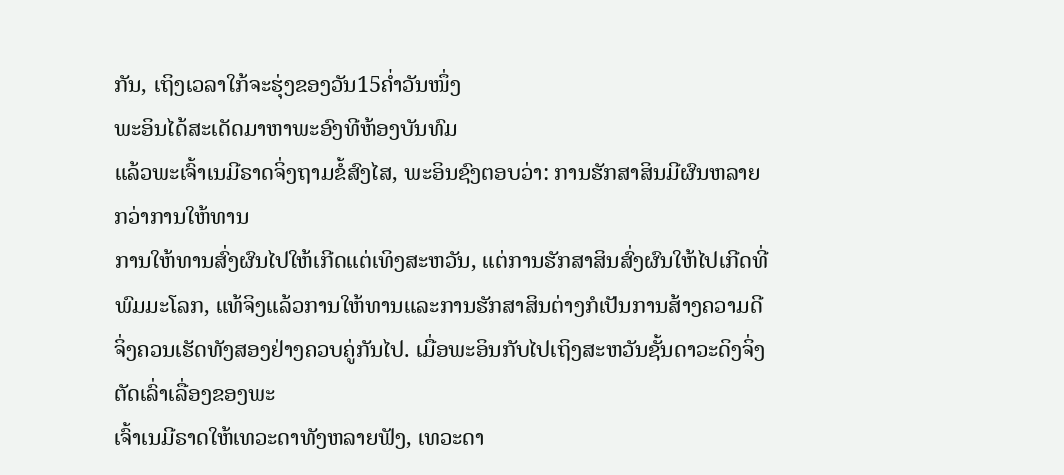ກັນ, ເຖິງເວລາໃກ້ຈະຮຸ່ງຂອງວັນ15ຄໍ່າວັນໜຶ່ງ
ພະອິນໄດ້ສະເດັດມາຫາພະອົງທີຫ້ອງບັນທົມ
ແລ້ວພະເຈົ້າເນມີຣາດຈິ່ງຖາມຂໍ້ສົງໄສ, ພະອິນຊົງຕອບວ່າ: ການຮັກສາສິນມີຜົນຫລາຍກວ່າການໃຫ້ທານ
ການໃຫ້ທານສົ່ງຜົນໄປໃຫ້ເກີດແຕ່ເທິງສະຫວັນ, ແຕ່ການຮັກສາສິນສົ່ງຜົນໃຫ້ໄປເກີດທີ່ພົມມະໂລກ, ແທ້ຈິງແລ້ວການໃຫ້ທານແລະການຮັກສາສິນຕ່າງກໍເປັນການສ້າງຄວາມດີ
ຈິ່ງຄວນເຮັດທັງສອງຢ່າງຄວບຄູ່ກັນໄປ. ເມື່ອພະອິນກັບໄປເຖິງສະຫວັນຊັ້ນດາວະດິງຈິ່ງຕັດເລົ່າເລື່ອງຂອງພະ
ເຈົ້າເນມີຣາດໃຫ້ເທວະດາທັງຫລາຍຟັງ, ເທວະດາ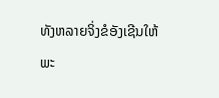ທັງຫລາຍຈິ່ງຂໍອັງເຊີນໃຫ້ພະ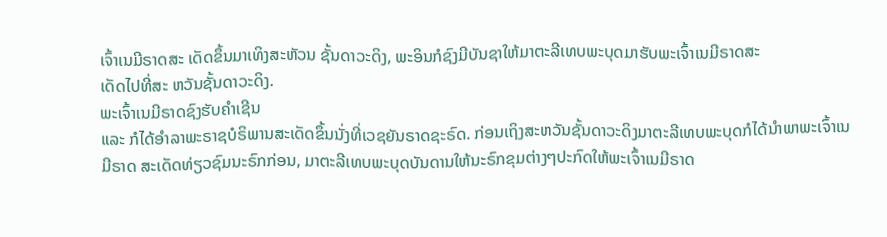ເຈົ້າເນມີຣາດສະ ເດັດຂຶ້ນມາເທິງສະຫັວນ ຊັ້ນດາວະດິງ, ພະອິນກໍຊົງມີບັນຊາໃຫ້ມາຕະລີເທບພະບຸດມາຮັບພະເຈົ້າເນມີຣາດສະ
ເດັດໄປທີ່ສະ ຫວັນຊັ້ນດາວະດິງ.
ພະເຈົ້າເນມີຣາດຊົງຮັບຄຳເຊີນ
ແລະ ກໍໄດ້ອຳລາພະຣາຊບໍຣິພານສະເດັດຂຶ້ນນັ່ງທີ່ເວຊຍັນຣາດຊະຣົດ. ກ່ອນເຖິງສະຫວັນຊັ້ນດາວະດິງມາຕະລີເທບພະບຸດກໍໄດ້ນຳພາພະເຈົ້າເນ
ມີຣາດ ສະເດັດທ່ຽວຊົມນະຣົກກ່ອນ, ມາຕະລີເທບພະບຸດບັນດານໃຫ້ນະຣົກຂຸມຕ່າງໆປະກົດໃຫ້ພະເຈົ້າເນມີຣາດ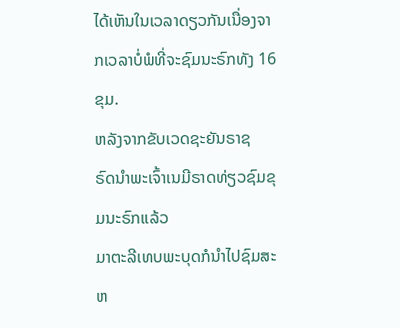ໄດ້ເຫັນໃນເວລາດຽວກັນເນື່ອງຈາກເວລາບໍ່ພໍທີ່ຈະຊົມນະຣົກທັງ 16 ຂຸມ.
ຫລັງຈາກຂັບເວດຊະຍັນຣາຊ
ຣົດນຳພະເຈົ້າເນມີຣາດທ່ຽວຊົມຂຸມນະຣົກແລ້ວ
ມາຕະລີເທບພະບຸດກໍນຳໄປຊົມສະຫ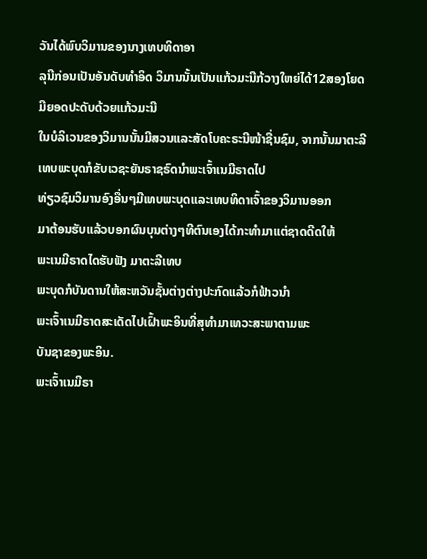ວັນໄດ້ພົບວິມານຂອງນາງເທບທິດາອາ
ລຸນີກ່ອນເປັນອັນດັບທຳອິດ ວິມານນັ້ນເປັນແກ້ວມະນີກ້ວາງໃຫຍ່ໄດ້12ສອງໂຍດ ມີຍອດປະດັບດ້ວຍແກ້ວມະນີ
ໃນບໍລິເວນຂອງວິມານນັ້ນມີສວນແລະສັດໂບຄະຣະນີໜ້າຊື່ນຊົມ, ຈາກນັ້ນມາຕະລີເທບພະບຸດກໍຂັບເວຊະຍັນຣາຊຣົດນຳພະເຈົ້າເນມີຣາດໄປ
ທ່ຽວຊົມວິມານອົງອື່ນໆມີເທບພະບຸດແລະເທບທິດາເຈົ້າຂອງວິມານອອກ
ມາຕ້ອນຮັບແລ້ວບອກຜົນບຸນຕ່າງໆທີຕົນເອງໄດ້ກະທຳມາແຕ່ຊາດດີດໃຫ້
ພະເນມີຣາດໄດຮັບຟັງ ມາຕະລີເທບ
ພະບຸດກໍບັນດານໃຫ້ສະຫວັນຊັ້ນຕ່າງຕ່າງປະກົດແລ້ວກໍຟ້າວນຳ
ພະເຈົ້າເນມີຣາດສະເດັດໄປເຝົ້າພະອິນທີ່ສຸທຳມາເທວະສະພາຕາມພະ
ບັນຊາຂອງພະອິນ.
ພະເຈົ້າເນມີຣາ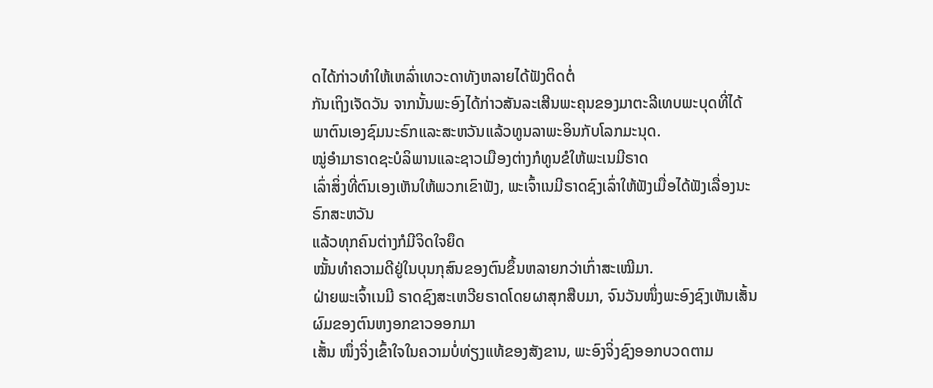ດໄດ້ກ່າວທຳໃຫ້ເຫລົ່າເທວະດາທັງຫລາຍໄດ້ຟັງຕິດຕໍ່
ກັນເຖິງເຈັດວັນ ຈາກນັ້ນພະອົງໄດ້ກ່າວສັນລະເສີນພະຄຸນຂອງມາຕະລີເທບພະບຸດທີ່ໄດ້
ພາຕົນເອງຊົມນະຣົກແລະສະຫວັນແລ້ວທູນລາພະອິນກັບໂລກມະນຸດ.
ໝູ່ອຳມາຣາດຊະບໍລິພານແລະຊາວເມືອງຕ່າງກໍທູນຂໍໃຫ້ພະເນມີຣາດ
ເລົ່າສິ່ງທີ່ຕົນເອງເຫັນໃຫ້ພວກເຂົາຟັງ, ພະເຈົ້າເນມີຣາດຊົງເລົ່າໃຫ້ຟັງເມື່ອໄດ້ຟັງເລື່ອງນະຣົກສະຫວັນ
ແລ້ວທຸກຄົນຕ່າງກໍມີຈິດໃຈຍຶດ
ໝັ້ນທຳຄວາມດີຢູ່ໃນບຸນກຸສົນຂອງຕົນຂຶ້ນຫລາຍກວ່າເກົ່າສະເໝີມາ.
ຝ່າຍພະເຈົ້າເນມີ ຣາດຊົງສະເຫວີຍຣາດໂດຍຜາສຸກສືບມາ, ຈົນວັນໜຶ່ງພະອົງຊົງເຫັນເສັ້ນຜົມຂອງຕົນຫງອກຂາວອອກມາ
ເສັ້ນ ໜຶ່ງຈິ່ງເຂົ້າໃຈໃນຄວາມບໍ່ທ່ຽງແທ້ຂອງສັງຂານ, ພະອົງຈິ່ງຊົງອອກບວດຕາມ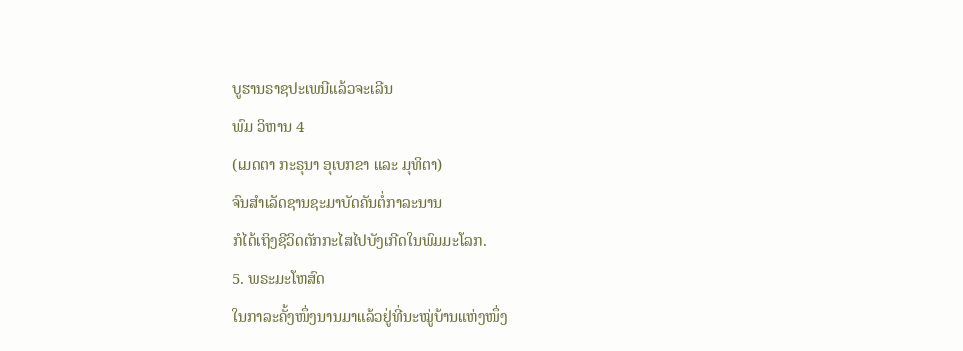ບູຮານຣາຊປະເພນີແລ້ວຈະເລີນ
ພົມ ວິຫານ 4
(ເມດຕາ ກະຣຸນາ ອຸເບກຂາ ແລະ ມຸທິຕາ)
ຈົນສຳເລັດຊານຊະມາບັດຄັນຕໍ່ກາລະນານ
ກໍໄດ້ເຖິງຊີວິດຕັກກະໄສໄປບັງເກີດໃນພົມມະໂລກ.
5. ພຣະມະໂຫສົດ
ໃນກາລະຄັ້ງໜຶ່ງນານມາແລ້ວຢູ່ທີ່ນະໝູ່ບ້ານແຫ່ງໜຶ່ງ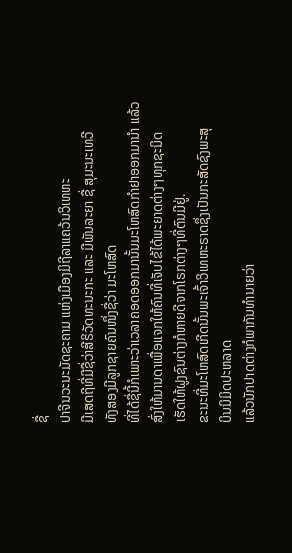ຊື່
ປາຈີນວະນະມັດຊະຄາມ ແຫ່ງເມືອງມິຖີລາແຄວ້ນວິເທຫະ
ມີເສດຖີທີ່ມີຊື່ວ່າສີຣິວັດທະນະກະ ແລະ ມີພັນລະຍາ ຊື່ ສຸມະນະເທວີ
ທັງສອງມີລູກຊາຍຄົນໜຶ່ງຊື່ວ່າ ມະໂຫສົດ
ທີ່ໄດ້ຊື່ນີ້ກໍເພາະວ່າເວລາຄອດອອກມານັ້ນມະໂຫສົດກຳຢາອອກມານຳ ແລ້ວ
ສົ່ງໃຫ້ມານດາເພື່ອແຈກໃຫ້ຄົນທີ່ເຈັບໄຂ້ໄດ້ພະຍາດຕ່າງໆທຸກຊະນິດ
ເຮັດໃຫ້ຝູງຊົນຕ່າງກໍຫາຍດີຈາກໂຣກຕ່າງໆທີ່ຕົນມີຢູ່.
ຂະນະທີ່ມະໂຫສົດເກີດນັ້ນພະເຈົ້າວິເທຫະຣາດຊຶ່ງເປັນກະສັດຊົງພະສຸ
ບິນນິມິດປະຫລາດ
ແລ້ວນັກປາດຕ່າງກໍພາກັນທຳນາຍວ່າ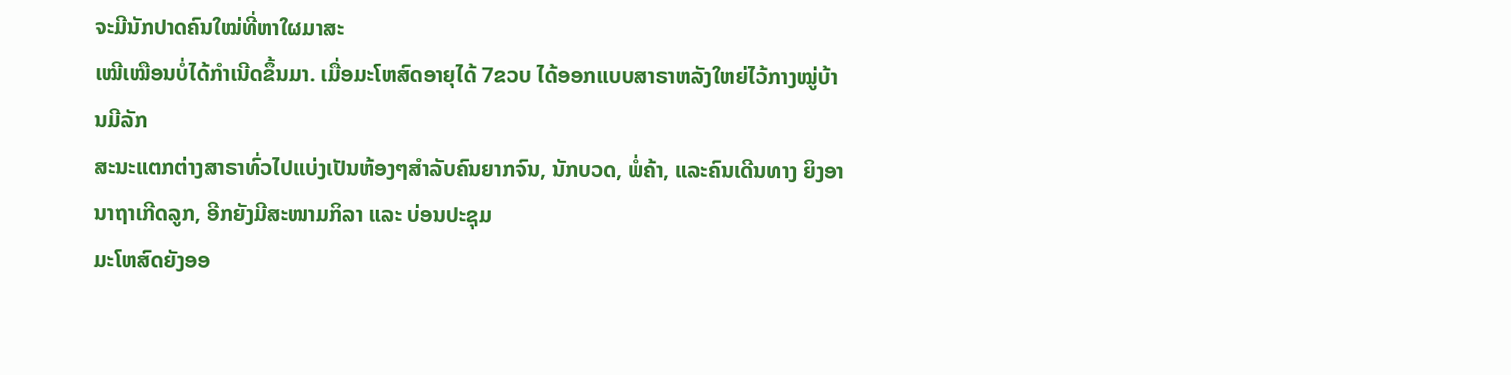ຈະມີນັກປາດຄົນໃໝ່ທີ່ຫາໃຜມາສະ
ເໝີເໝືອນບໍ່ໄດ້ກຳເນີດຂຶ້ນມາ. ເມື່ອມະໂຫສົດອາຍຸໄດ້ 7ຂວບ ໄດ້ອອກແບບສາຣາຫລັງໃຫຍ່ໄວ້ກາງໝູ່ບ້ານມີລັກ
ສະນະແຕກຕ່າງສາຣາທົ່ວໄປແບ່ງເປັນຫ້ອງໆສຳລັບຄົນຍາກຈົນ, ນັກບວດ, ພໍ່ຄ້າ, ແລະຄົນເດີນທາງ ຍິງອານາຖາເກີດລູກ, ອີກຍັງມີສະໜາມກິລາ ແລະ ບ່ອນປະຊຸມ
ມະໂຫສົດຍັງອອ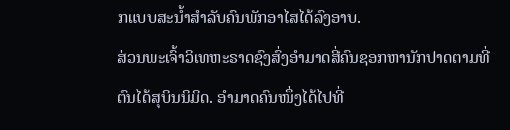ກແບບສະນໍ້າສຳລັບຄົນພັກອາໄສໄດ້ລົງອາບ.
ສ່ວນພະເຈົ້າວິເທຫະຣາດຊົງສົ່ງອຳມາດສີ່ຄົນຊອກຫານັກປາດຕາມທີ່
ຕົນໄດ້ສຸບິນນິມິດ. ອຳມາດຄົນໜຶ່ງໄດ້ໄປທີ່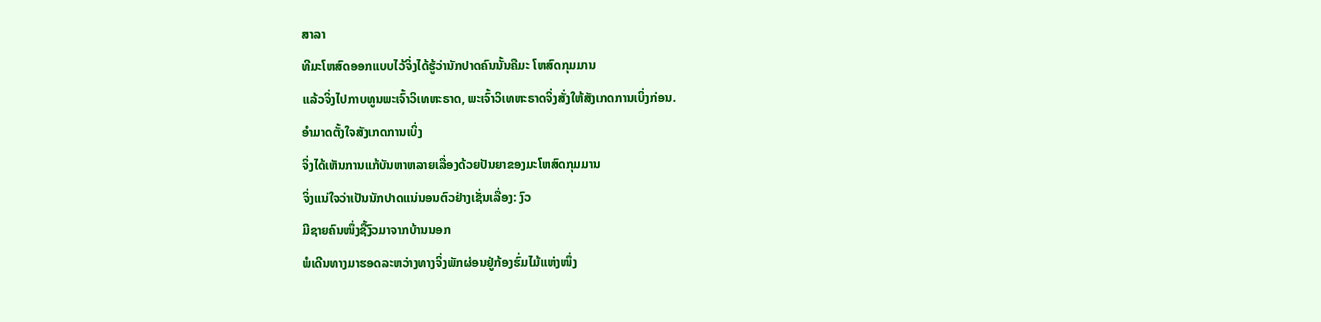ສາລາ
ທີມະໂຫສົດອອກແບບໄວ້ຈິ່ງໄດ້ຮູ້ວ່ານັກປາດຄົນນັ້ນຄືມະ ໂຫສົດກຸມມານ
ແລ້ວຈິ່ງໄປກາບທູນພະເຈົ້າວິເທຫະຣາດ, ພະເຈົ້າວິເທຫະຣາດຈິ່ງສັ່ງໃຫ້ສັງເກດການເບິ່ງກ່ອນ.
ອຳມາດຕັ້ງໃຈສັງເກດການເບິ່ງ
ຈິ່ງໄດ້ເຫັນການແກ້ບັນຫາຫລາຍເລື່ອງດ້ວຍປັນຍາຂອງມະໂຫສົດກຸມມານ
ຈິ່ງແນ່ໃຈວ່າເປັນນັກປາດແນ່ນອນຕົວຢ່າງເຊັ່ນເລື່ອງ: ງົວ
ມີຊາຍຄົນໜຶ່ງຊື້ງົວມາຈາກບ້ານນອກ
ພໍເດີນທາງມາຮອດລະຫວ່າງທາງຈິ່ງພັກຜ່ອນຢູ່ກ້ອງຮົ່ມໄມ້ແຫ່ງໜຶ່ງ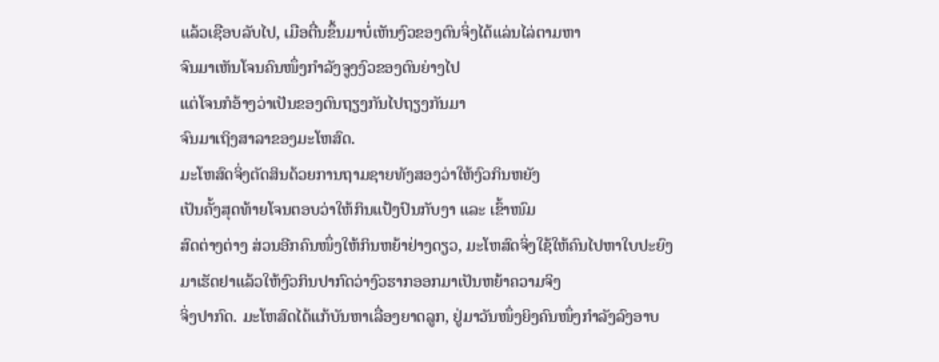ແລ້ວເຊືອບລັບໄປ, ເມືອຕື່ນຂຶ້ນມາບໍ່ເຫັນງົວຂອງຕົນຈິ່ງໄດ້ແລ່ນໄລ່ຕາມຫາ
ຈົນມາເຫັນໂຈນຄົນໜຶ່ງກຳລັງຈູງງົວຂອງຕົນຍ່າງໄປ
ແຕ່ໂຈນກໍອ້າງວ່າເປັນຂອງຕົນຖຽງກັນໄປຖຽງກັນມາ
ຈົນມາເຖິງສາລາຂອງມະໂຫສົດ.
ມະໂຫສົດຈິ່ງຕັດສິນດ້ວຍການຖາມຊາຍທັງສອງວ່າໃຫ້ງົວກິນຫຍັງ
ເປັນຄັ້ງສຸດທ້າຍໂຈນຕອບວ່າໃຫ້ກິນແປ້ງປົນກັບງາ ແລະ ເຂົ້າໜົມ
ສົດຕ່າງຕ່າງ ສ່ວນອີກຄົນໜຶ່ງໃຫ້ກິນຫຍ້າຢ່າງດຽວ, ມະໂຫສົດຈິ່ງໃຊ້ໃຫ້ຄົນໄປຫາໃບປະຍົງ
ມາເຮັດຢາແລ້ວໃຫ້ງົວກິນປາກົດວ່າງົວຮາກອອກມາເປັນຫຍ້າຄວາມຈິງ
ຈິ່ງປາກົດ. ມະໂຫສົດໄດ້ແກ້ບັນຫາເລື່ອງຍາດລູກ, ຢູ່ມາວັນໜຶ່ງຍິງຄົນໜຶ່ງກຳລັງລົງອາບ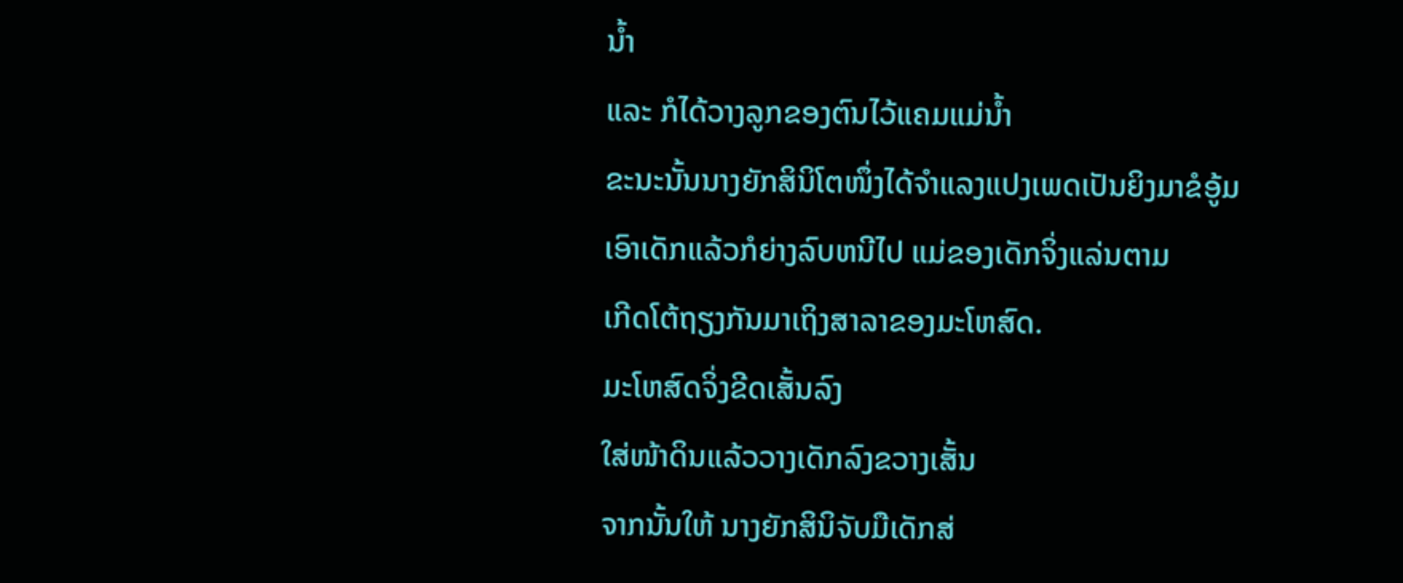ນ້ຳ
ແລະ ກໍໄດ້ວາງລູກຂອງຕົນໄວ້ແຄມແມ່ນ້ຳ
ຂະນະນັ້ນນາງຍັກສິນິໂຕໜຶ່ງໄດ້ຈຳແລງແປງເພດເປັນຍິງມາຂໍອູ້ມ
ເອົາເດັກແລ້ວກໍຍ່າງລົບຫນີໄປ ແມ່ຂອງເດັກຈິ່ງແລ່ນຕາມ
ເກີດໂຕ້ຖຽງກັນມາເຖິງສາລາຂອງມະໂຫສົດ.
ມະໂຫສົດຈິ່ງຂີດເສັ້ນລົງ
ໃສ່ໜ້າດິນແລ້ວວາງເດັກລົງຂວາງເສັ້ນ
ຈາກນັ້ນໃຫ້ ນາງຍັກສິນິຈັບມືເດັກສ່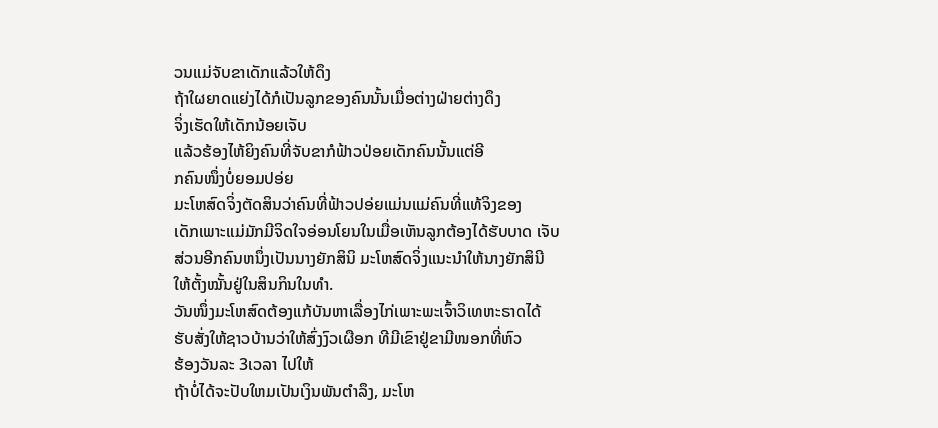ວນແມ່ຈັບຂາເດັກແລ້ວໃຫ້ດຶງ
ຖ້າໃຜຍາດແຍ່ງໄດ້ກໍເປັນລູກຂອງຄົນນັ້ນເມື່ອຕ່າງຝ່າຍຕ່າງດຶງ
ຈິ່ງເຮັດໃຫ້ເດັກນ້ອຍເຈັບ
ແລ້ວຮ້ອງໄຫ້ຍິງຄົນທີ່ຈັບຂາກໍຟ້າວປ່ອຍເດັກຄົນນັ້ນແຕ່ອີ
ກຄົນໜຶ່ງບໍ່ຍອມປອ່ຍ
ມະໂຫສົດຈິ່ງຕັດສິນວ່າຄົນທີ່ຟ້າວປອ່ຍແມ່ນແມ່ຄົນທີ່ແທ້ຈິງຂອງ
ເດັກເພາະແມ່ມັກມີຈິດໃຈອ່ອນໂຍນໃນເມື່ອເຫັນລູກຕ້ອງໄດ້ຮັບບາດ ເຈັບ
ສ່ວນອີກຄົນຫນຶ່ງເປັນນາງຍັກສິນິ ມະໂຫສົດຈິ່ງແນະນຳໃຫ້ນາງຍັກສິນີ
ໃຫ້ຕັ້ງໝັ້ນຢູ່ໃນສິນກິນໃນທຳ.
ວັນໜຶ່ງມະໂຫສົດຕ້ອງແກ້ບັນຫາເລື່ອງໄກ່ເພາະພະເຈົ້າວິເທຫະຣາດໄດ້
ຮັບສັ່ງໃຫ້ຊາວບ້ານວ່າໃຫ້ສົ່ງງົວເຜືອກ ທີມີເຂົາຢູ່ຂາມີໜອກທີ່ຫົວ
ຮ້ອງວັນລະ 3ເວລາ ໄປໃຫ້
ຖ້າບໍ່ໄດ້ຈະປັບໃຫມເປັນເງິນພັນຕຳລຶງ, ມະໂຫ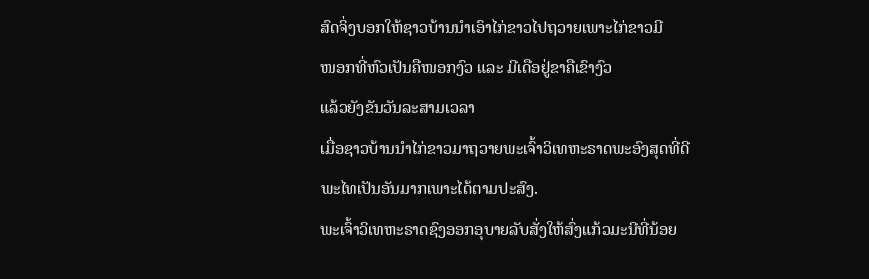ສົດຈິ່ງບອກໃຫ້ຊາວບ້ານນຳເອົາໄກ່ຂາວໄປຖວາຍເພາະໄກ່ຂາວມີ
ໜອກທີ່ຫົວເປັນຄືໜອກງົວ ແລະ ມີເດືອຢູ່ຂາຄືເຂົາງົວ
ແລ້ວຍັງຂັນວັນລະສາມເວລາ
ເມື່ອຊາວບ້ານນຳໄກ່ຂາວມາຖວາຍພະເຈົ້າວິເທຫະຣາດພະອົງສຸດທີ່ດີ
ພະໄທເປັນອັນມາກເພາະໄດ້ຕາມປະສົງ.
ພະເຈົ້າວິເທຫະຣາດຊົງອອກອຸບາຍລັບສັ່ງໃຫ້ສົ່ງແກ້ວມະນີທີ່ນ້ອຍ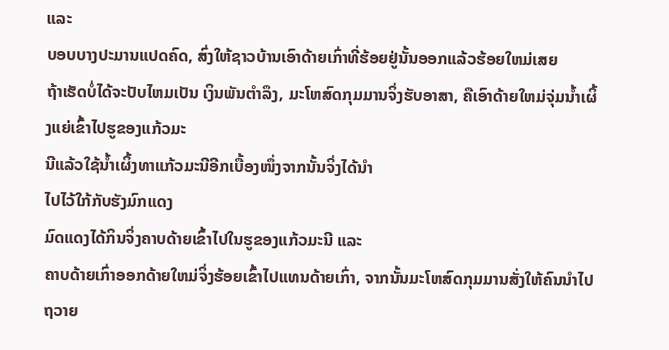ແລະ
ບອບບາງປະມານແປດຄົດ, ສົ່ງໃຫ້ຊາວບ້ານເອົາດ້າຍເກົ່າທີ່ຮ້ອຍຢູ່ນັ້ນອອກແລ້ວຮ້ອຍໃຫມ່ເສຍ
ຖ້າເຮັດບໍ່ໄດ້ຈະປັບໄຫມເປັນ ເງິນພັນຕຳລຶງ, ມະໂຫສົດກຸມມານຈິ່ງຮັບອາສາ, ຄືເອົາດ້າຍໃຫມ່ຈຸ່ມນ້ຳເຜິ້ງແຍ່ເຂົ້າໄປຮູຂອງແກ້ວມະ
ນີແລ້ວໃຊ້ນໍ້າເຜິ້ງທາແກ້ວມະນີອີກເບື້ອງໜຶ່ງຈາກນັ້ນຈິ່ງໄດ້ນຳ
ໄປໄວ້ໃກ້ກັບຮັງມົກແດງ
ມົດແດງໄດ້ກິນຈິ່ງຄາບດ້າຍເຂົ້າໄປໃນຮູຂອງແກ້ວມະນີ ແລະ
ຄາບດ້າຍເກົ່າອອກດ້າຍໃຫມ່ຈິ່ງຮ້ອຍເຂົ້າໄປແທນດ້າຍເກົ່າ, ຈາກນັ້ນມະໂຫສົດກຸມມານສັ່ງໃຫ້ຄົນນຳໄປຖວາຍ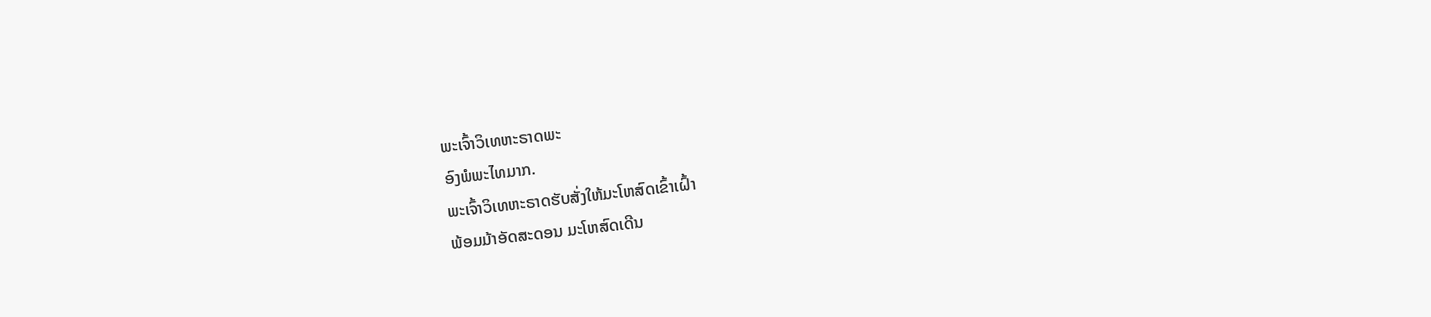ພະເຈົ້າວິເທຫະຣາດພະ
ອົງພໍພະໄທມາກ.
ພະເຈົ້າວິເທຫະຣາດຮັບສັ່ງໃຫ້ມະໂຫສົດເຂົ້າເຝົ້າ
ພ້ອມມ້າອັດສະດອນ ມະໂຫສົດເດີນ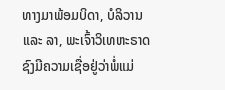ທາງມາພ້ອມບິດາ, ບໍລິວານ ແລະ ລາ, ພະເຈົ້າວິເທຫະຣາດຊົງມີຄວາມເຊື່ອຢູ່ວ່າພໍ່ແມ່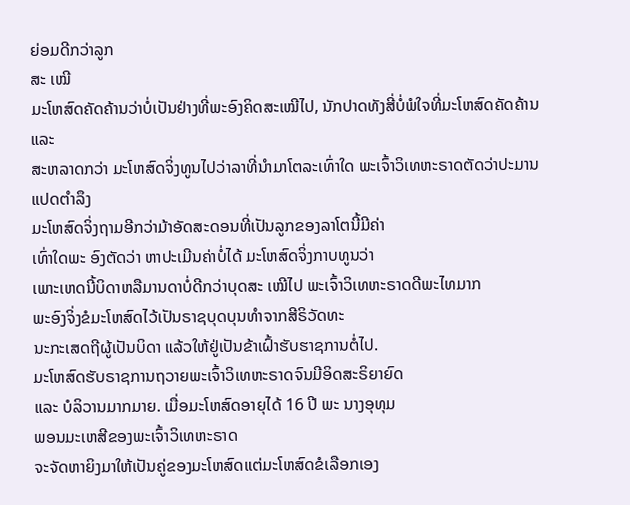ຍ່ອມດີກວ່າລູກ
ສະ ເໝີ
ມະໂຫສົດຄັດຄ້ານວ່າບໍ່ເປັນຢ່າງທີ່ພະອົງຄິດສະເໝີໄປ, ນັກປາດທັງສີ່ບໍ່ພໍໃຈທີ່ມະໂຫສົດຄັດຄ້ານແລະ
ສະຫລາດກວ່າ ມະໂຫສົດຈິ່ງທູນໄປວ່າລາທີ່ນຳມາໂຕລະເທົ່າໃດ ພະເຈົ້າວິເທຫະຣາດຕັດວ່າປະມານແປດຕຳລຶງ
ມະໂຫສົດຈິ່ງຖາມອີກວ່າມ້າອັດສະດອນທີ່ເປັນລູກຂອງລາໂຕນີ້ມີຄ່າ
ເທົ່າໃດພະ ອົງຕັດວ່າ ຫາປະເມີນຄ່າບໍ່ໄດ້ ມະໂຫສົດຈິ່ງກາບທູນວ່າ
ເພາະເຫດນີ້ບິດາຫລືມານດາບໍ່ດີກວ່າບຸດສະ ເໝີໄປ ພະເຈົ້າວິເທຫະຣາດດີພະໄທມາກ
ພະອົງຈິ່ງຂໍມະໂຫສົດໄວ້ເປັນຣາຊບຸດບຸນທຳຈາກສີຣິວັດທະ
ນະກະເສດຖີຜູ້ເປັນບິດາ ແລ້ວໃຫ້ຢູ່ເປັນຂ້າເຝົ້າຮັບຮາຊການຕໍ່ໄປ.
ມະໂຫສົດຮັບຣາຊການຖວາຍພະເຈົ້າວິເທຫະຣາດຈົນມີອິດສະຣິຍາຍົດ
ແລະ ບໍລິວານມາກມາຍ. ເມື່ອມະໂຫສົດອາຍຸໄດ້ 16 ປີ ພະ ນາງອຸທຸມ
ພອນມະເຫສີຂອງພະເຈົ້າວິເທຫະຣາດ
ຈະຈັດຫາຍິງມາໃຫ້ເປັນຄູ່ຂອງມະໂຫສົດແຕ່ມະໂຫສົດຂໍເລືອກເອງ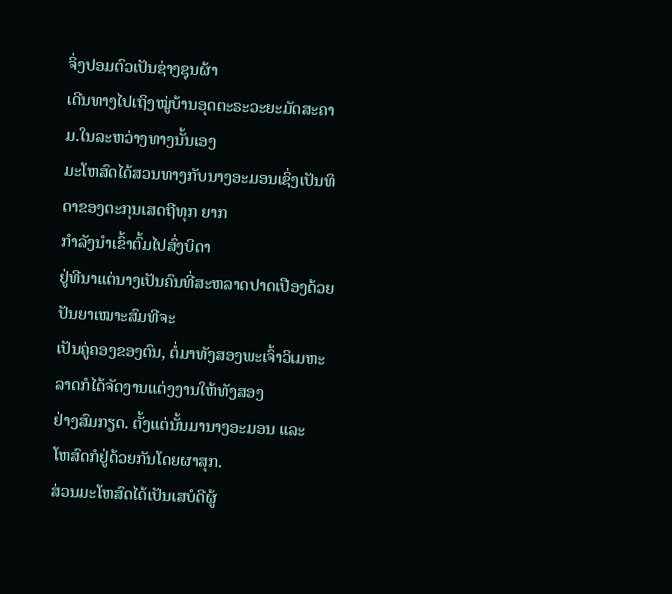ຈິ່ງປອມຕົວເປັນຊ່າງຊຸນຜ້າ
ເດີນທາງໄປເຖິງໝູ່ບ້ານອຸດຕະຣະວະຍະມັດສະຄາມ.ໃນລະຫວ່າງທາງນັ້ນເອງ
ມະໂຫສົດໄດ້ສວນທາງກັບນາງອະມອນເຊິ່ງເປັນທິດາຂອງຕະກຸນເສດຖີທຸກ ຍາກ
ກຳລັງນຳເຂົ້າຕົ້ມໄປສົ່ງບິດາ
ຢູ່ທີນາແຕ່ນາງເປັນຄົນທີ່ສະຫລາດປາດເປືອງດ້ວຍປັນຍາເໝາະສົມທີຈະ
ເປັນຄູ່ຄອງຂອງຕົນ, ຕໍ່ມາທັງສອງພະເຈົ້າວິເມຫະລາດກໍໄດ້ຈັດງານແຕ່ງງານໃຫ້ທັງສອງ
ຢ່າງສົມກຽດ. ຕັ້ງແຕ່ນັ້ນມານາງອະມອນ ແລະ
ໂຫສົດກໍຢູ່ດ້ວຍກັນໂດຍຜາສຸກ.
ສ່ວນມະໂຫສົດໄດ້ເປັນເສບໍດີຜູ້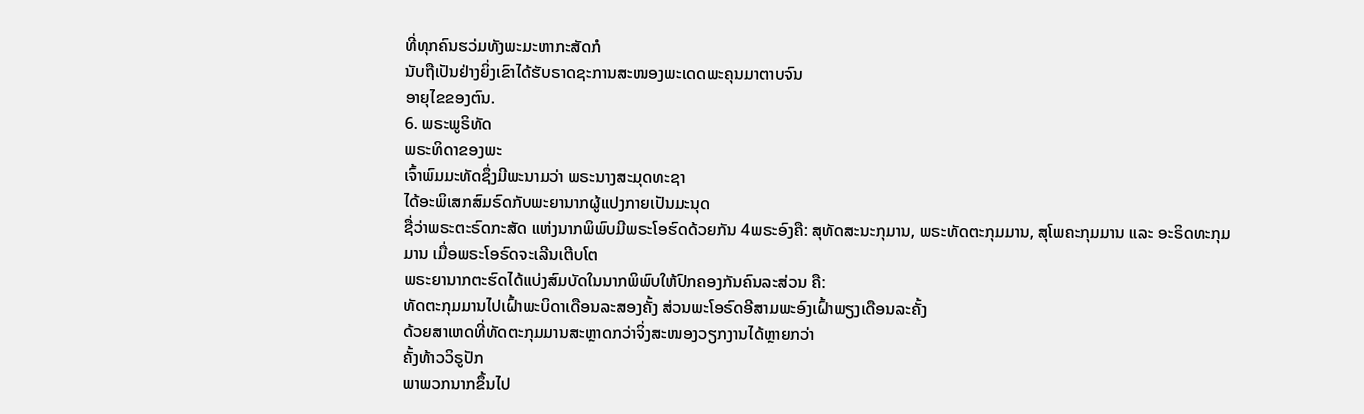ທີ່ທຸກຄົນຮວ່ມທັງພະມະຫາກະສັດກໍ
ນັບຖືເປັນຢ່າງຍິ່ງເຂົາໄດ້ຮັບຣາດຊະການສະໜອງພະເດດພະຄຸນມາຕາບຈົນ
ອາຍຸໄຂຂອງຕົນ.
6. ພຣະພູຣິທັດ
ພຣະທິດາຂອງພະ
ເຈົ້າພົມມະທັດຊຶ່ງມີພະນາມວ່າ ພຣະນາງສະມຸດທະຊາ
ໄດ້ອະພິເສກສົມຣົດກັບພະຍານາກຜູ້ແປງກາຍເປັນມະນຸດ
ຊື່ວ່າພຣະຕະຣົດກະສັດ ແຫ່ງນາກພິພົບມີພຣະໂອຮົດດ້ວຍກັນ 4ພຣະອົງຄື: ສຸທັດສະນະກຸມານ, ພຣະທັດຕະກຸມມານ, ສຸໂພຄະກຸມມານ ແລະ ອະຣິດທະກຸມມານ ເມື່ອພຣະໂອຣົດຈະເລີນເຕີບໂຕ
ພຣະຍານາກຕະຮົດໄດ້ແບ່ງສົມບັດໃນນາກພິພົບໃຫ້ປົກຄອງກັນຄົນລະສ່ວນ ຄື:
ທັດຕະກຸມມານໄປເຝົ້າພະບິດາເດືອນລະສອງຄັ້ງ ສ່ວນພະໂອຣົດອີສາມພະອົງເຝົ້າພຽງເດືອນລະຄັ້ງ
ດ້ວຍສາເຫດທີ່ທັດຕະກຸມມານສະຫຼາດກວ່າຈິ່ງສະໜອງວຽກງານໄດ້ຫຼາຍກວ່າ
ຄັ້ງທ້າວວິຣູປັກ
ພາພວກນາກຂຶ້ນໄປ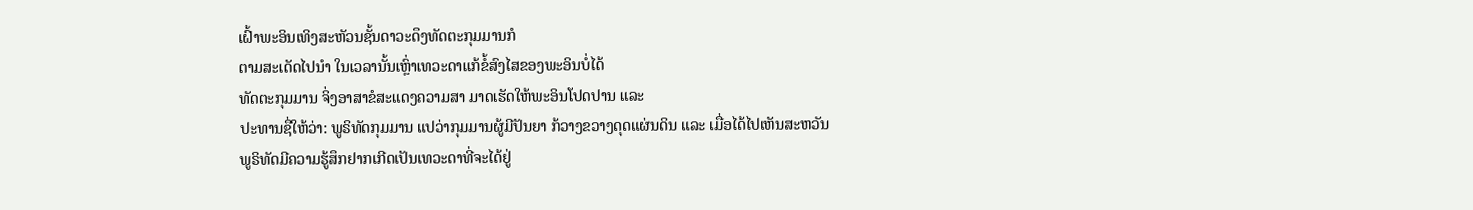ເຝົ້າພະອິນເທິງສະຫັວນຊັ້ນດາວະດຶງທັດຕະກຸມມານກໍ
ຕາມສະເດັດໄປນຳ ໃນເວລານັ້ນເຫຼົ່າເທວະດາແກ້ຂໍ້ສົງໄສຂອງພະອິນບໍ່ໄດ້
ທັດຕະກຸມມານ ຈິ່ງອາສາຂໍສະແດງຄວາມສາ ມາດເຮັດໃຫ້ພະອິນໂປດປານ ແລະ
ປະທານຊື່ໃຫ້ວ່າ: ພູຣິທັດກຸມມານ ແປວ່າກຸມມານຜູ້ມີປັນຍາ ກ້ວາງຂວາງດຸດແຜ່ນດິນ ແລະ ເມື່ອໄດ້ໄປເຫັນສະຫວັນ
ພູຣິທັດມີຄວາມຮູ້ສຶກຢາກເກີດເປັນເທວະດາທີ່ຈະໄດ້ຢູ່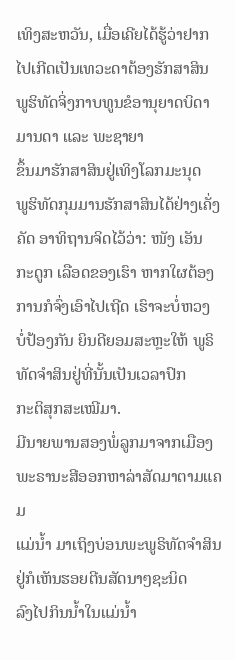ເທິງສະຫວັນ, ເມື່ອເຄີຍໄດ້ຮູ້ວ່າຢາກໄປເກີດເປັນເທວະດາຕ້ອງຮັກສາສິນ
ພູຮິທັດຈິ່ງກາບທູນຂໍອານຸຍາດບິດາມານດາ ແລະ ພະຊາຍາ
ຂຶ້ນມາຮັກສາສິນຢູ່ເທິງໂລກມະນຸດ
ພູຮິທັດກຸມມານຮັກສາສິນໄດ້ຢ່າງເຄັ່ງຄັດ ອາທິຖານຈິດໄວ້ວ່າ: ໜັງ ເອັນ
ກະດູກ ເລືອດຂອງເຮົາ ຫາກໃຜຕ້ອງການກໍຈົ່ງເອົາໄປເຖີດ ເຮົາຈະບໍ່ຫວງ
ບໍ່ປ້ອງກັນ ຍິນດີຍອມສະຫຼະໃຫ້ ພູຣິທັດຈຳສິນຢູ່ທີ່ນັ້ນເປັນເວລາປົກ
ກະຕິສຸກສະເໝີມາ.
ມີນາຍພານສອງພໍ່ລູກມາຈາກເມືອງພະຣານະສີອອກຫາລ່າສັດມາຕາມແຄມ
ແມ່ນ້ຳ ມາເຖິງບ່ອນພະພູຣິທັດຈຳສິນຢູ່ກໍເຫັນຮອຍຕີນສັດນາໆຊະນິດ
ລົງໄປກິນນ້ຳໃນແມ່ນໍ້າ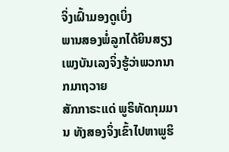ຈິ່ງເຝົ້າມອງດູເບິ່ງ
ພານສອງພໍ່ລູກໄດ້ຍິນສຽງເພງບັນເລງຈິ່ງຮູ້ວ່າພວກນາກມາຖວາຍ
ສັກກາຣະແດ່ ພູຣິທັດກຸມມານ ທັງສອງຈິ່ງເຂົ້າໄປຫາພູຮິ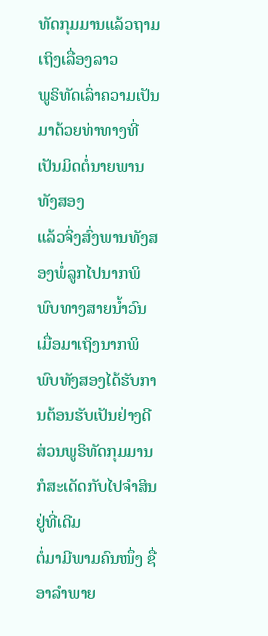ທັດກຸມມານແລ້ວຖາມເຖິງເລື່ອງລາວ
ພູຣິທັດເລົ່າຄວາມເປັນມາດ້ວຍທ່າທາງທີ່ເປັນມິດຕໍ່ນາຍພານທັງສອງ
ແລ້ວຈິ່ງສົ່ງພານທັງສອງພໍ່ລູກໄປນາກພິພົບທາງສາຍນ້ຳວົນ
ເມື່ອມາເຖິງນາກພິພົບທັງສອງໄດ້ຮັບການຕ້ອນຮັບເປັນຢ່າງດີ
ສ່ວນພູຣິທັດກຸມມານ ກໍສະເດັດກັບໄປຈຳສິນຢູ່ທີ່ເດີມ
ຕໍ່ມາມີພາມຄົນໜຶ່ງ ຊື່ອາລຳພາຍ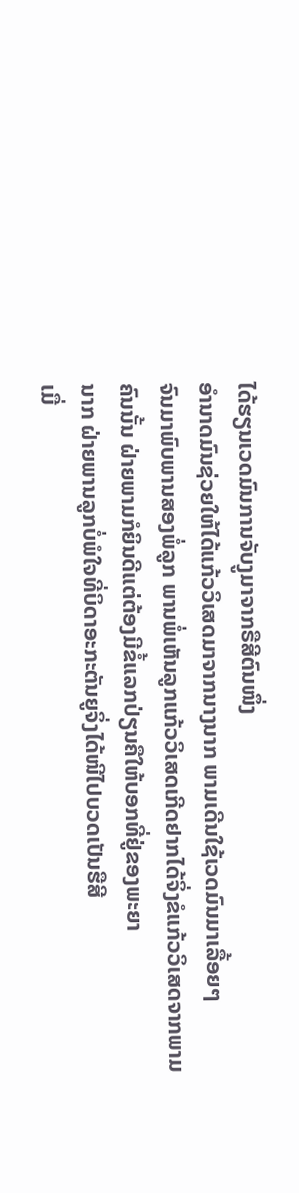ໄດ້ຮຽນເວດມົນການຈັບງູມາຈາກຣືສີຕົນໜຶ່ງ
ອຳນາດມົນຊ່ວຍໃຫ້ໄດ້ແກ້ວວິເສດມາຈາກນາງນາກ ພາມເດີນໃຊ້ເວດມົນມາເລື້ອຍໆ
ຈົນມາພົບພານສອງພໍ່ລູກ ພານພໍ່ເຫັນລູກແກ້ວວິເສດເກີດຢາກໄດ້ຈິ່ງຂໍແກ້ວວິເສດຈາກພາມ
ຄົນນັ້ນ ຝ່າຍພາມກໍຍິນດີແຕ່ຕ້ອງມີຂໍ້ແລກປ່ຽນຄືໃຫ້ບອກທີ່ຢູ່ຂອງພະຍາ
ນາກ ຝ່າຍພານລູກບໍ່ພໍໃຈທີ່ບິດາອະກະຕັນຍູຈິ່ງໄດ້ໜີໄປບວດເປັນຮືສີ
ເມື່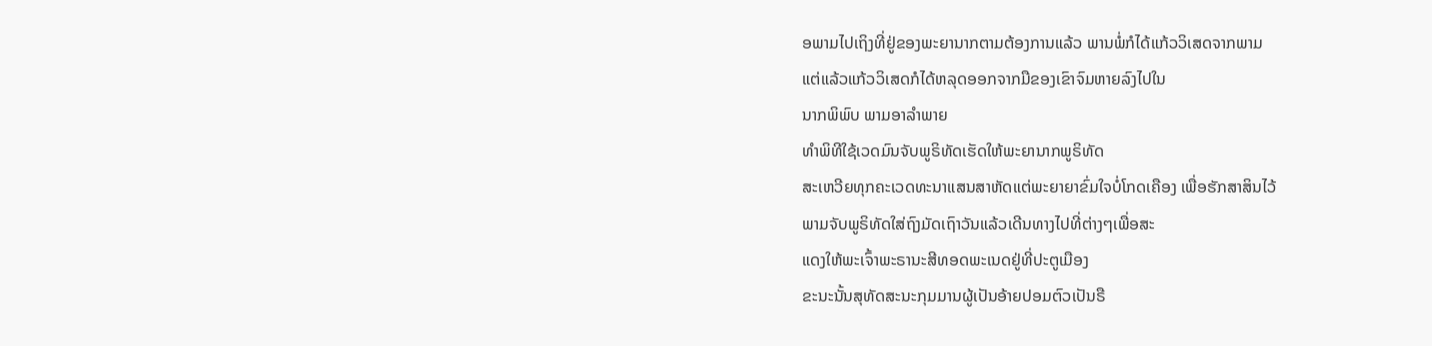ອພາມໄປເຖິງທີ່ຢູ່ຂອງພະຍານາກຕາມຕ້ອງການແລ້ວ ພານພໍ່ກໍໄດ້ແກ້ວວິເສດຈາກພາມ
ແຕ່ແລ້ວແກ້ວວິເສດກໍໄດ້ຫລຸດອອກຈາກມືຂອງເຂົາຈົມຫາຍລົງໄປໃນ
ນາກພິພົບ ພາມອາລຳພາຍ
ທຳພິທີໃຊ້ເວດມົນຈັບພູຣິທັດເຮັດໃຫ້ພະຍານາກພູຣິທັດ
ສະເຫວີຍທຸກຄະເວດທະນາແສນສາຫັດແຕ່ພະຍາຍາຂົ່ມໃຈບໍ່ໂກດເຄືອງ ເພື່ອຮັກສາສິນໄວ້
ພາມຈັບພູຣິທັດໃສ່ຖົງມັດເຖົາວັນແລ້ວເດີນທາງໄປທີ່ຕ່າງໆເພື່ອສະ
ແດງໃຫ້ພະເຈົ້າພະຣານະສີທອດພະເນດຢູ່ທີ່ປະຕູເມືອງ
ຂະນະນັ້ນສຸທັດສະນະກຸມມານຜູ້ເປັນອ້າຍປອມຕົວເປັນຣື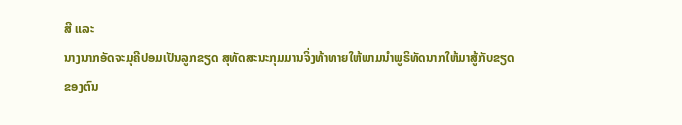ສີ ແລະ
ນາງນາກອັດຈະມຸຄີປອມເປັນລູກຂຽດ ສຸທັດສະນະກຸມມານຈິ່ງທ້າທາຍໃຫ້ພາມນຳພູຣິທັດນາກໃຫ້ມາສູ້ກັບຂຽດ
ຂອງຕົນ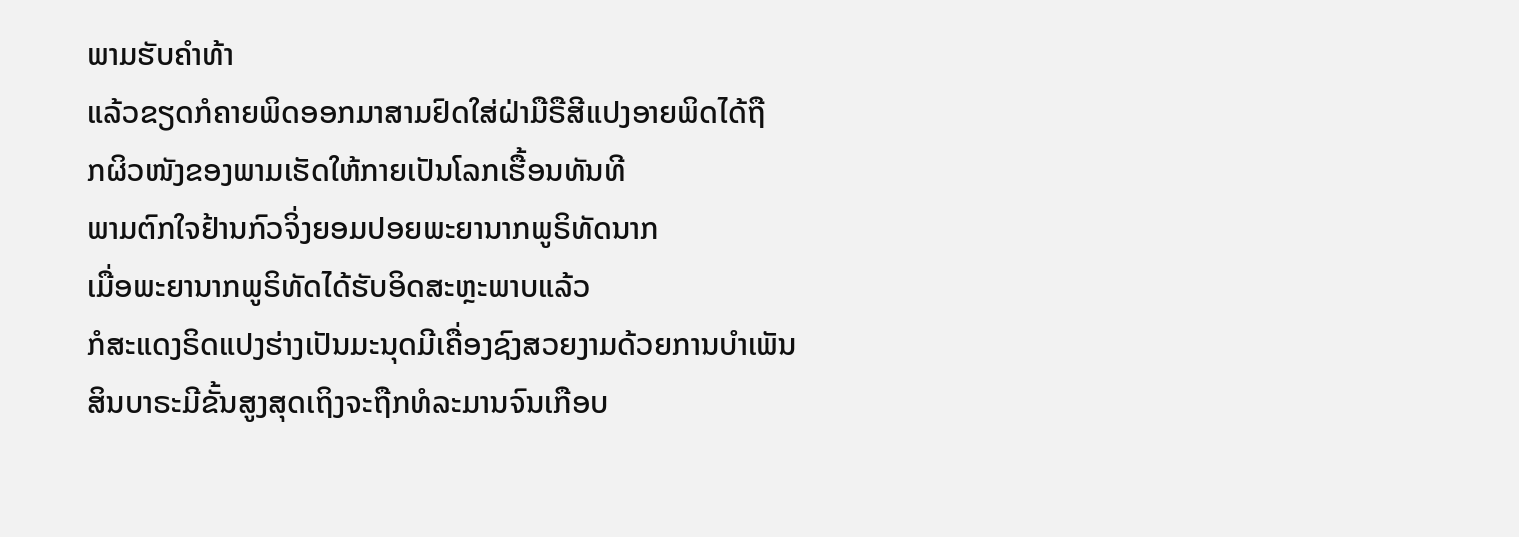ພາມຮັບຄຳທ້າ
ແລ້ວຂຽດກໍຄາຍພິດອອກມາສາມຢົດໃສ່ຝ່າມືຣືສີແປງອາຍພິດໄດ້ຖື
ກຜິວໜັງຂອງພາມເຮັດໃຫ້ກາຍເປັນໂລກເຮື້ອນທັນທີ
ພາມຕົກໃຈຢ້ານກົວຈິ່ງຍອມປອຍພະຍານາກພູຣິທັດນາກ
ເມື່ອພະຍານາກພູຣິທັດໄດ້ຮັບອິດສະຫຼະພາບແລ້ວ
ກໍສະແດງຣິດແປງຮ່າງເປັນມະນຸດມີເຄື່ອງຊົງສວຍງາມດ້ວຍການບຳເພັນ
ສິນບາຣະມີຂັ້ນສູງສຸດເຖິງຈະຖືກທໍລະມານຈົນເກືອບ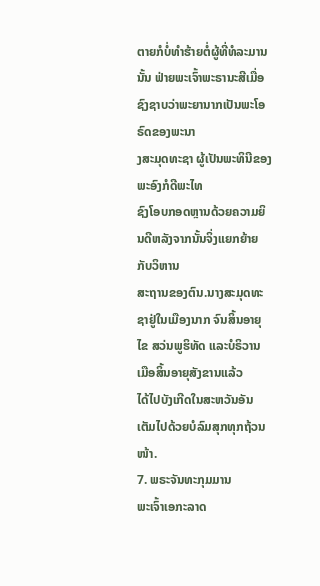ຕາຍກໍບໍ່ທຳຮ້າຍຕໍ່ຜູ້ທີ່ທໍລະມານນັ້ນ ຟ່າຍພະເຈົ້າພະຣານະສີເມື່ອຊົງຊາບວ່າພະຍານາກເປັນພະໂອຣົດຂອງພະນາ
ງສະມຸດທະຊາ ຜູ້ເປັນພະທິນີຂອງພະອົງກໍດີພະໄທ
ຊົງໂອບກອດຫຼານດ້ວຍຄວາມຍິນດີຫລັງຈາກນັ້ນຈິ່ງແຍກຍ້າຍກັບວິຫານ
ສະຖານຂອງຕົນ.ນາງສະມຸດທະຊາຢູ່ໃນເມືອງນາກ ຈົນສິ້ນອາຍຸໄຂ ສວ່ນພູຮິທັດ ແລະບໍຣິວານ ເມືອສິ້ນອາຍຸສັງຂານແລ້ວ
ໄດ້ໄປບັງເກີດໃນສະຫວັນອັນເຕັມໄປດ້ວຍບໍລົມສຸກທຸກຖ້ວນໜ້າ.
7. ພຣະຈັນທະກຸມມານ
ພະເຈົ້າເອກະລາດ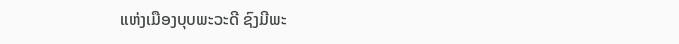ແຫ່ງເມືອງບຸບພະວະດີ ຊົງມີພະ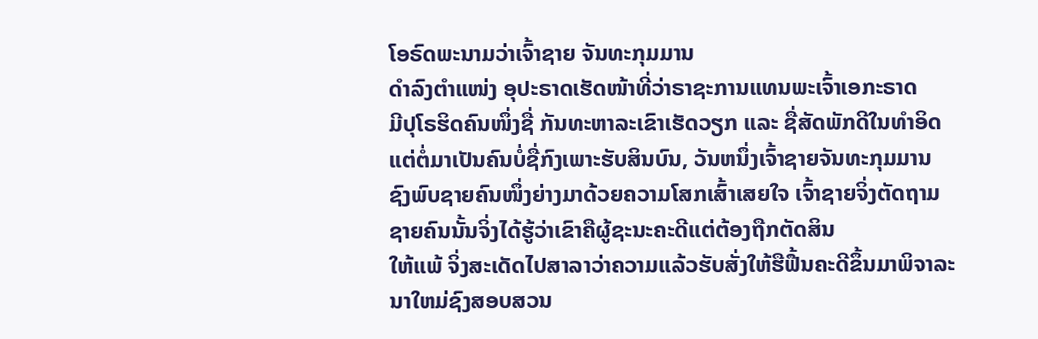ໂອຣົດພະນາມວ່າເຈົ້າຊາຍ ຈັນທະກຸມມານ
ດຳລົງຕຳແໜ່ງ ອຸປະຣາດເຮັດໜ້າທີ່ວ່າຣາຊະການແທນພະເຈົ້າເອກະຣາດ
ມີປຸໂຣຮິດຄົນໜຶ່ງຊື່ ກັນທະຫາລະເຂົາເຮັດວຽກ ແລະ ຊື່ສັດພັກດີໃນທຳອິດ
ແຕ່ຕໍ່ມາເປັນຄົນບໍ່ຊື່ກົງເພາະຮັບສິນບົນ, ວັນຫນຶ່ງເຈົ້າຊາຍຈັນທະກຸມມານ
ຊົງພົບຊາຍຄົນໜຶ່ງຍ່າງມາດ້ວຍຄວາມໂສກເສົ້າເສຍໃຈ ເຈົ້າຊາຍຈິ່ງຕັດຖາມ
ຊາຍຄົນນັ້ນຈິ່ງໄດ້ຮູ້ວ່າເຂົາຄືຜູ້ຊະນະຄະດີແຕ່ຕ້ອງຖືກຕັດສິນ
ໃຫ້ແພ້ ຈິ່ງສະເດັດໄປສາລາວ່າຄວາມແລ້ວຮັບສັ່ງໃຫ້ຮືຟື້ນຄະດີຂຶ້ນມາພິຈາລະ
ນາໃຫມ່ຊົງສອບສວນ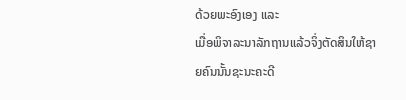ດ້ວຍພະອົງເອງ ແລະ
ເມື່ອພິຈາລະນາລັກຖານແລ້ວຈິ່ງຕັດສິນໃຫ້ຊາຍຄົນນັ້ນຊະນະຄະດີ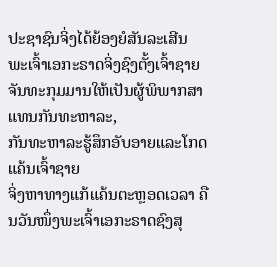ປະຊາຊົນຈິ່ງໄດ້ຍ້ອງຍໍສັນລະເສີນ
ພະເຈົ້າເອກະຣາດຈິ່ງຊົງຕັ້ງເຈົ້າຊາຍຈັນທະກຸມມານໃຫ້ເປັນຜູ້ພິພາກສາ
ແທນກັນທະຫາລະ,
ກັນທະຫາລະຮູ້ສຶກອັບອາຍແລະໂກດແຄ້ນເຈົ້າຊາຍ
ຈິ່ງຫາທາງແກ້ແຄ້ນຕະຫຼອດເວລາ ຄືນວັນໜຶ່ງພະເຈົ້າເອກະຣາດຊົງສຸ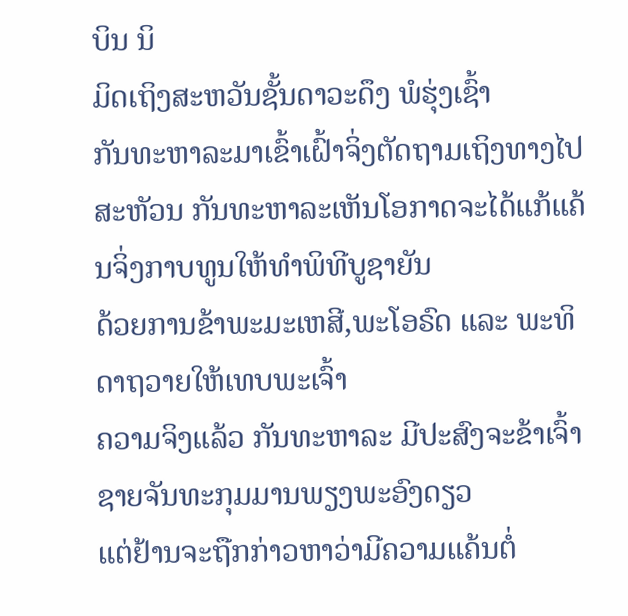ບິນ ນິ
ມິດເຖິງສະຫວັນຊັ້ນດາວະດຶງ ພໍຮຸ່ງເຊົ້າ
ກັນທະຫາລະມາເຂົ້າເຝົ້າຈິ່ງຕັດຖາມເຖິງທາງໄປສະຫັວນ ກັນທະຫາລະເຫັນໂອກາດຈະໄດ້ແກ້ແຄ້ນຈິ່ງກາບທູນໃຫ້ທຳພິທີບູຊາຍັນ
ດ້ວຍການຂ້າພະມະເຫສີ,ພະໂອຣົດ ແລະ ພະທິດາຖວາຍໃຫ້ເທບພະເຈົ້າ
ຄວາມຈິງແລ້ວ ກັນທະຫາລະ ມີປະສົງຈະຂ້າເຈົ້າຊາຍຈັນທະກຸມມານພຽງພະອົງດຽວ
ແຕ່ຢ້ານຈະຖືກກ່າວຫາວ່າມີຄວາມແຄ້ນຕໍ່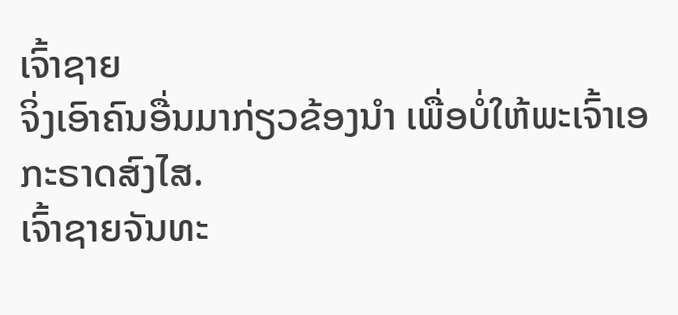ເຈົ້າຊາຍ
ຈິ່ງເອົາຄົນອື່ນມາກ່ຽວຂ້ອງນຳ ເພື່ອບໍ່ໃຫ້ພະເຈົ້າເອກະຣາດສົງໄສ.
ເຈົ້າຊາຍຈັນທະ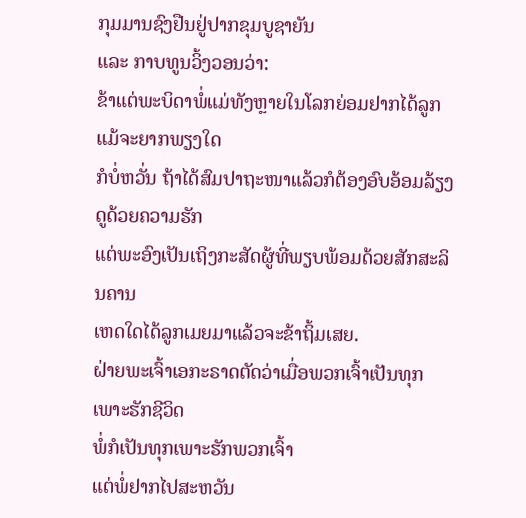ກຸມມານຊົງຢືນຢູ່ປາກຂຸມບູຊາຍັນ
ແລະ ກາບທູນວິ້ງວອນວ່າ:
ຂ້າແຕ່ພະບິດາພໍ່ແມ່ທັງຫຼາຍໃນໂລກຍ່ອມຢາກໄດ້ລູກແມ້ຈະຍາກພຽງໃດ
ກໍບໍ່ຫວັ່ນ ຖ້າໄດ້ສົມປາຖະໜາແລ້ວກໍຕ້ອງອົບອ້ອມລ້ຽງດູດ້ວຍຄວາມຮັກ
ແຕ່ພະອົງເປັນເຖິງກະສັດຜູ້ທີ່ພຽບພ້ອມດ້ວຍສັກສະລິນຄານ
ເຫດໃດໄດ້ລູກເມຍມາແລ້ວຈະຂ້າຖິ້ມເສຍ.
ຝ່າຍພະເຈົ້າເອກະຣາດຕັດວ່າເມື່ອພວກເຈົ້າເປັນທຸກເພາະຮັກຊີວິດ
ພໍ່ກໍເປັນທຸກເພາະຮັກພວກເຈົ້າ
ແຕ່ພໍ່ຢາກໄປສະຫວັນ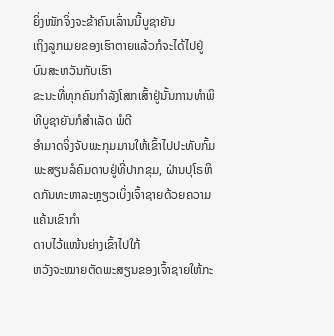ຍິ່ງໜັກຈິ່ງຈະຂ້າຄົນເລົ່ານນີ້ບູຊາຍັນ
ເຖິງລູກເມຍຂອງເຮົາຕາຍແລ້ວກໍຈະໄດ້ໄປຢູ່ບົນສະຫວັນກັບເຮົາ
ຂະນະທີ່ທຸກຄົນກຳລັງໂສກເສົ້າຢູ່ນັ້ນການທຳພິທີບູຊາຍັນກໍສຳເລັດ ພໍດີ
ອຳມາດຈິ່ງຈັບພະກຸມມານໃຫ້ເຂົ້າໄປປະທັບກົ້ມ
ພະສຽນລໍຄົມດາບຢູ່ທີ່ປາກຂຸມ, ຝ່ານປຸໂຣຫິດກັນທະຫາລະຫຼຽວເບິ່ງເຈົ້າຊາຍດ້ວຍຄວາມແຄ້ນເຂົາກຳ
ດາບໄວ້ແໜ້ນຍ່າງເຂົ້າໄປໃກ້
ຫວັງຈະໝາຍຕັດພະສຽນຂອງເຈົ້າຊາຍໃຫ້ກະ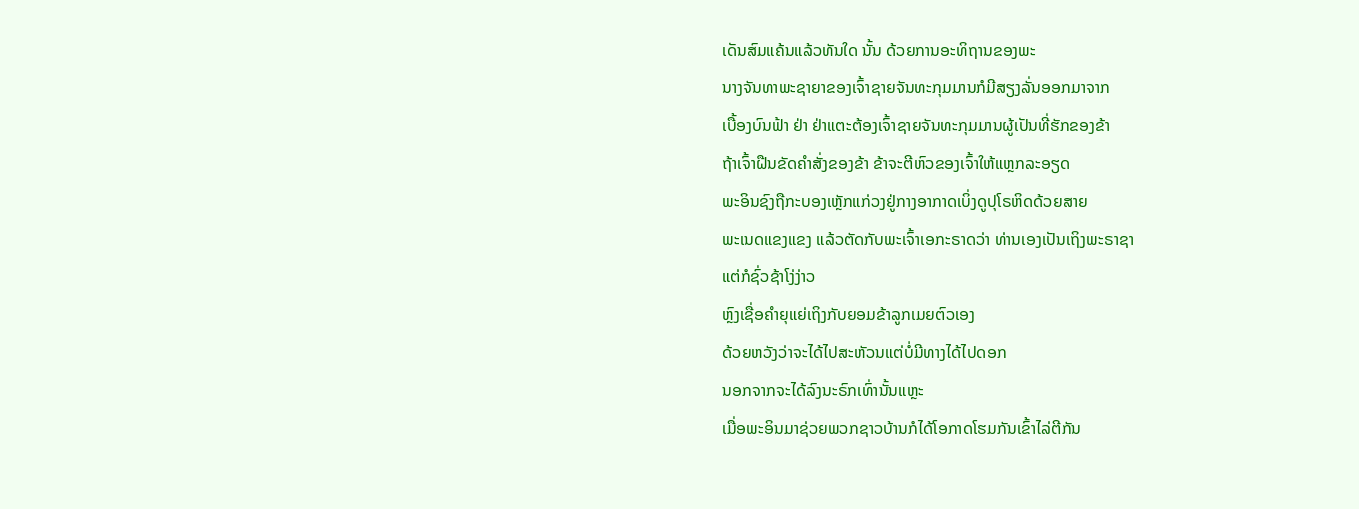ເດັນສົມແຄ້ນແລ້ວທັນໃດ ນັ້ນ ດ້ວຍການອະທິຖານຂອງພະ
ນາງຈັນທາພະຊາຍາຂອງເຈົ້າຊາຍຈັນທະກຸມມານກໍມີສຽງລັ່ນອອກມາຈາກ
ເບື້ອງບົນຟ້າ ຢ່າ ຢ່າແຕະຕ້ອງເຈົ້າຊາຍຈັນທະກຸມມານຜູ້ເປັນທີ່ຮັກຂອງຂ້າ
ຖ້າເຈົ້າຝືນຂັດຄຳສັ່ງຂອງຂ້າ ຂ້າຈະຕີຫົວຂອງເຈົ້າໃຫ້ແຫຼກລະອຽດ
ພະອິນຊົງຖືກະບອງເຫຼັກແກ່ວງຢູ່ກາງອາກາດເບິ່ງດູປຸໂຣຫິດດ້ວຍສາຍ
ພະເນດແຂງແຂງ ແລ້ວຕັດກັບພະເຈົ້າເອກະຣາດວ່າ ທ່ານເອງເປັນເຖິງພະຣາຊາ
ແຕ່ກໍຊົ່ວຊ້າໂງ່ງ່າວ
ຫຼົງເຊື່ອຄຳຍຸແຍ່ເຖິງກັບຍອມຂ້າລູກເມຍຕົວເອງ
ດ້ວຍຫວັງວ່າຈະໄດ້ໄປສະຫັວນແຕ່ບໍ່ມີທາງໄດ້ໄປດອກ
ນອກຈາກຈະໄດ້ລົງນະຣົກເທົ່ານັ້ນແຫຼະ
ເມື່ອພະອິນມາຊ່ວຍພວກຊາວບ້ານກໍໄດ້ໂອກາດໂຮມກັນເຂົ້າໄລ່ຕີກັນ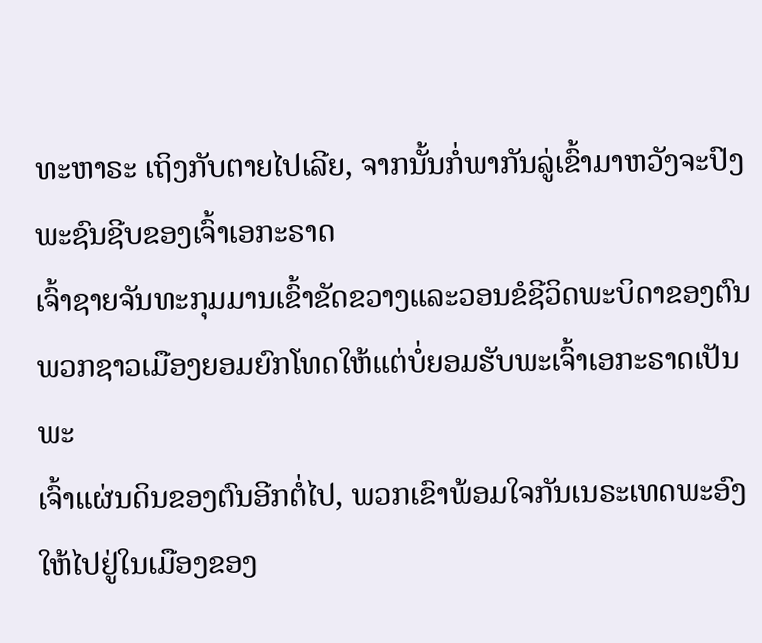ທະຫາຣະ ເຖິງກັບຕາຍໄປເລີຍ, ຈາກນັ້ນກໍ່ພາກັນລູ່ເຂົ້າມາຫວັງຈະປົງພະຊົນຊີບຂອງເຈົ້າເອກະຣາດ
ເຈົ້າຊາຍຈັນທະກຸມມານເຂົ້າຂັດຂວາງແລະວອນຂໍຊີວິດພະບິດາຂອງຕົນ
ພວກຊາວເມືອງຍອມຍົກໂທດໃຫ້ແຕ່ບໍ່ຍອມຮັບພະເຈົ້າເອກະຣາດເປັນພະ
ເຈົ້າແຜ່ນດິນຂອງຕົນອີກຕໍ່ໄປ, ພວກເຂົາພ້ອມໃຈກັນເນຣະເທດພະອົງໃຫ້ໄປຢູ່ໃນເມືອງຂອງ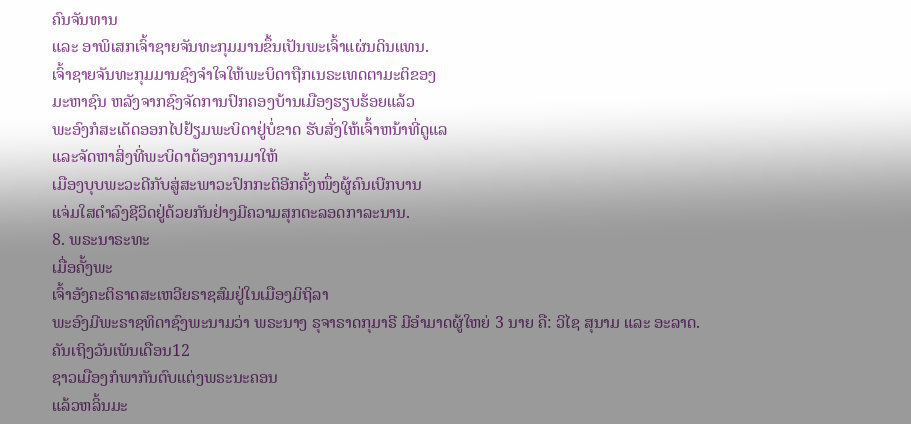ຄົນຈັນທານ
ແລະ ອາພິເສກເຈົ້າຊາຍຈັນທະກຸມມານຂຶ້ນເປັນພະເຈົ້າແຜ່ນດິນແທນ.
ເຈົ້າຊາຍຈັນທະກຸມມານຊົງຈຳໃຈໃຫ້ພະບິດາຖືກເນຣະເທດຕາມະຕິຂອງ
ມະຫາຊົນ ຫລັງຈາກຊົງຈັດການປົກຄອງບ້ານເມືອງຮຽບຮ້ອຍແລ້ວ
ພະອົງກໍສະເດັດອອກໄປຢ້ຽມພະບິດາຢູ່ບໍ່ຂາດ ຮັບສັ່ງໃຫ້ເຈົ້າຫນ້າທີ່ດູແລ
ແລະຈັດຫາສິ່ງທີ່ພະບິດາຕ້ອງການມາໃຫ້
ເມືອງບຸບພະວະດີກັບສູ່ສະພາວະປົກກະຕິອີກຄັ້ງໜຶ່ງຜູ້ຄົນເບີກບານ
ແຈ່ມໃສດຳລົງຊີວິດຢູ່ດ້ວຍກັນຢ່າງມີຄວາມສຸກຕະລອດກາລະນານ.
8. ພຣະນາຣະທະ
ເມື່ອຄັ້ງພະ
ເຈົ້າອັງຄະຕິຣາດສະເຫວີຍຣາຊສົມຢູ່ໃນເມືອງມິຖິລາ
ພະອົງມີພະຣາຊທິດາຊົງພະນາມວ່າ ພຣະນາງ ຣຸຈາຣາດກຸມາຣີ ມີອຳມາດຜູ້ໃຫຍ່ 3 ນາຍ ຄື: ວິໄຊ ສຸນາມ ແລະ ອະລາດ.
ຄັນເຖິງວັນເພັນເດືອນ12
ຊາວເມືອງກໍພາກັນຕົບແຕ່ງພຣະນະຄອນ
ແລ້ວຫລິ້ນມະ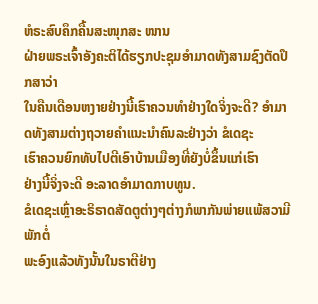ຫໍຣະສົບຄຶກຄື້ນສະໜຸກສະ ໜານ
ຝ່າຍພຣະເຈົ້າອັງຄະຕິໄດ້ຮຽກປະຊຸມອຳມາດທັງສາມຊົງຕັດປຶກສາວ່າ
ໃນຄືນເດືອນຫງາຍຢ່າງນີ້ເຮົາຄວນທຳຢ່າງໃດຈິ່ງຈະດີ? ອຳມາດທັງສາມຕ່າງຖວາຍຄຳແນະນຳຄົນລະຢ່າງວ່າ ຂໍເດຊະ
ເຮົາຄວນຍົກທັບໄປຕີເອົາບ້ານເມືອງທີ່ຍັງບໍ່ຂຶ້ນແກ່ເຮົາ
ຢ່າງນີ້ຈິ່ງຈະດີ ອະລາດອຳມາດກາບທູນ.
ຂໍເດຊະເຫຼົ່າອະຣິຣາດສັດຕູຕ່າງໆຕ່າງກໍພາກັນພ່າຍແພ້ສວາມີພັກຕໍ່
ພະອົງແລ້ວທັງນັ້ນໃນຣາຕີຢ່າງ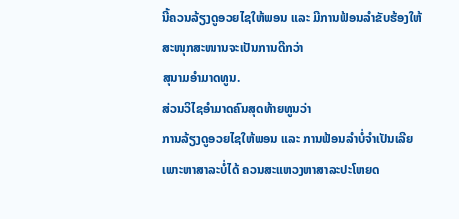ນີ້ຄວນລ້ຽງດູອວຍໄຊໃຫ້ພອນ ແລະ ມີການຟ້ອນລຳຂັບຮ້ອງໃຫ້ສະໜຸກສະໜານຈະເປັນການດີກວ່າ
ສຸນາມອຳມາດທູນ.
ສ່ວນວິໄຊອຳມາດຄົນສຸດທ້າຍທູນວ່າ
ການລ້ຽງດູອວຍໄຊໃຫ້ພອນ ແລະ ການຟ້ອນລຳບໍ່ຈຳເປັນເລີຍ
ເພາະຫາສາລະບໍ່ໄດ້ ຄວນສະແຫວງຫາສາລະປະໂຫຍດ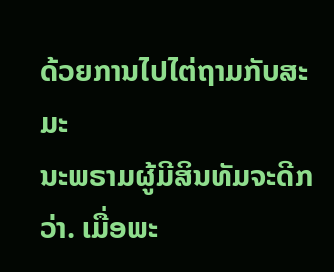ດ້ວຍການໄປໄຕ່ຖາມກັບສະມະ
ນະພຣາມຜູ້ມີສິນທັມຈະດີກວ່າ. ເມື່ອພະ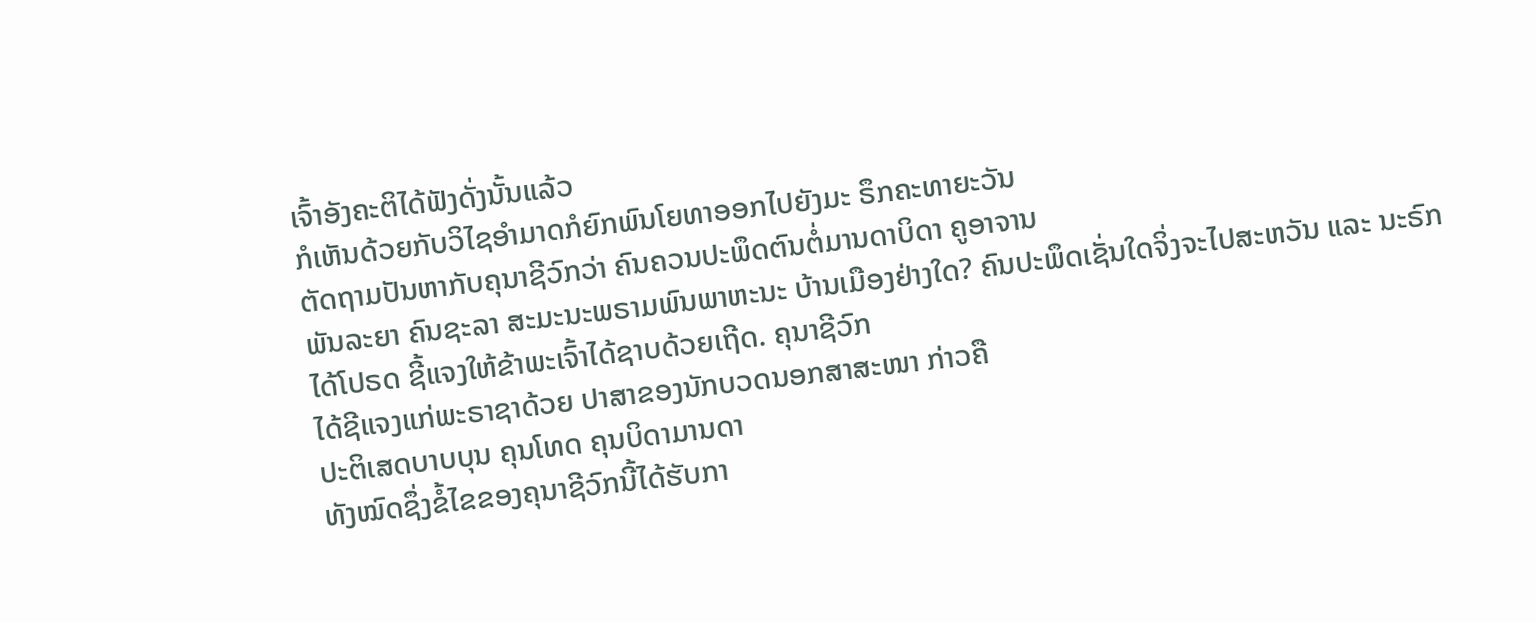ເຈົ້າອັງຄະຕິໄດ້ຟັງດັ່ງນັ້ນແລ້ວ
ກໍເຫັນດ້ວຍກັບວິໄຊອຳມາດກໍຍົກພົນໂຍທາອອກໄປຍັງມະ ຣຶກຄະທາຍະວັນ
ຕັດຖາມປັນຫາກັບຄຸນາຊີວົກວ່າ ຄົນຄວນປະພຶດຕົນຕໍ່ມານດາບິດາ ຄູອາຈານ
ພັນລະຍາ ຄົນຊະລາ ສະມະນະພຣາມພົນພາຫະນະ ບ້ານເມືອງຢ່າງໃດ? ຄົນປະພຶດເຊັ່ນໃດຈິ່ງຈະໄປສະຫວັນ ແລະ ນະຣົກ
ໄດ້ໂປຣດ ຊີ້ແຈງໃຫ້ຂ້າພະເຈົ້າໄດ້ຊາບດ້ວຍເຖີດ. ຄຸນາຊີວົກ
ໄດ້ຊີແຈງແກ່ພະຣາຊາດ້ວຍ ປາສາຂອງນັກບວດນອກສາສະໜາ ກ່າວຄື
ປະຕິເສດບາບບຸນ ຄຸນໂທດ ຄຸນບິດາມານດາ
ທັງໝົດຊຶ່ງຂໍ້ໄຂຂອງຄຸນາຊີວົກນີ້ໄດ້ຮັບກາ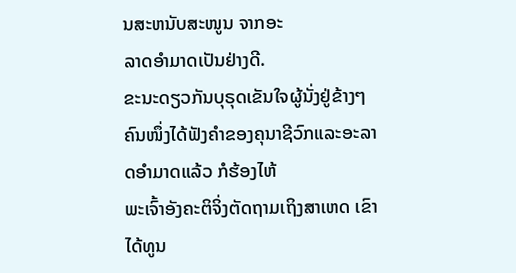ນສະຫນັບສະໜູນ ຈາກອະ
ລາດອຳມາດເປັນຢ່າງດີ.
ຂະນະດຽວກັນບຸຣຸດເຂັນໃຈຜູ້ນັ່ງຢູ່ຂ້າງໆ
ຄົນໜຶ່ງໄດ້ຟັງຄຳຂອງຄຸນາຊີວົກແລະອະລາດອຳມາດແລ້ວ ກໍຮ້ອງໄຫ້
ພະເຈົ້າອັງຄະຕິຈິ່ງຕັດຖາມເຖິງສາເຫດ ເຂົາໄດ້ທູນ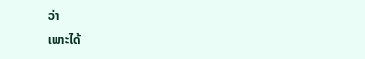ວ່າ
ເພາະໄດ້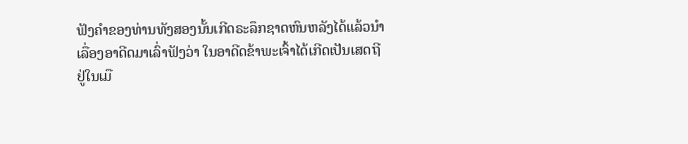ຟັງຄຳຂອງທ່ານທັງສອງນັ້ນເກີດຣະລຶກຊາດຫົນຫລັງໄດ້ແລ້ວນຳ
ເລື່ອງອາດີດມາເລົ່າຟັງວ່າ ໃນອາດີດຂ້າພະເຈົ້າໄດ້ເກີດເປັນເສດຖີ
ຢູ່ໃນເມື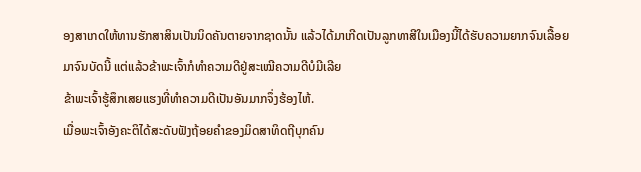ອງສາເກດໃຫ້ທານຮັກສາສິນເປັນນິດຄັນຕາຍຈາກຊາດນັ້ນ ແລ້ວໄດ້ມາເກີດເປັນລູກທາສີໃນເມືອງນີ້ໄດ້ຮັບຄວາມຍາກຈົນເລື້ອຍ
ມາຈົນບັດນີ້ ແຕ່ແລ້ວຂ້າພະເຈົ້າກໍທຳຄວາມດີຢູ່ສະເໝີຄວາມດີບໍມີເລີຍ
ຂ້າພະເຈົ້າຮູ້ສຶກເສຍແຮງທີ່ທຳຄວາມດີເປັນອັນມາກຈຶ່ງຮ້ອງໄຫ້.
ເມື່ອພະເຈົ້າອັງຄະຕິໄດ້ສະດັບຟັງຖ້ອຍຄຳຂອງມິດສາທິດຖີບຸກຄົນ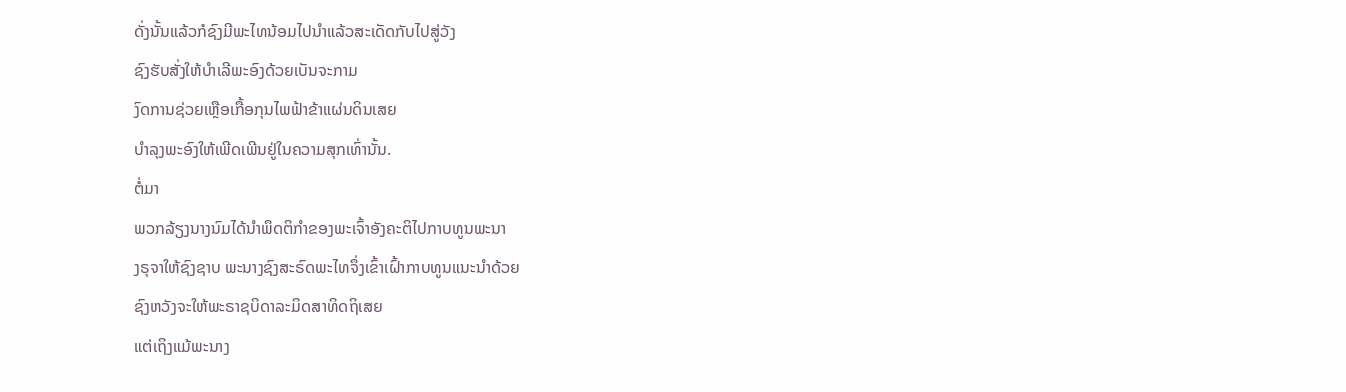ດັ່ງນັ້ນແລ້ວກໍຊົງມີພະໄທນ້ອມໄປນຳແລ້ວສະເດັດກັບໄປສູ່ວັງ
ຊົງຮັບສັ່ງໃຫ້ບຳເລີພະອົງດ້ວຍເບັນຈະກາມ
ງົດການຊ່ວຍເຫຼືອເກື້ອກຸນໄພຟ້າຂ້າແຜ່ນດິນເສຍ
ບຳລຸງພະອົງໃຫ້ເພີດເພີນຢູ່ໃນຄວາມສຸກເທົ່ານັ້ນ.
ຕໍ່ມາ
ພວກລ້ຽງນາງນົມໄດ້ນຳພຶດຕິກຳຂອງພະເຈົ້າອັງຄະຕິໄປກາບທູນພະນາ
ງຣຸຈາໃຫ້ຊົງຊາບ ພະນາງຊົງສະຣົດພະໄທຈຶ່ງເຂົ້າເຝົ້າກາບທູນແນະນຳດ້ວຍ
ຊົງຫວັງຈະໃຫ້ພະຣາຊບິດາລະມິດສາທິດຖິເສຍ
ແຕ່ເຖິງແມ້ພະນາງ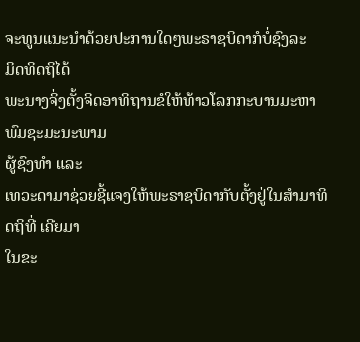ຈະທູນແນະນຳດ້ວຍປະການໃດໆພະຣາຊບິດາກໍບໍ່ຊົງລະ
ມິດທິດຖິໄດ້
ພະນາງຈິ່ງຕັ້ງຈິດອາທິຖານຂໍໃຫ້ທ້າວໂລກກະບານມະຫາພົມຊະມະນະພາມ
ຜູ້ຊົງທຳ ແລະ
ເທວະດາມາຊ່ວຍຊີ້ແຈງໃຫ້ພະຣາຊບິດາກັບຕັ້ງຢູ່ໃນສຳມາທິດຖິທີ່ ເຄີຍມາ
ໃນຂະ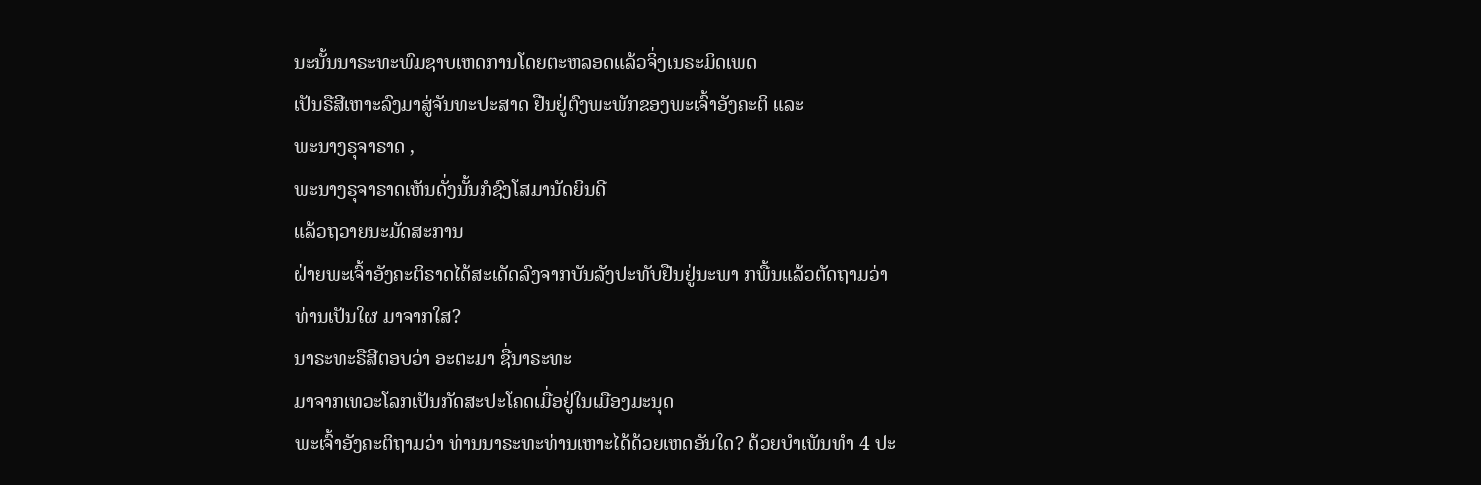ນະນັ້ນນາຣະທະພົມຊາບເຫດການໂດຍຕະຫລອດແລ້ວຈິ່ງເນຣະມິດເພດ
ເປັນຣືສີເຫາະລົງມາສູ່ຈັນທະປະສາດ ຢືນຢູ່ຕົງພະພັກຂອງພະເຈົ້າອັງຄະຕິ ແລະ
ພະນາງຣຸຈາຣາດ ,
ພະນາງຣຸຈາຣາດເຫັນດັ່ງນັ້ນກໍຊົງໂສມານັດຍິນດີ
ແລ້ວຖວາຍນະມັດສະການ
ຝ່າຍພະເຈົ້າອັງຄະຕິຣາດໄດ້ສະເດັດລົງຈາກບັນລັງປະທັບຢືນຢູ່ນະພາ ກພື້ນແລ້ວຕັດຖາມວ່າ
ທ່ານເປັນໃຜ ມາຈາກໃສ?
ນາຣະທະຣືສີຕອບວ່າ ອະຕະມາ ຊື່ນາຣະທະ
ມາຈາກເທວະໂລກເປັນກັດສະປະໂຄດເມື່ອຢູ່ໃນເມືອງມະນຸດ
ພະເຈົ້າອັງຄະຕິຖາມວ່າ ທ່ານນາຣະທະທ່ານເຫາະໄດ້ດ້ວຍເຫດອັນໃດ? ດ້ວຍບຳເພັນທຳ 4 ປະ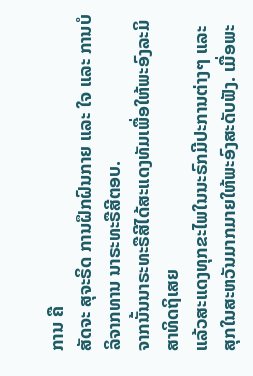ການ ຄື
ສັດຈະ ສຸຈະຣິດ ການຝຶກຝົນກາຍ ແລະ ໃຈ ແລະ ການບໍລິຈາກທານ ນາຣະທະຣືສີຕອບ.
ຈາກນັ້ນນາຣະທະຣືສີໄດ້ສະແດງທັມເພື່ອໃຫ້ພະອົງລະມິສາທິດຖິເສຍ
ແລ້ວສະແດງທຸກຂະໄພໃນນະຣົກມີປະການຕ່າງໆ ແລະ
ສຸກໃນສະຫວັນມາກມາຍໃຫ້ພະອົງສະດັບຟັງ. ເມື່ອພະ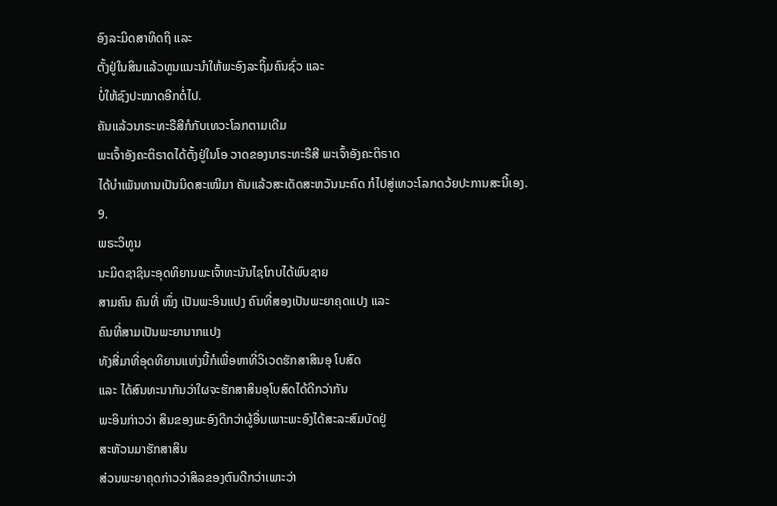ອົງລະມິດສາທິດຖິ ແລະ
ຕັ້ງຢູ່ໃນສິນແລ້ວທູນແນະນຳໃຫ້ພະອົງລະຖິ້ມຄົນຊົ່ວ ແລະ
ບໍ່ໃຫ້ຊົງປະໝາດອີກຕໍ່ໄປ.
ຄັນແລ້ວນາຣະທະຣືສີກໍກັບເທວະໂລກຕາມເດີມ
ພະເຈົ້າອັງຄະຕິຣາດໄດ້ຕັ້ງຢູ່ໃນໂອ ວາດຂອງນາຣະທະຣືສີ ພະເຈົ້າອັງຄະຕິຣາດ
ໄດ້ບຳເພັນທານເປັນນິດສະເໝີມາ ຄັນແລ້ວສະເດັດສະຫວັນນະຄົດ ກໍໄປສູ່ເທວະໂລກດວ້ຍປະການສະນີ້ເອງ.
9.
ພຣະວິທູນ
ນະມິດຊາຊິນະອຸດທິຍານພະເຈົ້າທະນັນໄຊໂກບໄດ້ພົບຊາຍ
ສາມຄົນ ຄົນທີ່ ໜຶ່ງ ເປັນພະອິນແປງ ຄົນທີ່ສອງເປັນພະຍາຄຸດແປງ ແລະ
ຄົນທີ່ສາມເປັນພະຍານາກແປງ
ທັງສີ່ມາທີ່ອຸດທິຍານແຫ່ງນີ້ກໍເພື່ອຫາທີ່ວິເວດຮັກສາສິນອຸ ໂບສົດ
ແລະ ໄດ້ສົນທະນາກັນວ່າໃຜຈະຮັກສາສິນອຸໂບສົດໄດ້ດີກວ່າກັນ
ພະອິນກ່າວວ່າ ສິນຂອງພະອົງດີກວ່າຜູ້ອື່ນເພາະພະອົງໄດ້ສະລະສົມບັດຢູ່
ສະຫັວນມາຮັກສາສິນ
ສ່ວນພະຍາຄຸດກ່າວວ່າສິລຂອງຕົນດີກວ່າເພາະວ່າ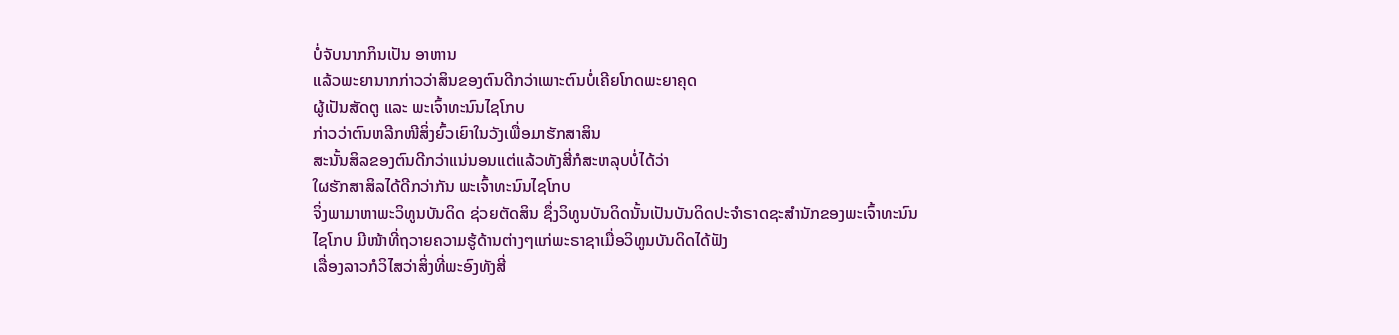ບໍ່ຈັບນາກກິນເປັນ ອາຫານ
ແລ້ວພະຍານາກກ່າວວ່າສິນຂອງຕົນດີກວ່າເພາະຕົນບໍ່ເຄີຍໂກດພະຍາຄຸດ
ຜູ້ເປັນສັດຕູ ແລະ ພະເຈົ້າທະນົນໄຊໂກບ
ກ່າວວ່າຕົນຫລີກໜີສິ່ງຍົ້ວເຍົາໃນວັງເພື່ອມາຮັກສາສິນ
ສະນັ້ນສິລຂອງຕົນດີກວ່າແນ່ນອນແຕ່ແລ້ວທັງສີ່ກໍສະຫລຸບບໍ່ໄດ້ວ່າ
ໃຜຮັກສາສິລໄດ້ດີກວ່າກັນ ພະເຈົ້າທະນົນໄຊໂກບ
ຈິ່ງພາມາຫາພະວິທູນບັນດິດ ຊ່ວຍຕັດສິນ ຊຶ່ງວິທູນບັນດິດນັ້ນເປັນບັນດິດປະຈຳຣາດຊະສຳນັກຂອງພະເຈົ້າທະນົນ
ໄຊໂກບ ມີໜ້າທີ່ຖວາຍຄວາມຮູ້ດ້ານຕ່າງໆແກ່ພະຣາຊາເມື່ອວິທູນບັນດິດໄດ້ຟັງ
ເລື່ອງລາວກໍວິໄສວ່າສິ່ງທີ່ພະອົງທັງສີ່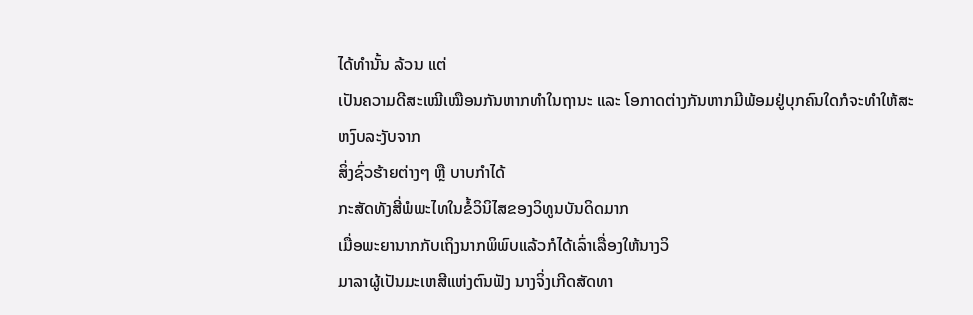ໄດ້ທຳນັ້ນ ລ້ວນ ແຕ່
ເປັນຄວາມດີສະເໝີເໝືອນກັນຫາກທຳໃນຖານະ ແລະ ໂອກາດຕ່າງກັນຫາກມີພ້ອມຢູ່ບຸກຄົນໃດກໍຈະທຳໃຫ້ສະຫງົບລະງັບຈາກ
ສິ່ງຊົ່ວຮ້າຍຕ່າງໆ ຫຼື ບາບກຳໄດ້
ກະສັດທັງສີ່ພໍພະໄທໃນຂໍ້ວິນິໄສຂອງວິທູນບັນດິດມາກ
ເມື່ອພະຍານາກກັບເຖິງນາກພິພົບແລ້ວກໍໄດ້ເລົ່າເລື່ອງໃຫ້ນາງວິ
ມາລາຜູ້ເປັນມະເຫສີແຫ່ງຕົນຟັງ ນາງຈິ່ງເກີດສັດທາ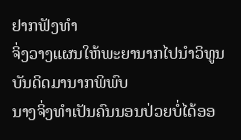ຢາກຟັງທຳ
ຈິ່ງວາງແຜນໃຫ້ພະຍານາກໄປນຳວິທູນບັນດິດມານາກພິພົບ
ນາງຈິ່ງທຳເປັນຄົນນອນປ່ວຍບໍ່ໄດ້ອອ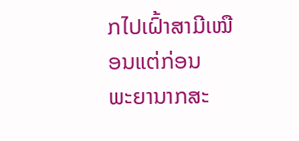ກໄປເຝົ້າສາມີເໝືອນແຕ່ກ່ອນ
ພະຍານາກສະ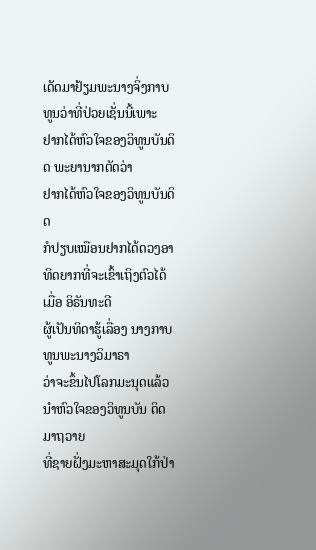ເດັດມາຢ້ຽມພະນາງຈິ່ງກາບທູນວ່າທີ່ປ່ວຍເຊັ່ນນີ້ເພາະ
ຢາກໄດ້ຫົວໃຈຂອງວິທູນບັນດິດ ພະຍານາກຕັດວ່າ
ຢາກໄດ້ຫົວໃຈຂອງວິທູນບັນດິດ
ກໍປຽບເໝືອນຢາກໄດ້ດວງອາທິດຍາກທີ່ຈະເຂົ້າເຖິງຕົວໄດ້ເມື່ອ ອິຣັນທະດີ
ຜູ້ເປັນທິດາຮູ້ເລື່ອງ ນາງກາບທູນພະນາງວິມາຣາ
ວ່າຈະຂຶ້ນໄປໂລກມະນຸດແລ້ວນຳຫົວໃຈຂອງວິທູນບັນ ດິດມາຖວາຍ
ທີ່ຊາຍຝັ່ງມະຫາສະມຸດໃກ້ປ່າ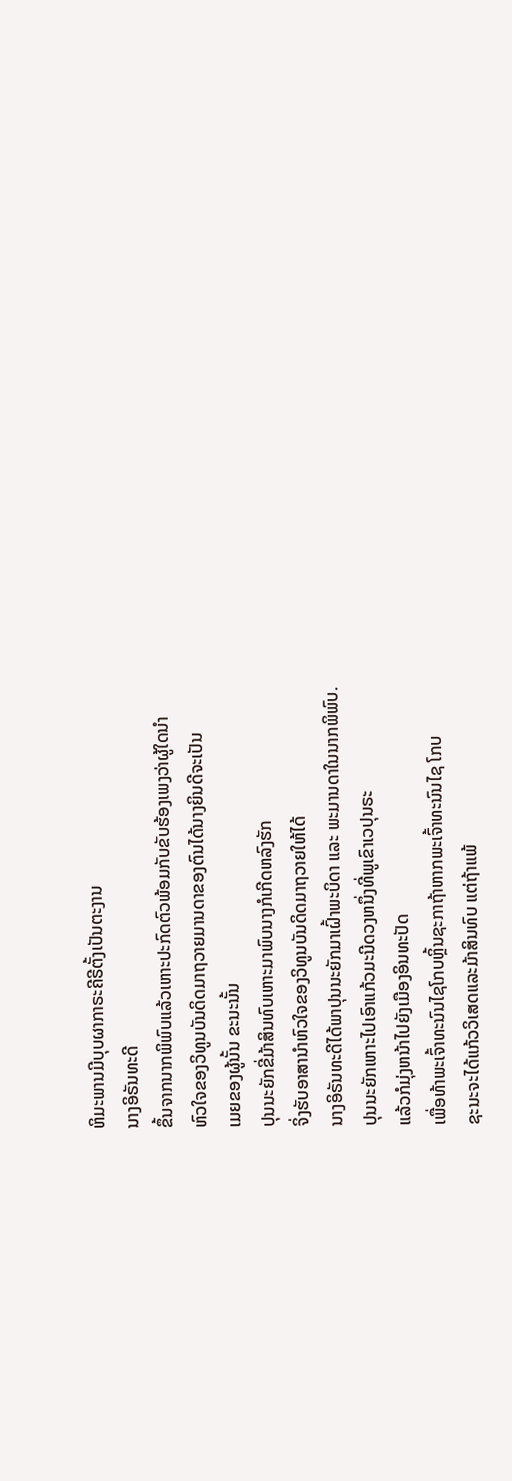ຫິມະພານມີບຸບຜາກາຣະຄີຣີຕັ້ງເປັນຕະງານ
ນາງອິຣັນທະດີ
ຂຶ້ນຈາກນາກພິພົບແລ້ວເຫາະປະກົດຕົວພ້ອມກັບຂັບຮ້ອງເພງວ່າຜູ້ໃດນຳ
ຫົວໃຈຂອງວິທູນບັນດິດມາຖວາຍມານດາຂອງຕົນໄດ້ນາງຍິນດີຈະເປັນ
ເມຍຂອງຜູ້ນັ້ນ ຂະນະນັ້ນ
ປຸນນະຍັກຂີ່ມ້າສິນທົບເຫາະມາພົບນາງກໍເກີດຫລົງຮັກ
ຈິ່ງຮັບອາສານຳຫົວໃຈຂອງວິທູນບັນດິດມາຖວາຍໃຫ້ໄດ້
ນາງອິຣັນທະດີໄດ້ພາປຸນນະຍັກມາເຝົ້າພະບິດາ ແລະ ພະມານດາໃນນາກພິພົບ.
ປຸນນະຍັກເຫາະໄປເອົາແກ້ວມະນີດວງຫນຶ່ງທີ່ພູເຂົາເວປຸນຣະ
ແລ້ວກໍມຸ່ງຫນ້າໄປຍັງເມືອງອິນທະປັດ
ເພື່ອທ້າພະເຈົ້າທະນົນໄຊໂກບຫຼິ້ນຊະກາຖ້າຫາກພະເຈົ້າທະນົນໄຊ ໂກບ
ຊະນະຈະໄດ້ແກ້ວວິເສດແລະມ້າສິນທົບ ແຕ່ຖ້າແພ້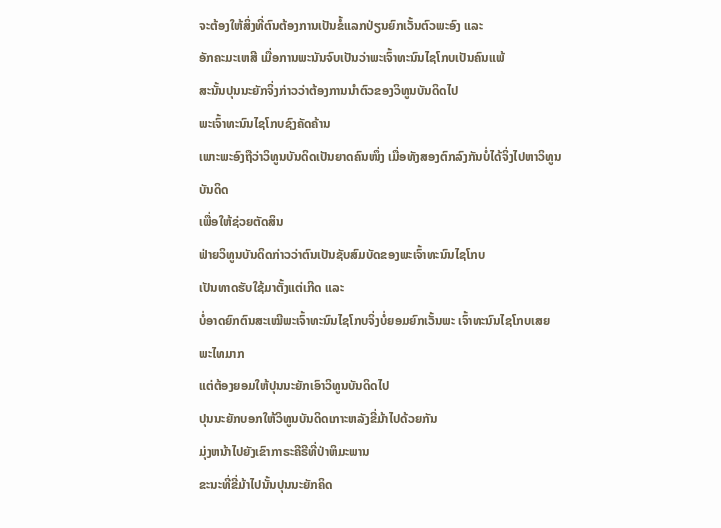ຈະຕ້ອງໃຫ້ສິ່ງທີ່ຕົນຕ້ອງການເປັນຂໍ້ແລກປ່ຽນຍົກເວັ້ນຕົວພະອົງ ແລະ
ອັກຄະມະເຫສີ ເມື່ອການພະນັນຈົບເປັນວ່າພະເຈົ້າທະນົນໄຊໂກບເປັນຄົນແພ້
ສະນັ້ນປຸນນະຍັກຈິ່ງກ່າວວ່າຕ້ອງການນຳຕົວຂອງວິທູນບັນດິດໄປ
ພະເຈົ້າທະນົນໄຊໂກບຊົງຄັດຄ້ານ
ເພາະພະອົງຖືວ່າວິທູນບັນດິດເປັນຍາດຄົນໜຶ່ງ ເມື່ອທັງສອງຕົກລົງກັນບໍ່ໄດ້ຈິ່ງໄປຫາວິທູນບັນດິດ
ເພື່ອໃຫ້ຊ່ວຍຕັດສິນ
ຟ່າຍວິທູນບັນດິດກ່າວວ່າຕົນເປັນຊັບສົມບັດຂອງພະເຈົ້າທະນົນໄຊໂກບ
ເປັນທາດຮັບໃຊ້ມາຕັ້ງແຕ່ເກີດ ແລະ
ບໍ່ອາດຍົກຕົນສະເໝີພະເຈົ້າທະນົນໄຊໂກບຈິ່ງບໍ່ຍອມຍົກເວັ້ນພະ ເຈົ້າທະນົນໄຊໂກບເສຍພະໄທມາກ
ແຕ່ຕ້ອງຍອມໃຫ້ປຸນນະຍັກເອົາວິທູນບັນດິດໄປ
ປຸນນະຍັກບອກໃຫ້ວິທູນບັນດິດເກາະຫລັງຂີ່ມ້າໄປດ້ວຍກັນ
ມຸ່ງຫນ້າໄປຍັງເຂົາກາຣະຄີຣີທີ່ປ່າຫິມະພານ
ຂະນະທີ່ຂີ່ມ້າໄປນັ້ນປຸນນະຍັກຄິດ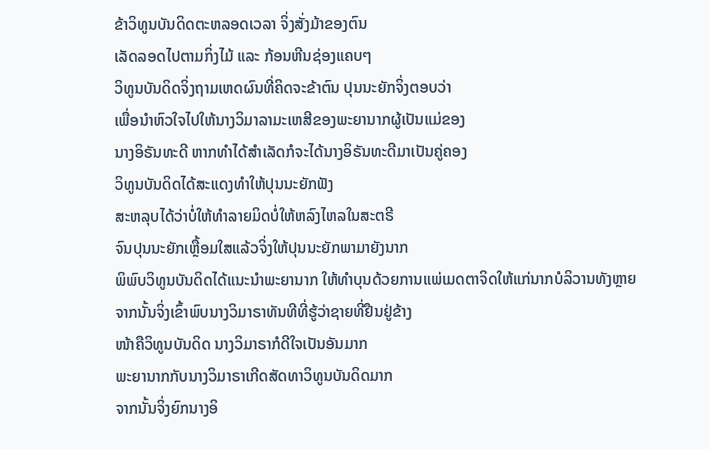ຂ້າວິທູນບັນດິດຕະຫລອດເວລາ ຈິ່ງສັ່ງມ້າຂອງຕົນ
ເລັດລອດໄປຕາມກິ່ງໄມ້ ແລະ ກ້ອນຫີນຊ່ອງແຄບໆ
ວິທູນບັນດິດຈິ່ງຖາມເຫດຜົນທີ່ຄິດຈະຂ້າຕົນ ປຸນນະຍັກຈິ່ງຕອບວ່າ
ເພື່ອນຳຫົວໃຈໄປໃຫ້ນາງວິມາລາມະເຫສີຂອງພະຍານາກຜູ້ເປັນແມ່ຂອງ
ນາງອິຣັນທະດີ ຫາກທຳໄດ້ສຳເລັດກໍຈະໄດ້ນາງອິຣັນທະດີມາເປັນຄູ່ຄອງ
ວິທູນບັນດິດໄດ້ສະແດງທຳໃຫ້ປຸນນະຍັກຟັງ
ສະຫລຸບໄດ້ວ່າບໍ່ໃຫ້ທຳລາຍມິດບໍ່ໃຫ້ຫລົງໄຫລໃນສະຕຣີ
ຈົນປຸນນະຍັກເຫຼື້ອມໃສແລ້ວຈິ່ງໃຫ້ປຸນນະຍັກພາມາຍັງນາກ
ພິພົບວິທູນບັນດິດໄດ້ແນະນຳພະຍານາກ ໃຫ້ທຳບຸນດ້ວຍການແພ່ເມດຕາຈິດໃຫ້ແກ່ນາກບໍລິວານທັງຫຼາຍ
ຈາກນັ້ນຈິ່ງເຂົ້າພົບນາງວິມາຣາທັນທີທີ່ຮູ້ວ່າຊາຍທີ່ຢືນຢູ່ຂ້າງ
ໜ້າຄືວິທູນບັນດິດ ນາງວິມາຣາກໍດີໃຈເປັນອັນມາກ
ພະຍານາກກັບນາງວິມາຣາເກີດສັດທາວິທູນບັນດິດມາກ
ຈາກນັ້ນຈິ່ງຍົກນາງອິ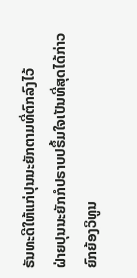ຣັນທະດີໃຫ້ແກ່ປຸນນະຍັກຕາມທີ່ຕົກລົງໄວ້
ຝ່າຍປຸນນະຍັກກໍປຣາບປຣຶ້ມໃຈເປັນທີ່ສຸດໄດ້ກ່າວຍົກຍ້ອງວິທູນ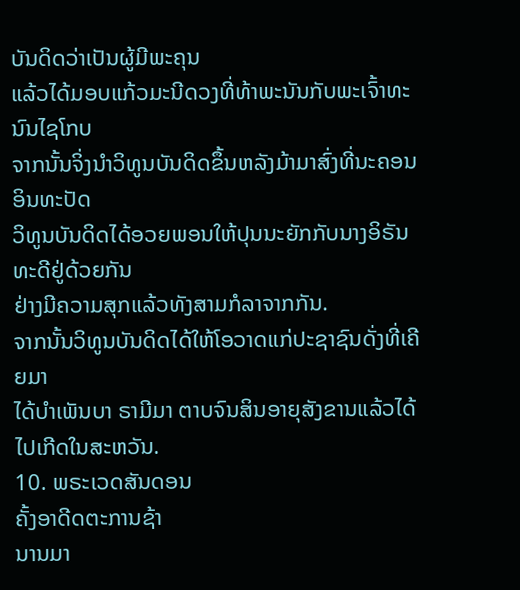ບັນດິດວ່າເປັນຜູ້ມີພະຄຸນ
ແລ້ວໄດ້ມອບແກ້ວມະນີດວງທີ່ທ້າພະນັນກັບພະເຈົ້າທະນົນໄຊໂກບ
ຈາກນັ້ນຈິ່ງນຳວິທູນບັນດິດຂຶ້ນຫລັງມ້າມາສົ່ງທີ່ນະຄອນອິນທະປັດ
ວິທູນບັນດິດໄດ້ອວຍພອນໃຫ້ປຸນນະຍັກກັບນາງອິຣັນທະດີຢູ່ດ້ວຍກັນ
ຢ່າງມີຄວາມສຸກແລ້ວທັງສາມກໍລາຈາກກັນ.
ຈາກນັ້ນວິທູນບັນດິດໄດ້ໃຫ້ໂອວາດແກ່ປະຊາຊົນດັ່ງທີ່ເຄີຍມາ
ໄດ້ບຳເພັນບາ ຣາມີມາ ຕາບຈົນສິນອາຍຸສັງຂານແລ້ວໄດ້ໄປເກີດໃນສະຫວັນ.
10. ພຣະເວດສັນດອນ
ຄັ້ງອາດີດຕະການຊ້າ
ນານມາ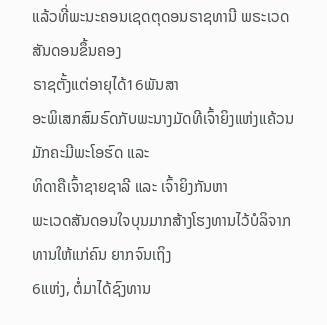ແລ້ວທີ່ພະນະຄອນເຊດຕຸດອນຣາຊທານີ ພຣະເວດສັນດອນຂຶ້ນຄອງ
ຣາຊຕັ້ງແຕ່ອາຍຸໄດ້16ພັນສາ
ອະພິເສກສົມຣົດກັບພະນາງມັດທີເຈົ້າຍິງແຫ່ງແຄ້ວນ ມັກຄະມີພະໂອຮົດ ແລະ
ທິດາຄືເຈົ້າຊາຍຊາລີ ແລະ ເຈົ້າຍິງກັນຫາ
ພະເວດສັນດອນໃຈບຸນມາກສ້າງໂຮງທານໄວ້ບໍລິຈາກທານໃຫ້ແກ່ຄົນ ຍາກຈົນເຖິງ
6ແຫ່ງ, ຕໍ່ມາໄດ້ຊົງທານ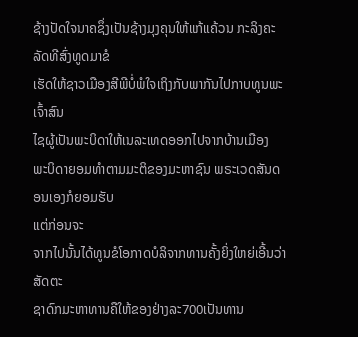ຊ້າງປັດໃຈນາຄຊຶ່ງເປັນຊ້າງມຸງຄຸນໃຫ້ແກ້ແຄ້ວນ ກະລິງຄະລັດທີສົ່ງທູດມາຂໍ
ເຮັດໃຫ້ຊາວເມືອງສີພີບໍ່ພໍໃຈເຖິງກັບພາກັນໄປກາບທູນພະເຈົ້າສົນ
ໄຊຜູ້ເປັນພະບິດາໃຫ້ເນລະເທດອອກໄປຈາກບ້ານເມືອງ
ພະບິດາຍອມທຳຕາມມະຕິຂອງມະຫາຊົນ ພຣະເວດສັນດອນເອງກໍຍອມຮັບ
ແຕ່ກ່ອນຈະ
ຈາກໄປນັ້ນໄດ້ທູນຂໍໂອກາດບໍລິຈາກທານຄັ້ງຍິ່ງໃຫຍ່ເອີ້ນວ່າສັດຕະ
ຊາດົກມະຫາທານຄືໃຫ້ຂອງຢ່າງລະ700ເປັນທານ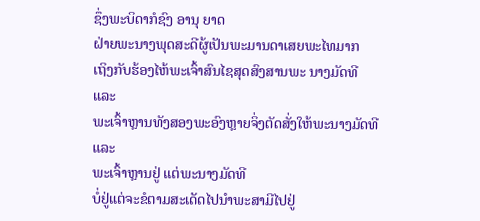ຊຶ່ງພະບິດາກໍຊົງ ອານຸ ຍາດ
ຝ່າຍພະນາງພຸດສະດີຜູ້ເປັນພະມານດາເສຍພະໄທມາກ
ເຖິງກັບຮ້ອງໄຫ້ພະເຈົ້າສົນໄຊສຸດສົງສານພະ ນາງມັດທີ ແລະ
ພະເຈົ້າຫຼານທັງສອງພະອົງຫຼາຍຈິ່ງຕັດສັ່ງໃຫ້ພະນາງມັດທີ ແລະ
ພະເຈົ້າຫຼານຢູ່ ແຕ່ພະນາງມັດທີ
ບໍ່ຢູ່ແຕ່ຈະຂໍຕາມສະເດັດໄປນຳພະສາມີໄປຢູ່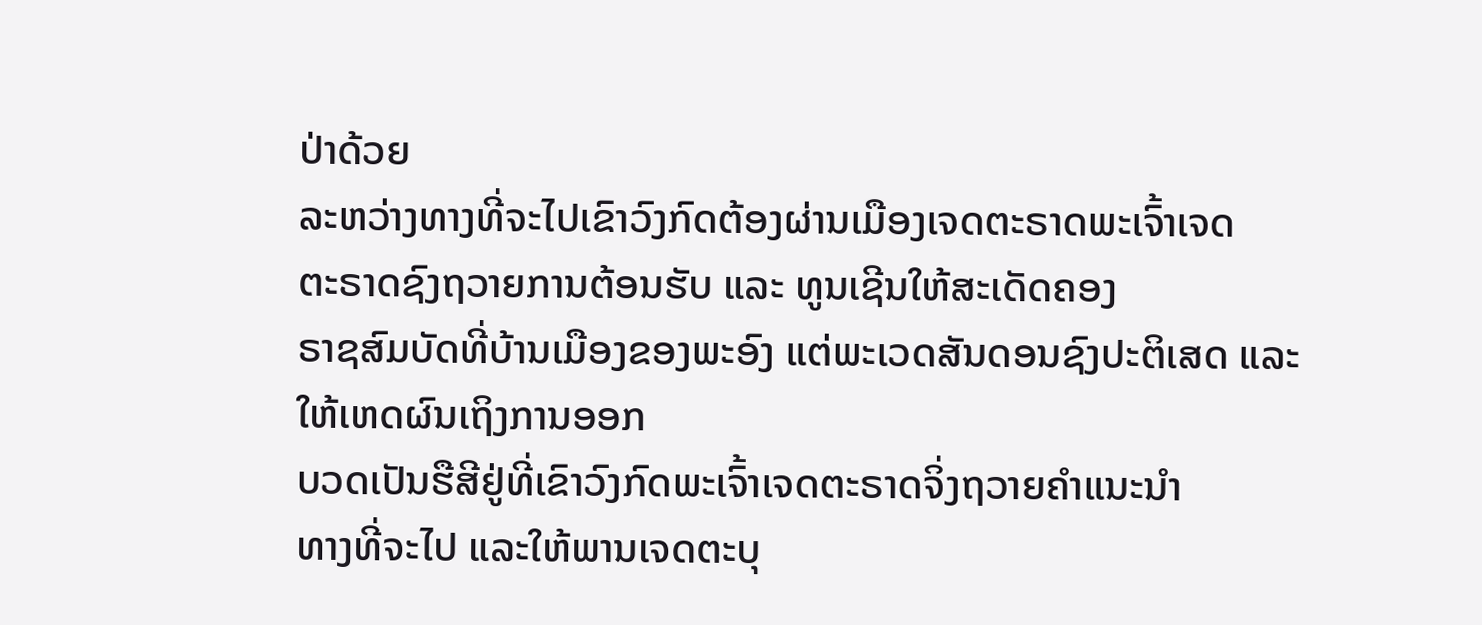ປ່າດ້ວຍ
ລະຫວ່າງທາງທີ່ຈະໄປເຂົາວົງກົດຕ້ອງຜ່ານເມືອງເຈດຕະຣາດພະເຈົ້າເຈດ
ຕະຣາດຊົງຖວາຍການຕ້ອນຮັບ ແລະ ທູນເຊີນໃຫ້ສະເດັດຄອງ
ຣາຊສົມບັດທີ່ບ້ານເມືອງຂອງພະອົງ ແຕ່ພະເວດສັນດອນຊົງປະຕິເສດ ແລະ
ໃຫ້ເຫດຜົນເຖິງການອອກ
ບວດເປັນຮືສີຢູ່ທີ່ເຂົາວົງກົດພະເຈົ້າເຈດຕະຣາດຈິ່ງຖວາຍຄຳແນະນຳ
ທາງທີ່ຈະໄປ ແລະໃຫ້ພານເຈດຕະບຸ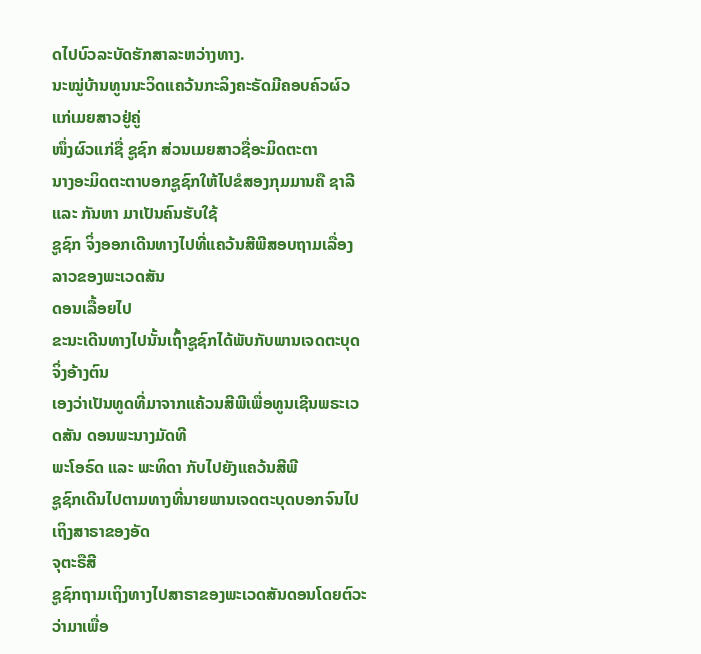ດໄປບົວລະບັດຮັກສາລະຫວ່າງທາງ.
ນະໝູ່ບ້ານທູນນະວິດແຄວ້ນກະລິງຄະຣັດມີຄອບຄົວຜົວແກ່ເມຍສາວຢູ່ຄູ່
ໜຶ່ງຜົວແກ່ຊື່ ຊູຊົກ ສ່ວນເມຍສາວຊື່ອະມິດຕະຕາ
ນາງອະມິດຕະຕາບອກຊູຊົກໃຫ້ໄປຂໍສອງກຸມມານຄື ຊາລີ ແລະ ກັນຫາ ມາເປັນຄົນຮັບໃຊ້
ຊູຊົກ ຈິ່ງອອກເດີນທາງໄປທີ່ແຄວ້ນສີພີສອບຖາມເລື່ອງລາວຂອງພະເວດສັນ
ດອນເລື້ອຍໄປ
ຂະນະເດີນທາງໄປນັ້ນເຖົ້າຊູຊົກໄດ້ພັບກັບພານເຈດຕະບຸດຈິ່ງອ້າງຕົນ
ເອງວ່າເປັນທູດທີ່ມາຈາກແຄ້ວນສີພີເພື່ອທູນເຊີນພຣະເວດສັນ ດອນພະນາງມັດທີ
ພະໂອຣົດ ແລະ ພະທິດາ ກັບໄປຍັງແຄວ້ນສີພີ
ຊູຊົກເດີນໄປຕາມທາງທີ່ນາຍພານເຈດຕະບຸດບອກຈົນໄປເຖິງສາຣາຂອງອັດ
ຈຸຕະຣືສີ
ຊູຊົກຖາມເຖິງທາງໄປສາຣາຂອງພະເວດສັນດອນໂດຍຕົວະວ່າມາເພື່ອ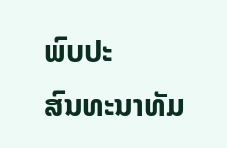ພົບປະ
ສົນທະນາທັມ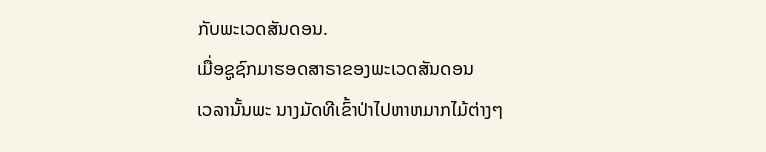ກັບພະເວດສັນດອນ.
ເມື່ອຊູຊົກມາຮອດສາຣາຂອງພະເວດສັນດອນ
ເວລານັ້ນພະ ນາງມັດທີເຂົ້າປ່າໄປຫາຫມາກໄມ້ຕ່າງໆ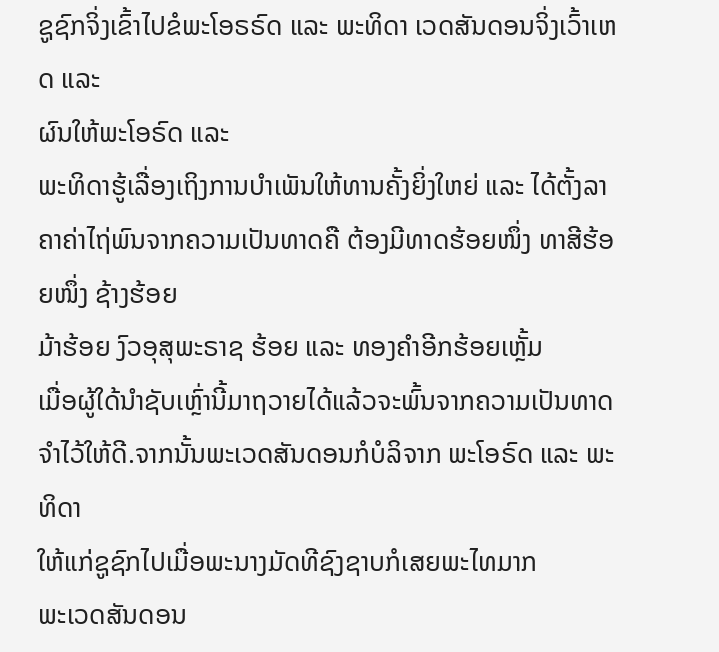ຊູຊົກຈິ່ງເຂົ້າໄປຂໍພະໂອຣຣົດ ແລະ ພະທິດາ ເວດສັນດອນຈິ່ງເວົ້າເຫດ ແລະ
ຜົນໃຫ້ພະໂອຣົດ ແລະ
ພະທິດາຮູ້ເລື່ອງເຖິງການບຳເພັນໃຫ້ທານຄັ້ງຍິ່ງໃຫຍ່ ແລະ ໄດ້ຕັ້ງລາ
ຄາຄ່າໄຖ່ພົນຈາກຄວາມເປັນທາດຄື ຕ້ອງມີທາດຮ້ອຍໜຶ່ງ ທາສີຮ້ອຍໜຶ່ງ ຊ້າງຮ້ອຍ
ມ້າຮ້ອຍ ງົວອຸສຸພະຣາຊ ຮ້ອຍ ແລະ ທອງຄຳອີກຮ້ອຍເຫຼັ້ມ
ເມື່ອຜູ້ໃດ້ນຳຊັບເຫຼົ່ານີ້ມາຖວາຍໄດ້ແລ້ວຈະພົ້ນຈາກຄວາມເປັນທາດ
ຈຳໄວ້ໃຫ້ດີ.ຈາກນັ້ນພະເວດສັນດອນກໍບໍລິຈາກ ພະໂອຣົດ ແລະ ພະທິດາ
ໃຫ້ແກ່ຊູຊົກໄປເມື່ອພະນາງມັດທີຊົງຊາບກໍເສຍພະໄທມາກ
ພະເວດສັນດອນ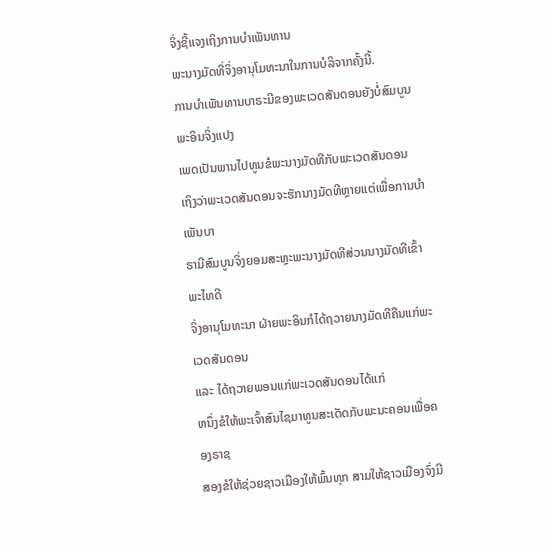ຈິ່ງຊີ້ແຈງເຖິງການບຳເພັນທານ
ພະນາງມັດທີ່ຈິ່ງອານຸໂມທະນາໃນການບໍລິຈາກຄັ້ງນີ້.
ການບຳເພັນທານບາຣະມີຂອງພະເວດສັນດອນຍັງບໍ່ສົມບູນພະອິນຈິ່ງແປງ
ເພດເປັນພານໄປທູນຂໍພະນາງມັດທີກັບພະເວດສັນດອນ
ເຖິງວ່າພະເວດສັນດອນຈະຮັກນາງມັດທີຫຼາຍແຕ່ເພື່ອການບຳເພັນບາ
ຣາມີສົມບູນຈິ່ງຍອມສະຫຼະພະນາງມັດທີສ່ວນນາງມັດທີເຂົ້າພະໄທດີ
ຈິ່ງອານຸໂມທະນາ ຝ່າຍພະອິນກໍໄດ້ຖວາຍນາງມັດທີຄືນແກ່ພະເວດສັນດອນ
ແລະ ໄດ້ຖວາຍພອນແກ່ພະເວດສັນດອນໄດ້ແກ່
ຫນຶ່ງຂໍໃຫ້ພະເຈົ້າສົນໄຊມາທູນສະເດັດກັບພະນະຄອນເພື່ອຄອງຣາຊ
ສອງຂໍໃຫ້ຊ່ວຍຊາວເມືອງໃຫ້ພົ້ນທຸກ ສາມໃຫ້ຊາວເມືອງຈົ່ງມີ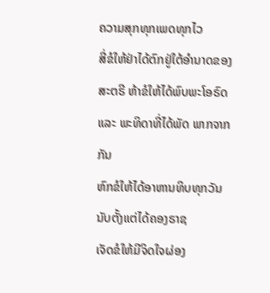ຄວາມສຸກທຸກເພດທຸກໄວ
ສີ່ຂໍໃຫ້ຢ່າໄດ້ຕົກຢູ່ໃຕ້ອຳນາດຂອງສະຕຣີ ຫ້າຂໍໃຫ້ໄດ້ພົບພະໂອຣົດ
ແລະ ພະທິດາທີ່ໄດ້ພັດ ພາກຈາກກັນ
ຫົກຂໍໃຫ້ໄດ້ອາຫານທິບທຸກວັນນັບຕັ້ງແຕ່ໄດ້ຄອງຣາຊ
ເຈັດຂໍໃຫ້ມີຈິດໃຈຜ່ອງ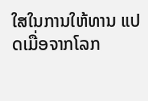ໃສໃນການໃຫ້ທານ ແປດເມື່ອຈາກໂລກ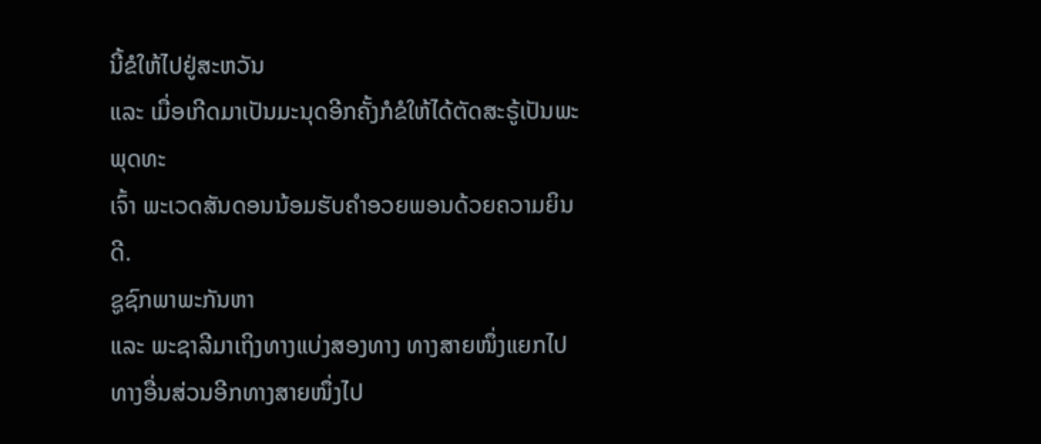ນີ້ຂໍໃຫ້ໄປຢູ່ສະຫວັນ
ແລະ ເມື່ອເກີດມາເປັນມະນຸດອີກຄັ້ງກໍຂໍໃຫ້ໄດ້ຕັດສະຣູ້ເປັນພະພຸດທະ
ເຈົ້າ ພະເວດສັນດອນນ້ອມຮັບຄຳອວຍພອນດ້ວຍຄວາມຍິນດີ.
ຊູຊົກພາພະກັນຫາ
ແລະ ພະຊາລີມາເຖິງທາງແບ່ງສອງທາງ ທາງສາຍໜຶ່ງແຍກໄປທາງອື່ນສ່ວນອີກທາງສາຍໜຶ່ງໄປ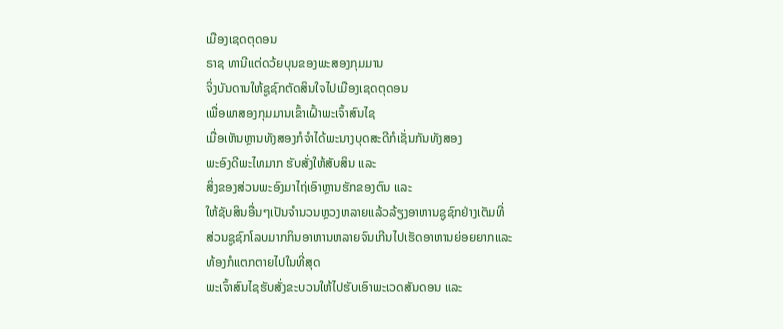ເມືອງເຊດຕຸດອນ
ຣາຊ ທານີແຕ່ດວ້ຍບຸນຂອງພະສອງກຸມມານ
ຈິ່ງບັນດານໃຫ້ຊູຊົກຕັດສິນໃຈໄປເມືອງເຊດຕຸດອນ
ເພື່ອພາສອງກຸມມານເຂົ້າເຝົ້າພະເຈົ້າສົນໄຊ
ເມື່ອເຫັນຫຼານທັງສອງກໍຈຳໄດ້ພະນາງບຸດສະດີກໍເຊັ່ນກັນທັງສອງ
ພະອົງດີພະໄທມາກ ຮັບສັ່ງໃຫ້ສັບສິນ ແລະ
ສິ່ງຂອງສ່ວນພະອົງມາໄຖ່ເອົາຫຼານຮັກຂອງຕົນ ແລະ
ໃຫ້ຊັບສິນອື່ນໆເປັນຈຳນວນຫຼວງຫລາຍແລ້ວລ້ຽງອາຫານຊູຊົກຢ່າງເຕັມທີ່
ສ່ວນຊູຊົກໂລບມາກກິນອາຫານຫລາຍຈົນເກີນໄປເຮັດອາຫານຍ່ອຍຍາກແລະ
ທ້ອງກໍແຕກຕາຍໄປໃນທີ່ສຸດ
ພະເຈົ້າສົນໄຊຮັບສັ່ງຂະບວນໃຫ້ໄປຮັບເອົາພະເວດສັນດອນ ແລະ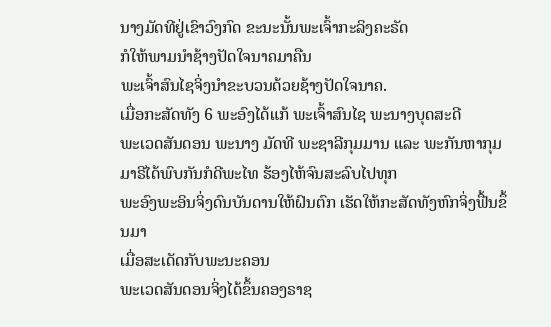ນາງມັດທີຢູ່ເຂົາວົງກົດ ຂະນະນັ້ນພະເຈົ້າກະລິງຄະຣັດ
ກໍໃຫ້ພາມນຳຊ້າງປັດໃຈນາຄມາຄືນ
ພະເຈົ້າສົນໄຊຈິ່ງນຳຂະບວນດ້ວຍຊ້າງປັດໃຈນາຄ.
ເມື່ອກະສັດທັງ 6 ພະອົງໄດ້ແກ້ ພະເຈົ້າສົນໄຊ ພະນາງບຸດສະດີ
ພະເວດສັນດອນ ພະນາງ ມັດທີ ພະຊາລີກຸມມານ ແລະ ພະກັນຫາກຸມ
ມາຣີໄດ້ພົບກັນກໍດີພະໄທ ຮ້ອງໄຫ້ຈົນສະລົບໄປທຸກ
ພະອົງພະອິນຈິ່ງດົນບັນດານໃຫ້ຝົນຕົກ ເຮັດໃຫ້ກະສັດທັງຫົກຈິ່ງຟື້ນຂຶ້ນມາ
ເມື່ອສະເດັດກັບພະນະຄອນ
ພະເວດສັນດອນຈິ່ງໄດ້ຂຶ້ນຄອງຣາຊ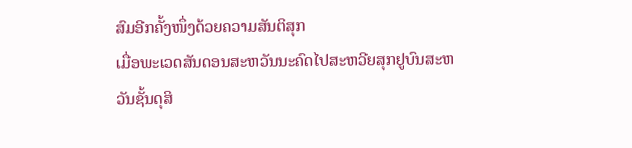ສົມອີກຄັ້ງໜຶ່ງດ້ວຍຄວາມສັນຕິສຸກ
ເມື່ອພະເວດສັນດອນສະຫວັນນະຄົດໄປສະຫວີຍສຸກຢູບົນສະຫວັນຊັ້ນດຸສິ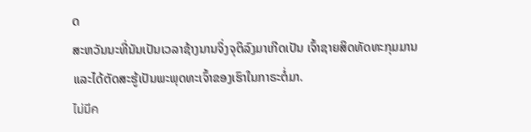ດ
ສະຫວັນນະທີ່ນັນເປັນເວລາຊ້າງນານຈິ່ງຈຸຕິລົງມາເກີດເປັນ ເຈົ້າຊາຍສິດທັດທະກຸມມານ
ແລະໄດ້ຕັດສະຮູ້ເປັນພະພຸດທະເຈົ້າຂອງເຮົາໃນກາຣະຕໍ່ມາ.
ไม่มีค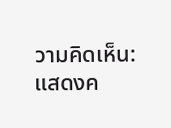วามคิดเห็น:
แสดงค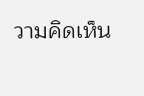วามคิดเห็น